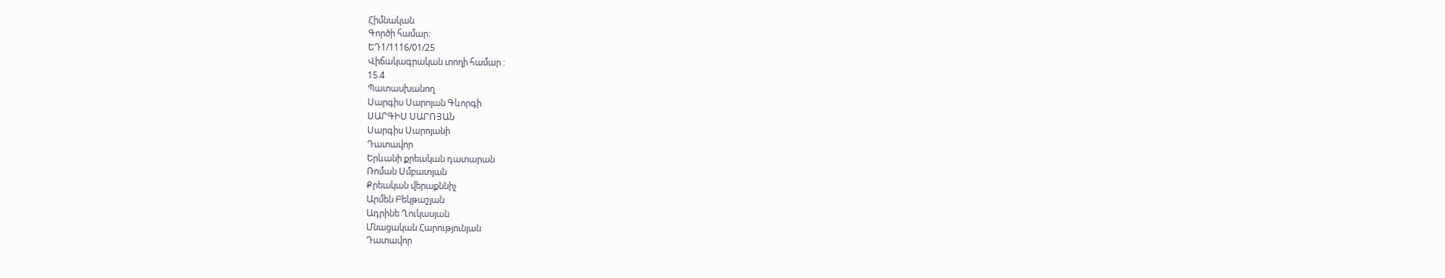Հիմնական
Գործի համար:
ԵԴ1/1116/01/25
Վիճակագրական տողի համար :
15.4
Պատասխանող
Սարգիս Սարոյան Գևորգի
ՍԱՐԳԻՍ ՍԱՐՈՅԱՆ
Սարգիս Սարոյանի
Դատավոր
Երևանի քրեական դատարան
Ռոման Սմբատյան
Քրեական վերաքննիչ
Արմեն Բեկթաշյան
Ադրինե Ղուկասյան
Մնացական Հարությունյան
Դատավոր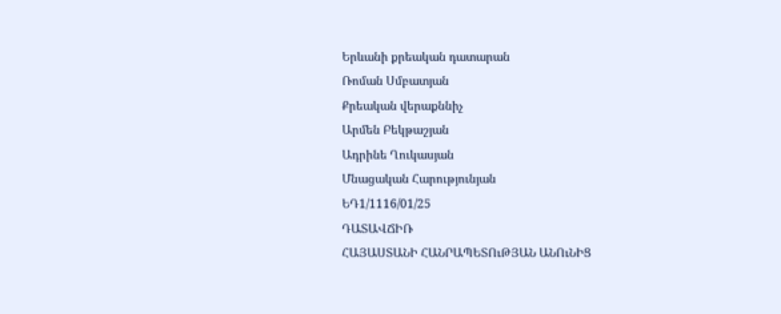Երևանի քրեական դատարան
Ռոման Սմբատյան
Քրեական վերաքննիչ
Արմեն Բեկթաշյան
Ադրինե Ղուկասյան
Մնացական Հարությունյան
ԵԴ1/1116/01/25
ԴԱՏԱՎՃԻՌ
ՀԱՅԱՍՏԱՆԻ ՀԱՆՐԱՊԵՏՈւԹՅԱՆ ԱՆՈւՆԻՑ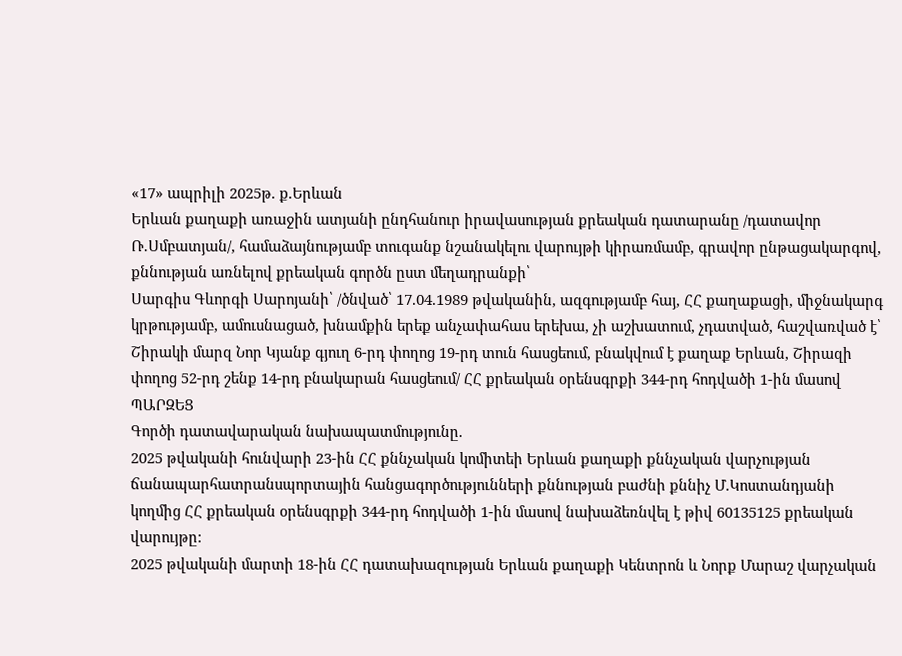«17» ապրիլի 2025թ. ք.Երևան
Երևան քաղաքի առաջին ատյանի ընդհանուր իրավասության քրեական դատարանը /դատավոր Ռ․Սմբատյան/, համաձայնությամբ տուգանք նշանակելու վարույթի կիրառմամբ, գրավոր ընթացակարգով, քննության առնելով քրեական գործն ըստ մեղադրանքի՝
Սարգիս Գևորգի Սարոյանի՝ /ծնված՝ 17.04.1989 թվականին, ազգությամբ հայ, ՀՀ քաղաքացի, միջնակարգ կրթությամբ, ամուսնացած, խնամքին երեք անչափահաս երեխա, չի աշխատում, չդատված, հաշվառված է՝ Շիրակի մարզ Նոր Կյանք գյուղ 6-րդ փողոց 19-րդ տուն հասցեում, բնակվում է քաղաք Երևան, Շիրազի փողոց 52-րդ շենք 14-րդ բնակարան հասցեում/ ՀՀ քրեական օրենսգրքի 344-րդ հոդվածի 1-ին մասով
ՊԱՐԶԵՑ
Գործի դատավարական նախապատմությունը.
2025 թվականի հունվարի 23-ին ՀՀ քննչական կոմիտեի Երևան քաղաքի քննչական վարչության ճանապարհատրանսպորտային հանցագործությունների քննության բաժնի քննիչ Մ.Կոստանդյանի կողմից ՀՀ քրեական օրենսգրքի 344-րդ հոդվածի 1-ին մասով նախաձեռնվել է թիվ 60135125 քրեական վարույթը:
2025 թվականի մարտի 18-ին ՀՀ դատախազության Երևան քաղաքի Կենտրոն և Նորք Մարաշ վարչական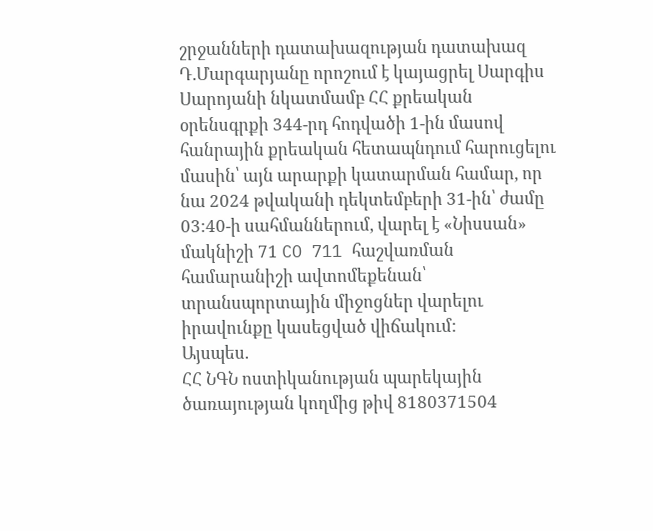շրջանների դատախազության դատախազ Դ.Մարգարյանը որոշում է կայացրել Սարգիս Սարոյանի նկատմամբ ՀՀ քրեական օրենսգրքի 344-րդ հոդվածի 1-ին մասով հանրային քրեական հետապնդում հարուցելու մասին՝ այն արարքի կատարման համար, որ նա 2024 թվականի դեկտեմբերի 31-ին՝ ժամը 03:40-ի սահմաններում, վարել է «Նիսսան» մակնիշի 71 CO 711 հաշվառման համարանիշի ավտոմեքենան՝ տրանսպորտային միջոցներ վարելու իրավունքը կասեցված վիճակում:
Այսպես.
ՀՀ ՆԳՆ ոստիկանության պարեկային ծառայության կողմից թիվ 8180371504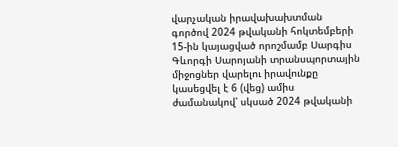վարչական իրավախախտման գործով 2024 թվականի հոկտեմբերի 15-ին կայացված որոշմամբ Սարգիս Գևորգի Սարոյանի տրանսպորտային միջոցներ վարելու իրավունքը կասեցվել է 6 (վեց) ամիս ժամանակով՝ սկսած 2024 թվականի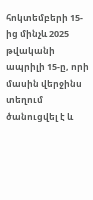հոկտեմբերի 15-ից մինչև 2025 թվականի ապրիլի 15-ը, որի մասին վերջինս տեղում ծանուցվել է և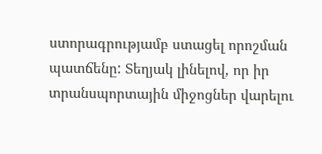ստորագրությամբ ստացել որոշման պատճենը: Տեղյակ լինելով, որ իր տրանսպորտային միջոցներ վարելու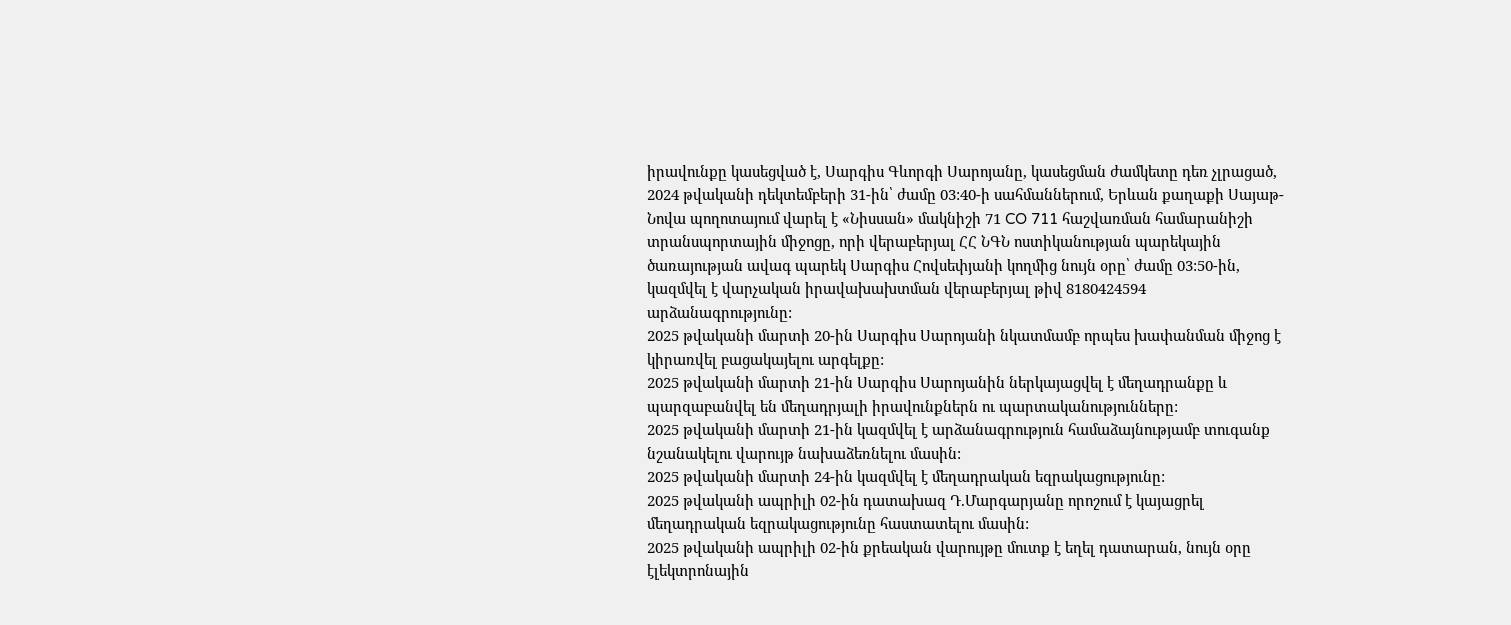իրավունքը կասեցված է, Սարգիս Գևորգի Սարոյանը, կասեցման ժամկետը դեռ չլրացած, 2024 թվականի դեկտեմբերի 31-ին՝ ժամը 03:40-ի սահմաններում, Երևան քաղաքի Սայաթ-Նովա պողոտայում վարել է «Նիսսան» մակնիշի 71 CO 711 հաշվառման համարանիշի տրանսպորտային միջոցը, որի վերաբերյալ ՀՀ ՆԳՆ ոստիկանության պարեկային ծառայության ավագ պարեկ Սարգիս Հովսեփյանի կողմից նույն օրը՝ ժամը 03:50-ին, կազմվել է վարչական իրավախախտման վերաբերյալ թիվ 8180424594 արձանագրությունը:
2025 թվականի մարտի 20-ին Սարգիս Սարոյանի նկատմամբ որպես խափանման միջոց է կիրառվել բացակայելու արգելքը:
2025 թվականի մարտի 21-ին Սարգիս Սարոյանին ներկայացվել է մեղադրանքը և պարզաբանվել են մեղադրյալի իրավունքներն ու պարտականությունները:
2025 թվականի մարտի 21-ին կազմվել է արձանագրություն համաձայնությամբ տուգանք նշանակելու վարույթ նախաձեռնելու մասին:
2025 թվականի մարտի 24-ին կազմվել է մեղադրական եզրակացությունը:
2025 թվականի ապրիլի 02-ին դատախազ Դ.Մարգարյանը որոշում է կայացրել մեղադրական եզրակացությունը հաստատելու մասին:
2025 թվականի ապրիլի 02-ին քրեական վարույթը մուտք է եղել դատարան, նույն օրը էլեկտրոնային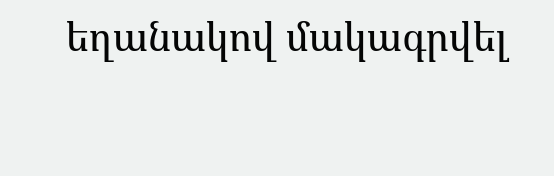եղանակով մակագրվել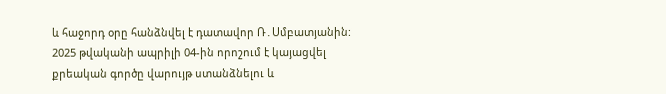և հաջորդ օրը հանձնվել է դատավոր Ռ․Սմբատյանին:
2025 թվականի ապրիլի 04-ին որոշում է կայացվել քրեական գործը վարույթ ստանձնելու և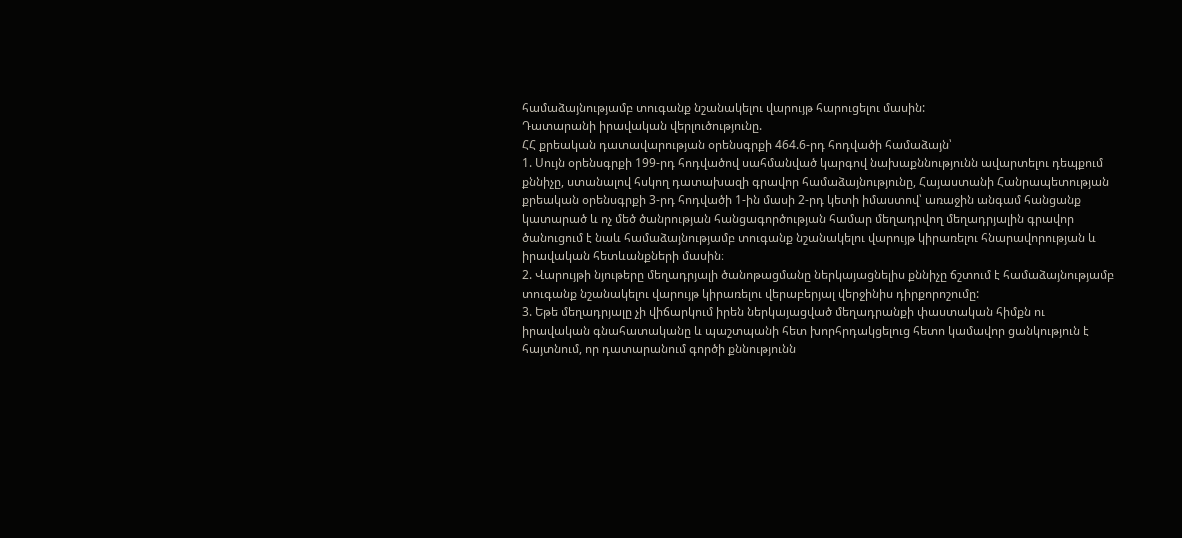համաձայնությամբ տուգանք նշանակելու վարույթ հարուցելու մասին:
Դատարանի իրավական վերլուծությունը.
ՀՀ քրեական դատավարության օրենսգրքի 464.6-րդ հոդվածի համաձայն՝
1. Սույն օրենսգրքի 199-րդ հոդվածով սահմանված կարգով նախաքննությունն ավարտելու դեպքում քննիչը, ստանալով հսկող դատախազի գրավոր համաձայնությունը, Հայաստանի Հանրապետության քրեական օրենսգրքի 3-րդ հոդվածի 1-ին մասի 2-րդ կետի իմաստով՝ առաջին անգամ հանցանք կատարած և ոչ մեծ ծանրության հանցագործության համար մեղադրվող մեղադրյալին գրավոր ծանուցում է նաև համաձայնությամբ տուգանք նշանակելու վարույթ կիրառելու հնարավորության և իրավական հետևանքների մասին։
2. Վարույթի նյութերը մեղադրյալի ծանոթացմանը ներկայացնելիս քննիչը ճշտում է համաձայնությամբ տուգանք նշանակելու վարույթ կիրառելու վերաբերյալ վերջինիս դիրքորոշումը:
3. Եթե մեղադրյալը չի վիճարկում իրեն ներկայացված մեղադրանքի փաստական հիմքն ու իրավական գնահատականը և պաշտպանի հետ խորհրդակցելուց հետո կամավոր ցանկություն է հայտնում, որ դատարանում գործի քննությունն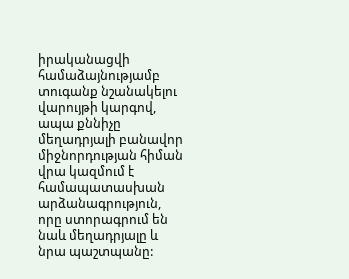իրականացվի համաձայնությամբ տուգանք նշանակելու վարույթի կարգով, ապա քննիչը մեղադրյալի բանավոր միջնորդության հիման վրա կազմում է համապատասխան արձանագրություն, որը ստորագրում են նաև մեղադրյալը և նրա պաշտպանը: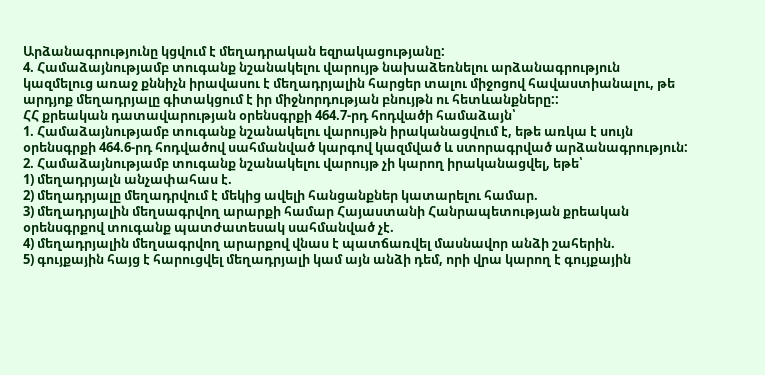Արձանագրությունը կցվում է մեղադրական եզրակացությանը:
4. Համաձայնությամբ տուգանք նշանակելու վարույթ նախաձեռնելու արձանագրություն կազմելուց առաջ քննիչն իրավասու է մեղադրյալին հարցեր տալու միջոցով հավաստիանալու, թե արդյոք մեղադրյալը գիտակցում է իր միջնորդության բնույթն ու հետևանքները::
ՀՀ քրեական դատավարության օրենսգրքի 464.7-րդ հոդվածի համաձայն՝
1. Համաձայնությամբ տուգանք նշանակելու վարույթն իրականացվում է, եթե առկա է սույն օրենսգրքի 464.6-րդ հոդվածով սահմանված կարգով կազմված և ստորագրված արձանագրություն:
2. Համաձայնությամբ տուգանք նշանակելու վարույթ չի կարող իրականացվել, եթե՝
1) մեղադրյալն անչափահաս է.
2) մեղադրյալը մեղադրվում է մեկից ավելի հանցանքներ կատարելու համար.
3) մեղադրյալին մեղսագրվող արարքի համար Հայաստանի Հանրապետության քրեական օրենսգրքով տուգանք պատժատեսակ սահմանված չէ.
4) մեղադրյալին մեղսագրվող արարքով վնաս է պատճառվել մասնավոր անձի շահերին.
5) գույքային հայց է հարուցվել մեղադրյալի կամ այն անձի դեմ, որի վրա կարող է գույքային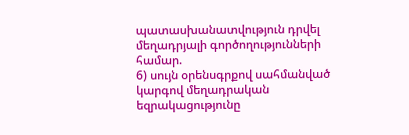պատասխանատվություն դրվել մեղադրյալի գործողությունների համար.
6) սույն օրենսգրքով սահմանված կարգով մեղադրական եզրակացությունը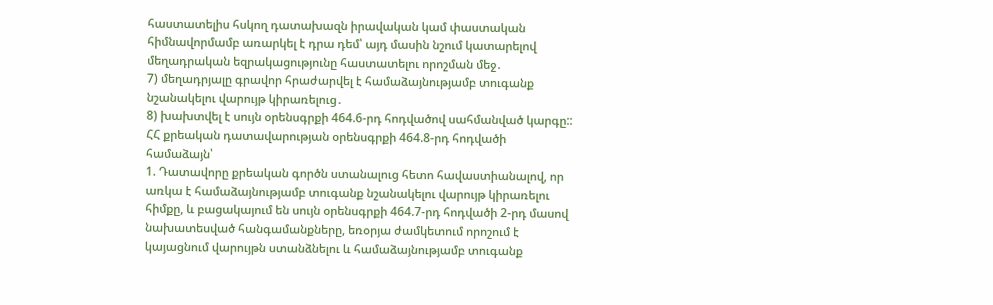հաստատելիս հսկող դատախազն իրավական կամ փաստական հիմնավորմամբ առարկել է դրա դեմ՝ այդ մասին նշում կատարելով մեղադրական եզրակացությունը հաստատելու որոշման մեջ․
7) մեղադրյալը գրավոր հրաժարվել է համաձայնությամբ տուգանք նշանակելու վարույթ կիրառելուց․
8) խախտվել է սույն օրենսգրքի 464.6-րդ հոդվածով սահմանված կարգը::
ՀՀ քրեական դատավարության օրենսգրքի 464.8-րդ հոդվածի համաձայն՝
1. Դատավորը քրեական գործն ստանալուց հետո հավաստիանալով, որ առկա է համաձայնությամբ տուգանք նշանակելու վարույթ կիրառելու հիմքը, և բացակայում են սույն օրենսգրքի 464.7-րդ հոդվածի 2-րդ մասով նախատեսված հանգամանքները, եռօրյա ժամկետում որոշում է կայացնում վարույթն ստանձնելու և համաձայնությամբ տուգանք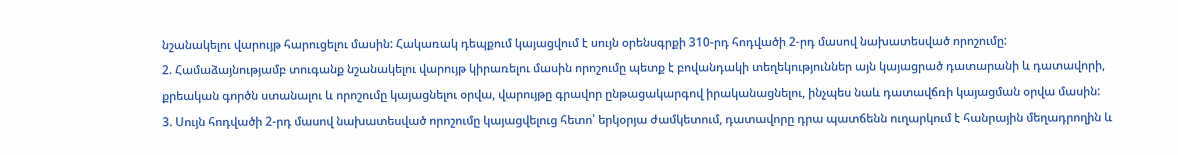նշանակելու վարույթ հարուցելու մասին: Հակառակ դեպքում կայացվում է սույն օրենսգրքի 310-րդ հոդվածի 2-րդ մասով նախատեսված որոշումը:
2. Համաձայնությամբ տուգանք նշանակելու վարույթ կիրառելու մասին որոշումը պետք է բովանդակի տեղեկություններ այն կայացրած դատարանի և դատավորի, քրեական գործն ստանալու և որոշումը կայացնելու օրվա, վարույթը գրավոր ընթացակարգով իրականացնելու, ինչպես նաև դատավճռի կայացման օրվա մասին:
3. Սույն հոդվածի 2-րդ մասով նախատեսված որոշումը կայացվելուց հետո՝ երկօրյա ժամկետում, դատավորը դրա պատճենն ուղարկում է հանրային մեղադրողին և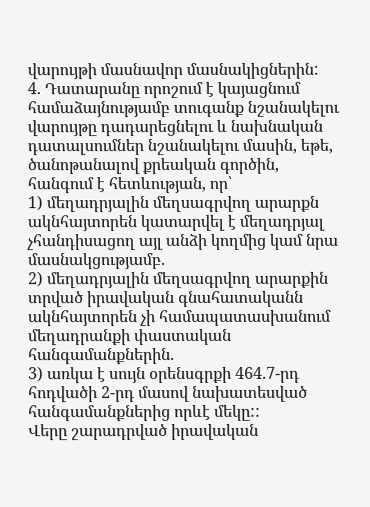վարույթի մասնավոր մասնակիցներին:
4. Դատարանը որոշում է կայացնում համաձայնությամբ տուգանք նշանակելու վարույթը դադարեցնելու և նախնական դատալսումներ նշանակելու մասին, եթե, ծանոթանալով քրեական գործին, հանգում է հետևության, որ՝
1) մեղադրյալին մեղսագրվող արարքն ակնհայտորեն կատարվել է մեղադրյալ չհանդիսացող այլ անձի կողմից կամ նրա մասնակցությամբ.
2) մեղադրյալին մեղսագրվող արարքին տրված իրավական գնահատականն ակնհայտորեն չի համապատասխանում մեղադրանքի փաստական հանգամանքներին.
3) առկա է սույն օրենսգրքի 464.7-րդ հոդվածի 2-րդ մասով նախատեսված հանգամանքներից որևէ մեկը::
Վերը շարադրված իրավական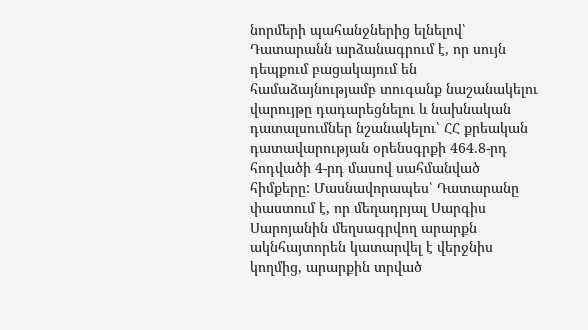նորմերի պահանջներից ելնելով՝ Դատարանն արձանագրում է, որ սույն դեպքում բացակայում են համաձայնությամբ տուգանք նաշանակելու վարույթը դադարեցնելու և նախնական դատալսումներ նշանակելու՝ ՀՀ քրեական դատավարության օրենսգրքի 464.8-րդ հոդվածի 4-րդ մասով սահմանված հիմքերը: Մասնավորապես՝ Դատարանը փաստում է, որ մեղադրյալ Սարգիս Սարոյանին մեղսագրվող արարքն ակնհայտորեն կատարվել է վերջնիս կողմից, արարքին տրված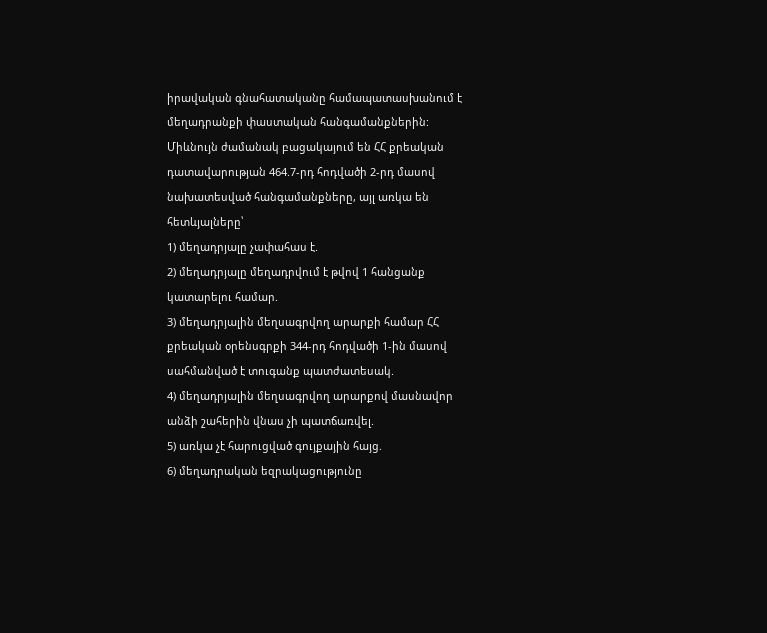իրավական գնահատականը համապատասխանում է մեղադրանքի փաստական հանգամանքներին: Միևնույն ժամանակ բացակայում են ՀՀ քրեական դատավարության 464.7-րդ հոդվածի 2-րդ մասով նախատեսված հանգամանքները, այլ առկա են հետևյալները՝
1) մեղադրյալը չափահաս է.
2) մեղադրյալը մեղադրվում է թվով 1 հանցանք կատարելու համար.
3) մեղադրյալին մեղսագրվող արարքի համար ՀՀ քրեական օրենսգրքի 344-րդ հոդվածի 1-ին մասով սահմանված է տուգանք պատժատեսակ.
4) մեղադրյալին մեղսագրվող արարքով մասնավոր անձի շահերին վնաս չի պատճառվել.
5) առկա չէ հարուցված գույքային հայց.
6) մեղադրական եզրակացությունը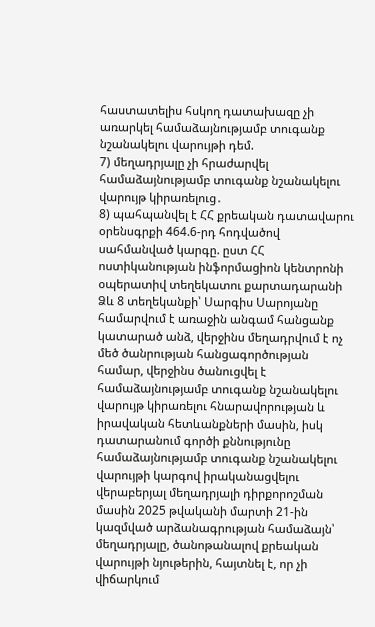հաստատելիս հսկող դատախազը չի առարկել համաձայնությամբ տուգանք նշանակելու վարույթի դեմ.
7) մեղադրյալը չի հրաժարվել համաձայնությամբ տուգանք նշանակելու վարույթ կիրառելուց․
8) պահպանվել է ՀՀ քրեական դատավարու օրենսգրքի 464.6-րդ հոդվածով սահմանված կարգը. ըստ ՀՀ ոստիկանության ինֆորմացիոն կենտրոնի օպերատիվ տեղեկատու քարտադարանի Ձև 8 տեղեկանքի՝ Սարգիս Սարոյանը համարվում է առաջին անգամ հանցանք կատարած անձ, վերջինս մեղադրվում է ոչ մեծ ծանրության հանցագործության համար, վերջինս ծանուցվել է համաձայնությամբ տուգանք նշանակելու վարույթ կիրառելու հնարավորության և իրավական հետևանքների մասին, իսկ դատարանում գործի քննությունը համաձայնությամբ տուգանք նշանակելու վարույթի կարգով իրականացվելու վերաբերյալ մեղադրյալի դիրքորոշման մասին 2025 թվականի մարտի 21-ին կազմված արձանագրության համաձայն՝ մեղադրյալը, ծանոթանալով քրեական վարույթի նյութերին, հայտնել է, որ չի վիճարկում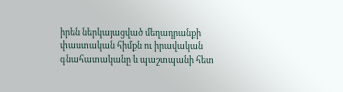իրեն ներկայացված մեղադրանքի փաստական հիմքն ու իրավական գնահատականը և պաշտպանի հետ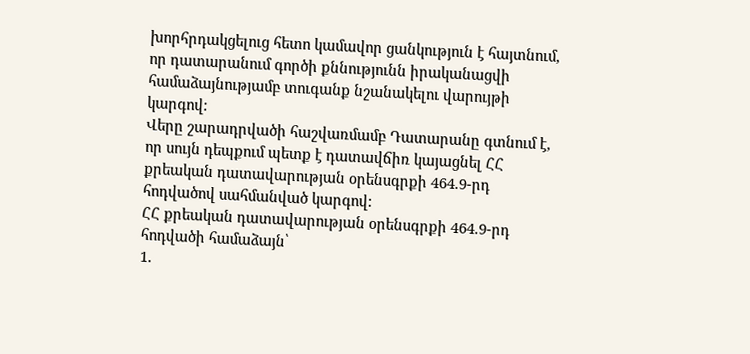խորհրդակցելուց հետո կամավոր ցանկություն է հայտնում, որ դատարանում գործի քննությունն իրականացվի համաձայնությամբ տուգանք նշանակելու վարույթի կարգով:
Վերը շարադրվածի հաշվառմամբ Դատարանը գտնում է, որ սույն դեպքում պետք է դատավճիռ կայացնել ՀՀ քրեական դատավարության օրենսգրքի 464.9-րդ հոդվածով սահմանված կարգով:
ՀՀ քրեական դատավարության օրենսգրքի 464.9-րդ հոդվածի համաձայն՝
1.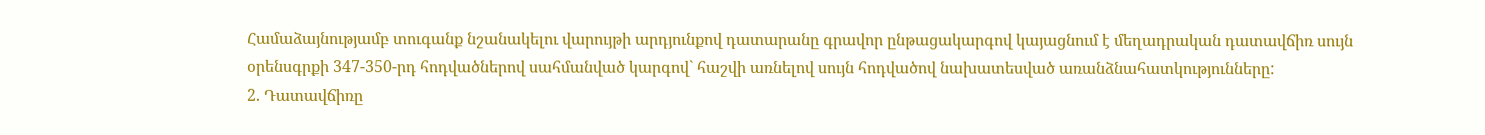Համաձայնությամբ տուգանք նշանակելու վարույթի արդյունքով դատարանը գրավոր ընթացակարգով կայացնում է մեղադրական դատավճիռ սույն օրենսգրքի 347-350-րդ հոդվածներով սահմանված կարգով` հաշվի առնելով սույն հոդվածով նախատեսված առանձնահատկությունները:
2. Դատավճիռը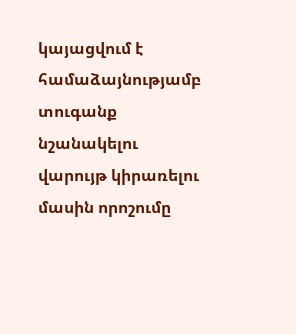կայացվում է համաձայնությամբ տուգանք նշանակելու վարույթ կիրառելու մասին որոշումը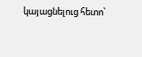կայացնելուց հետո՝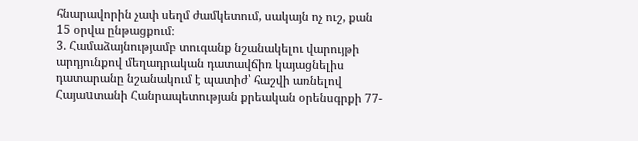հնարավորին չափ սեղմ ժամկետում, սակայն ոչ ուշ, քան 15 օրվա ընթացքում։
3. Համաձայնությամբ տուգանք նշանակելու վարույթի արդյունքով մեղադրական դատավճիռ կայացնելիս դատարանը նշանակում է պատիժ՝ հաշվի առնելով Հայաuտանի Հանրապետության քրեական օրենսգրքի 77-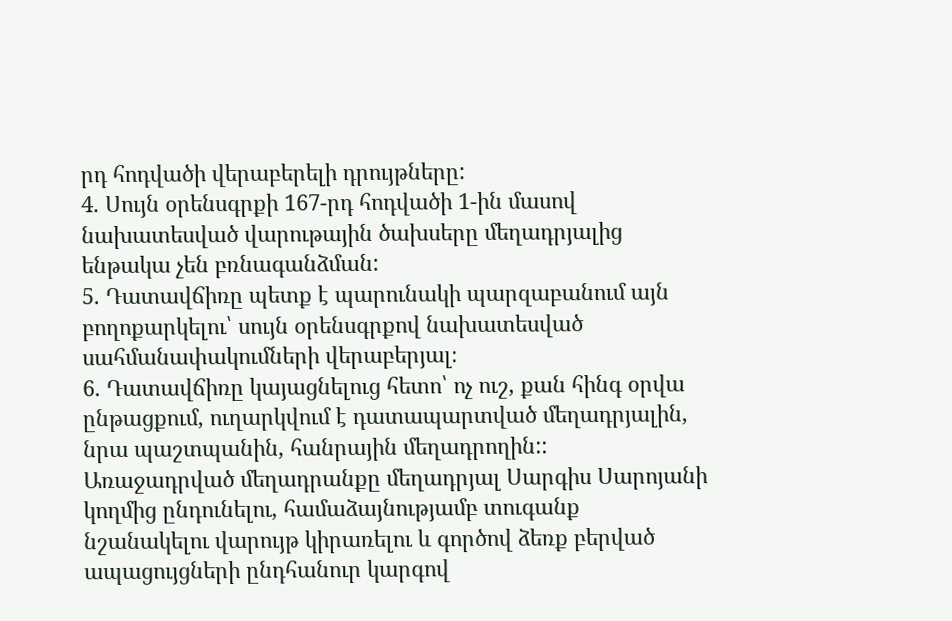րդ հոդվածի վերաբերելի դրույթները:
4. Սույն օրենսգրքի 167-րդ հոդվածի 1-ին մասով նախատեսված վարութային ծախսերը մեղադրյալից ենթակա չեն բռնագանձման:
5. Դատավճիռը պետք է պարունակի պարզաբանում այն բողոքարկելու՝ սույն օրենսգրքով նախատեսված սահմանափակումների վերաբերյալ։
6. Դատավճիռը կայացնելուց հետո՝ ոչ ուշ, քան հինգ օրվա ընթացքում, ուղարկվում է դատապարտված մեղադրյալին, նրա պաշտպանին, հանրային մեղադրողին::
Առաջադրված մեղադրանքը մեղադրյալ Սարգիս Սարոյանի կողմից ընդունելու, համաձայնությամբ տուգանք նշանակելու վարույթ կիրառելու և գործով ձեռք բերված ապացույցների ընդհանուր կարգով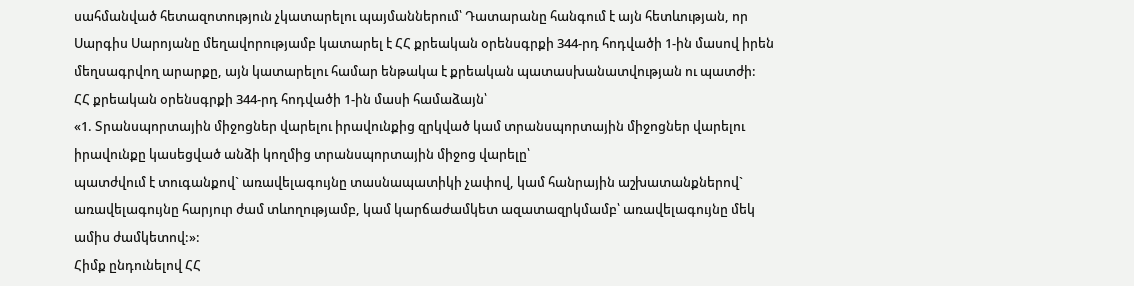սահմանված հետազոտություն չկատարելու պայմաններում՝ Դատարանը հանգում է այն հետևության, որ Սարգիս Սարոյանը մեղավորությամբ կատարել է ՀՀ քրեական օրենսգրքի 344-րդ հոդվածի 1-ին մասով իրեն մեղսագրվող արարքը, այն կատարելու համար ենթակա է քրեական պատասխանատվության ու պատժի:
ՀՀ քրեական օրենսգրքի 344-րդ հոդվածի 1-ին մասի համաձայն՝
«1. Տրանսպորտային միջոցներ վարելու իրավունքից զրկված կամ տրանսպորտային միջոցներ վարելու իրավունքը կասեցված անձի կողմից տրանսպորտային միջոց վարելը՝
պատժվում է տուգանքով` առավելագույնը տասնապատիկի չափով, կամ հանրային աշխատանքներով` առավելագույնը հարյուր ժամ տևողությամբ, կամ կարճաժամկետ ազատազրկմամբ՝ առավելագույնը մեկ ամիս ժամկետով:»:
Հիմք ընդունելով ՀՀ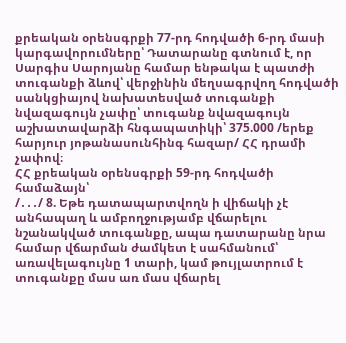քրեական օրենսգրքի 77-րդ հոդվածի 6-րդ մասի կարգավորումները՝ Դատարանը գտնում է, որ Սարգիս Սարոյանը համար ենթակա է պատժի տուգանքի ձևով՝ վերջինին մեղսագրվող հոդվածի սանկցիայով նախատեսված տուգանքի նվազագույն չափը՝ տուգանք նվազագույն աշխատավարձի հնգապատիկի՝ 375.000 /երեք հարյուր յոթանասունհինգ հազար/ ՀՀ դրամի չափով։
ՀՀ քրեական օրենսգրքի 59-րդ հոդվածի համաձայն՝
/․․․/ 8. Եթե դատապարտվողն ի վիճակի չէ անհապաղ և ամբողջությամբ վճարելու նշանակված տուգանքը, ապա դատարանը նրա համար վճարման ժամկետ է սահմանում՝ առավելագույնը 1 տարի, կամ թույլատրում է տուգանքը մաս առ մաս վճարել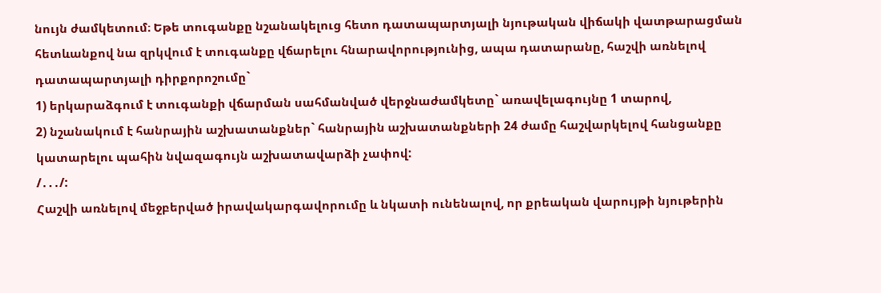նույն ժամկետում։ Եթե տուգանքը նշանակելուց հետո դատապարտյալի նյութական վիճակի վատթարացման հետևանքով նա զրկվում է տուգանքը վճարելու հնարավորությունից, ապա դատարանը, հաշվի առնելով դատապարտյալի դիրքորոշումը`
1) երկարաձգում է տուգանքի վճարման սահմանված վերջնաժամկետը` առավելագույնը 1 տարով,
2) նշանակում է հանրային աշխատանքներ` հանրային աշխատանքների 24 ժամը հաշվարկելով հանցանքը կատարելու պահին նվազագույն աշխատավարձի չափով:
/․․․/:
Հաշվի առնելով մեջբերված իրավակարգավորումը և նկատի ունենալով, որ քրեական վարույթի նյութերին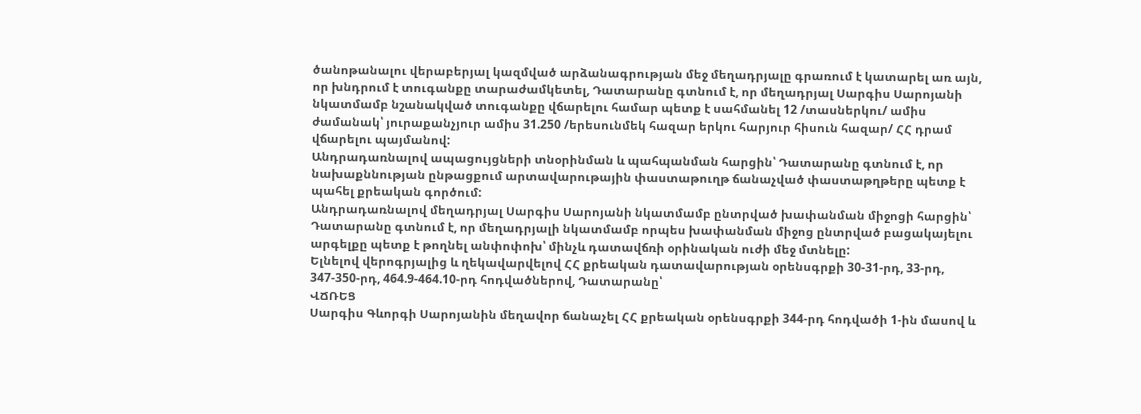ծանոթանալու վերաբերյալ կազմված արձանագրության մեջ մեղադրյալը գրառում է կատարել առ այն, որ խնդրում է տուգանքը տարաժամկետել, Դատարանը գտնում է, որ մեղադրյալ Սարգիս Սարոյանի նկատմամբ նշանակված տուգանքը վճարելու համար պետք է սահմանել 12 /տասներկու/ ամիս ժամանակ՝ յուրաքանչյուր ամիս 31.250 /երեսունմեկ հազար երկու հարյուր հիսուն հազար/ ՀՀ դրամ վճարելու պայմանով:
Անդրադառնալով ապացույցների տնօրինման և պահպանման հարցին՝ Դատարանը գտնում է, որ նախաքննության ընթացքում արտավարութային փաստաթուղթ ճանաչված փաստաթղթերը պետք է պահել քրեական գործում:
Անդրադառնալով մեղադրյալ Սարգիս Սարոյանի նկատմամբ ընտրված խափանման միջոցի հարցին՝ Դատարանը գտնում է, որ մեղադրյալի նկատմամբ որպես խափանման միջոց ընտրված բացակայելու արգելքը պետք է թողնել անփոփոխ՝ մինչև դատավճռի օրինական ուժի մեջ մտնելը:
Ելնելով վերոգրյալից և ղեկավարվելով ՀՀ քրեական դատավարության օրենսգրքի 30-31-րդ, 33-րդ, 347-350-րդ, 464.9-464.10-րդ հոդվածներով, Դատարանը՝
ՎՃՌԵՑ
Սարգիս Գևորգի Սարոյանին մեղավոր ճանաչել ՀՀ քրեական օրենսգրքի 344-րդ հոդվածի 1-ին մասով և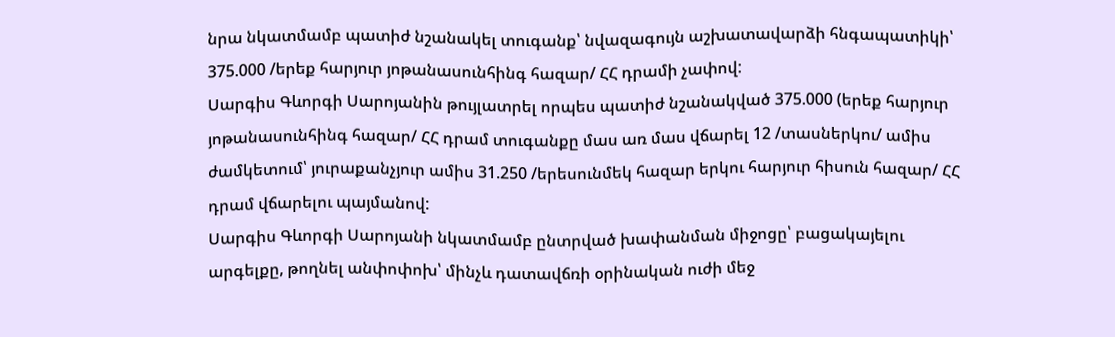նրա նկատմամբ պատիժ նշանակել տուգանք՝ նվազագույն աշխատավարձի հնգապատիկի՝ 375.000 /երեք հարյուր յոթանասունհինգ հազար/ ՀՀ դրամի չափով:
Սարգիս Գևորգի Սարոյանին թույլատրել որպես պատիժ նշանակված 375.000 (երեք հարյուր յոթանասունհինգ հազար/ ՀՀ դրամ տուգանքը մաս առ մաս վճարել 12 /տասներկու/ ամիս ժամկետում՝ յուրաքանչյուր ամիս 31.250 /երեսունմեկ հազար երկու հարյուր հիսուն հազար/ ՀՀ դրամ վճարելու պայմանով:
Սարգիս Գևորգի Սարոյանի նկատմամբ ընտրված խափանման միջոցը՝ բացակայելու արգելքը, թողնել անփոփոխ՝ մինչև դատավճռի օրինական ուժի մեջ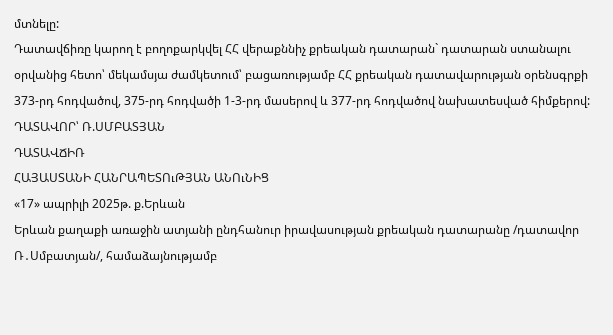մտնելը:
Դատավճիռը կարող է բողոքարկվել ՀՀ վերաքննիչ քրեական դատարան` դատարան ստանալու օրվանից հետո՝ մեկամսյա ժամկետում՝ բացառությամբ ՀՀ քրեական դատավարության օրենսգրքի 373-րդ հոդվածով, 375-րդ հոդվածի 1-3-րդ մասերով և 377-րդ հոդվածով նախատեսված հիմքերով:
ԴԱՏԱՎՈՐ՝ Ռ.ՍՄԲԱՏՅԱՆ
ԴԱՏԱՎՃԻՌ
ՀԱՅԱՍՏԱՆԻ ՀԱՆՐԱՊԵՏՈւԹՅԱՆ ԱՆՈւՆԻՑ
«17» ապրիլի 2025թ. ք.Երևան
Երևան քաղաքի առաջին ատյանի ընդհանուր իրավասության քրեական դատարանը /դատավոր Ռ․Սմբատյան/, համաձայնությամբ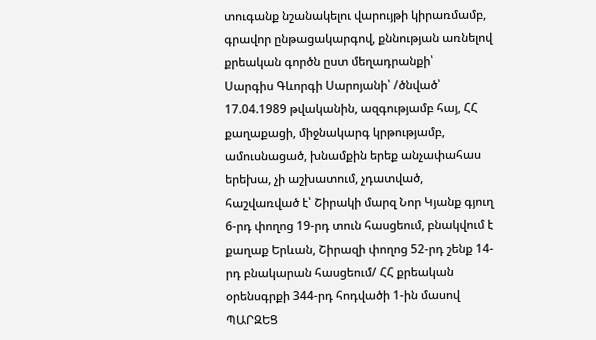տուգանք նշանակելու վարույթի կիրառմամբ, գրավոր ընթացակարգով, քննության առնելով քրեական գործն ըստ մեղադրանքի՝
Սարգիս Գևորգի Սարոյանի՝ /ծնված՝ 17.04.1989 թվականին, ազգությամբ հայ, ՀՀ քաղաքացի, միջնակարգ կրթությամբ, ամուսնացած, խնամքին երեք անչափահաս երեխա, չի աշխատում, չդատված, հաշվառված է՝ Շիրակի մարզ Նոր Կյանք գյուղ 6-րդ փողոց 19-րդ տուն հասցեում, բնակվում է քաղաք Երևան, Շիրազի փողոց 52-րդ շենք 14-րդ բնակարան հասցեում/ ՀՀ քրեական օրենսգրքի 344-րդ հոդվածի 1-ին մասով
ՊԱՐԶԵՑ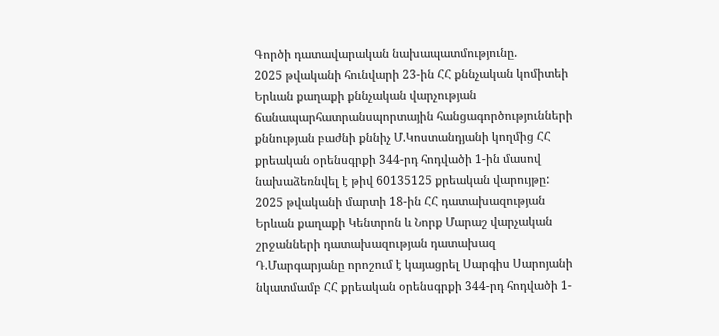Գործի դատավարական նախապատմությունը.
2025 թվականի հունվարի 23-ին ՀՀ քննչական կոմիտեի Երևան քաղաքի քննչական վարչության ճանապարհատրանսպորտային հանցագործությունների քննության բաժնի քննիչ Մ.Կոստանդյանի կողմից ՀՀ քրեական օրենսգրքի 344-րդ հոդվածի 1-ին մասով նախաձեռնվել է թիվ 60135125 քրեական վարույթը:
2025 թվականի մարտի 18-ին ՀՀ դատախազության Երևան քաղաքի Կենտրոն և Նորք Մարաշ վարչական շրջանների դատախազության դատախազ Դ.Մարգարյանը որոշում է կայացրել Սարգիս Սարոյանի նկատմամբ ՀՀ քրեական օրենսգրքի 344-րդ հոդվածի 1-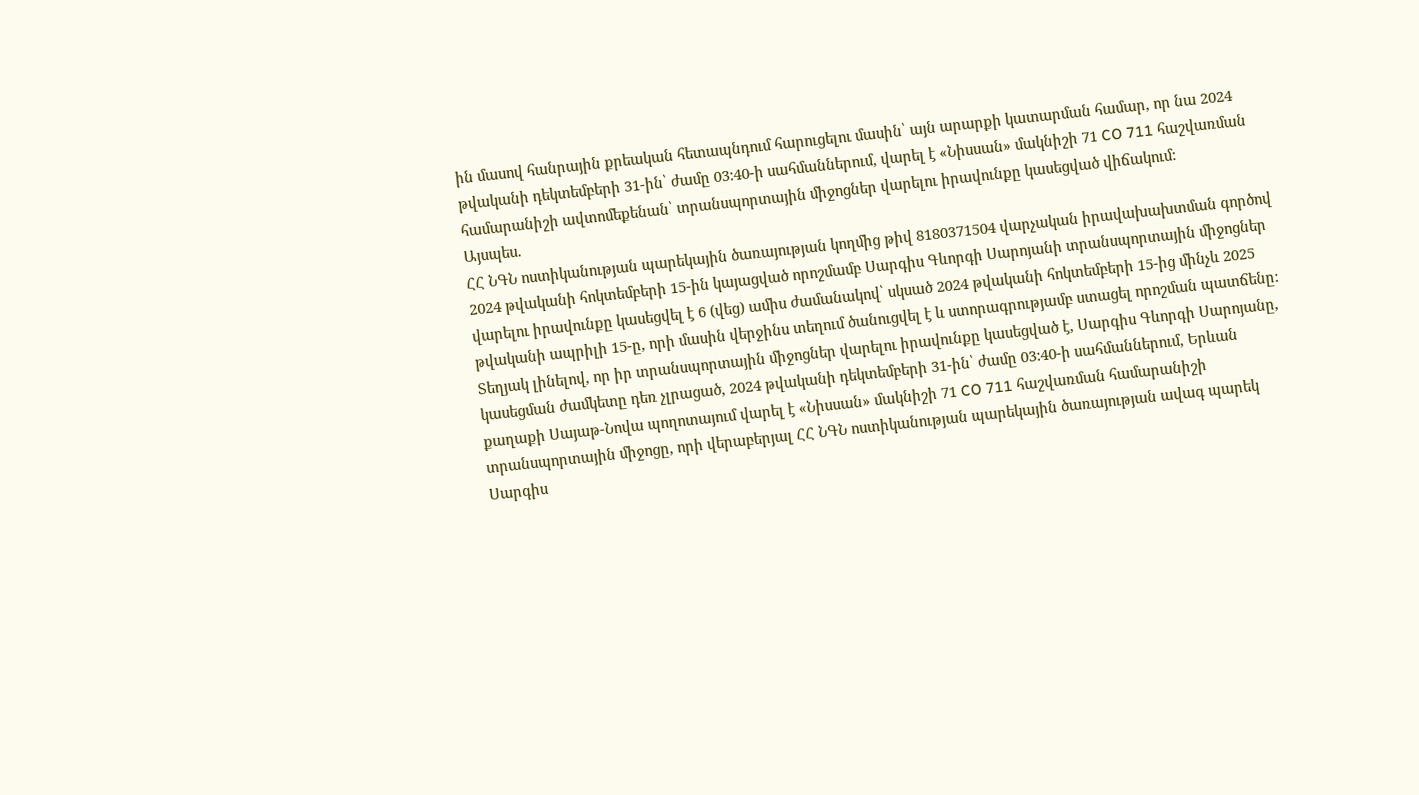ին մասով հանրային քրեական հետապնդում հարուցելու մասին՝ այն արարքի կատարման համար, որ նա 2024 թվականի դեկտեմբերի 31-ին՝ ժամը 03:40-ի սահմաններում, վարել է «Նիսսան» մակնիշի 71 CO 711 հաշվառման համարանիշի ավտոմեքենան՝ տրանսպորտային միջոցներ վարելու իրավունքը կասեցված վիճակում:
Այսպես.
ՀՀ ՆԳՆ ոստիկանության պարեկային ծառայության կողմից թիվ 8180371504 վարչական իրավախախտման գործով 2024 թվականի հոկտեմբերի 15-ին կայացված որոշմամբ Սարգիս Գևորգի Սարոյանի տրանսպորտային միջոցներ վարելու իրավունքը կասեցվել է 6 (վեց) ամիս ժամանակով՝ սկսած 2024 թվականի հոկտեմբերի 15-ից մինչև 2025 թվականի ապրիլի 15-ը, որի մասին վերջինս տեղում ծանուցվել է և ստորագրությամբ ստացել որոշման պատճենը: Տեղյակ լինելով, որ իր տրանսպորտային միջոցներ վարելու իրավունքը կասեցված է, Սարգիս Գևորգի Սարոյանը, կասեցման ժամկետը դեռ չլրացած, 2024 թվականի դեկտեմբերի 31-ին՝ ժամը 03:40-ի սահմաններում, Երևան քաղաքի Սայաթ-Նովա պողոտայում վարել է «Նիսսան» մակնիշի 71 CO 711 հաշվառման համարանիշի տրանսպորտային միջոցը, որի վերաբերյալ ՀՀ ՆԳՆ ոստիկանության պարեկային ծառայության ավագ պարեկ Սարգիս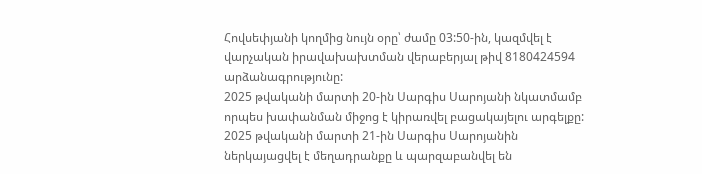Հովսեփյանի կողմից նույն օրը՝ ժամը 03:50-ին, կազմվել է վարչական իրավախախտման վերաբերյալ թիվ 8180424594 արձանագրությունը:
2025 թվականի մարտի 20-ին Սարգիս Սարոյանի նկատմամբ որպես խափանման միջոց է կիրառվել բացակայելու արգելքը:
2025 թվականի մարտի 21-ին Սարգիս Սարոյանին ներկայացվել է մեղադրանքը և պարզաբանվել են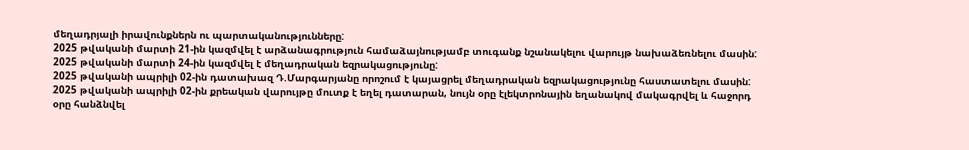մեղադրյալի իրավունքներն ու պարտականությունները:
2025 թվականի մարտի 21-ին կազմվել է արձանագրություն համաձայնությամբ տուգանք նշանակելու վարույթ նախաձեռնելու մասին:
2025 թվականի մարտի 24-ին կազմվել է մեղադրական եզրակացությունը:
2025 թվականի ապրիլի 02-ին դատախազ Դ.Մարգարյանը որոշում է կայացրել մեղադրական եզրակացությունը հաստատելու մասին:
2025 թվականի ապրիլի 02-ին քրեական վարույթը մուտք է եղել դատարան, նույն օրը էլեկտրոնային եղանակով մակագրվել և հաջորդ օրը հանձնվել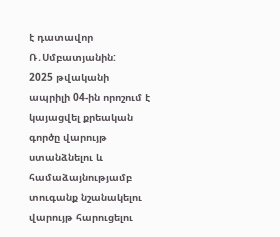է դատավոր Ռ․Սմբատյանին:
2025 թվականի ապրիլի 04-ին որոշում է կայացվել քրեական գործը վարույթ ստանձնելու և համաձայնությամբ տուգանք նշանակելու վարույթ հարուցելու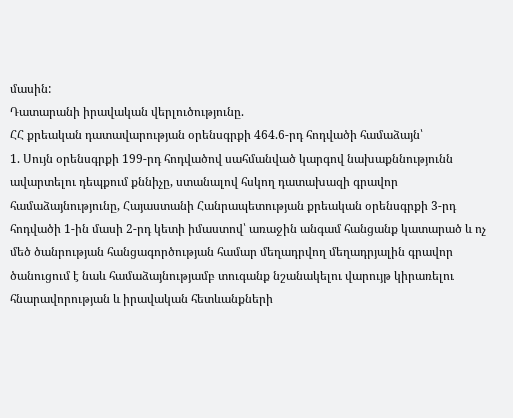մասին:
Դատարանի իրավական վերլուծությունը.
ՀՀ քրեական դատավարության օրենսգրքի 464.6-րդ հոդվածի համաձայն՝
1. Սույն օրենսգրքի 199-րդ հոդվածով սահմանված կարգով նախաքննությունն ավարտելու դեպքում քննիչը, ստանալով հսկող դատախազի գրավոր համաձայնությունը, Հայաստանի Հանրապետության քրեական օրենսգրքի 3-րդ հոդվածի 1-ին մասի 2-րդ կետի իմաստով՝ առաջին անգամ հանցանք կատարած և ոչ մեծ ծանրության հանցագործության համար մեղադրվող մեղադրյալին գրավոր ծանուցում է նաև համաձայնությամբ տուգանք նշանակելու վարույթ կիրառելու հնարավորության և իրավական հետևանքների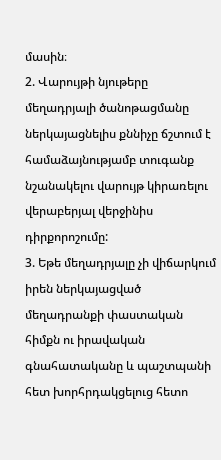մասին։
2. Վարույթի նյութերը մեղադրյալի ծանոթացմանը ներկայացնելիս քննիչը ճշտում է համաձայնությամբ տուգանք նշանակելու վարույթ կիրառելու վերաբերյալ վերջինիս դիրքորոշումը:
3. Եթե մեղադրյալը չի վիճարկում իրեն ներկայացված մեղադրանքի փաստական հիմքն ու իրավական գնահատականը և պաշտպանի հետ խորհրդակցելուց հետո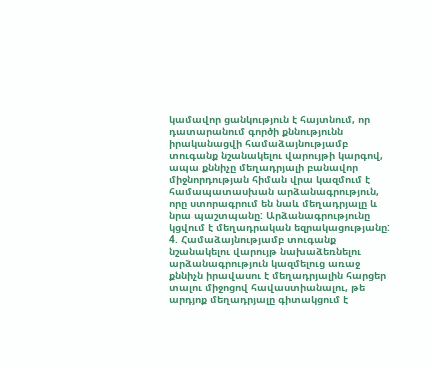կամավոր ցանկություն է հայտնում, որ դատարանում գործի քննությունն իրականացվի համաձայնությամբ տուգանք նշանակելու վարույթի կարգով, ապա քննիչը մեղադրյալի բանավոր միջնորդության հիման վրա կազմում է համապատասխան արձանագրություն, որը ստորագրում են նաև մեղադրյալը և նրա պաշտպանը: Արձանագրությունը կցվում է մեղադրական եզրակացությանը:
4. Համաձայնությամբ տուգանք նշանակելու վարույթ նախաձեռնելու արձանագրություն կազմելուց առաջ քննիչն իրավասու է մեղադրյալին հարցեր տալու միջոցով հավաստիանալու, թե արդյոք մեղադրյալը գիտակցում է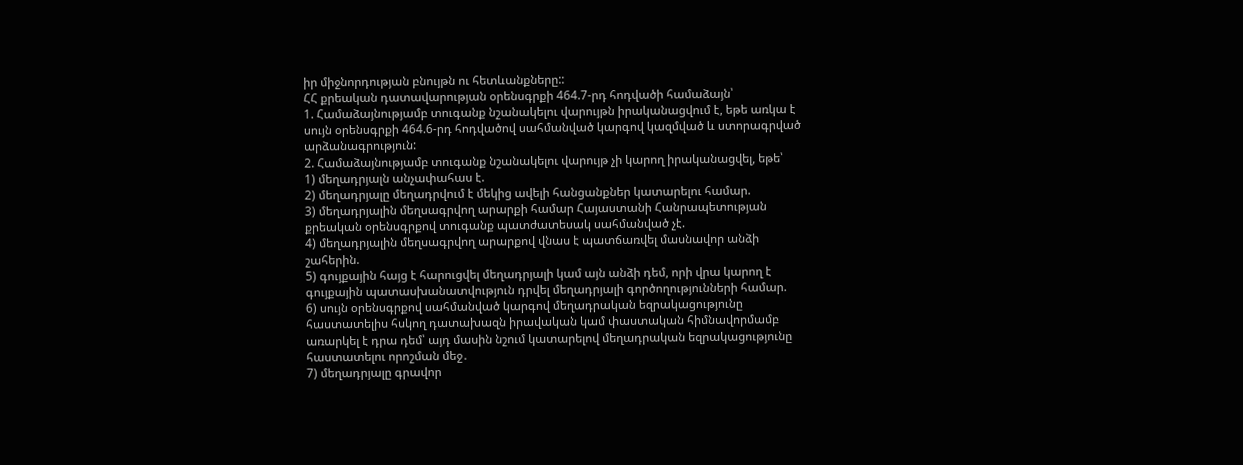իր միջնորդության բնույթն ու հետևանքները::
ՀՀ քրեական դատավարության օրենսգրքի 464.7-րդ հոդվածի համաձայն՝
1. Համաձայնությամբ տուգանք նշանակելու վարույթն իրականացվում է, եթե առկա է սույն օրենսգրքի 464.6-րդ հոդվածով սահմանված կարգով կազմված և ստորագրված արձանագրություն:
2. Համաձայնությամբ տուգանք նշանակելու վարույթ չի կարող իրականացվել, եթե՝
1) մեղադրյալն անչափահաս է.
2) մեղադրյալը մեղադրվում է մեկից ավելի հանցանքներ կատարելու համար.
3) մեղադրյալին մեղսագրվող արարքի համար Հայաստանի Հանրապետության քրեական օրենսգրքով տուգանք պատժատեսակ սահմանված չէ.
4) մեղադրյալին մեղսագրվող արարքով վնաս է պատճառվել մասնավոր անձի շահերին.
5) գույքային հայց է հարուցվել մեղադրյալի կամ այն անձի դեմ, որի վրա կարող է գույքային պատասխանատվություն դրվել մեղադրյալի գործողությունների համար.
6) սույն օրենսգրքով սահմանված կարգով մեղադրական եզրակացությունը հաստատելիս հսկող դատախազն իրավական կամ փաստական հիմնավորմամբ առարկել է դրա դեմ՝ այդ մասին նշում կատարելով մեղադրական եզրակացությունը հաստատելու որոշման մեջ․
7) մեղադրյալը գրավոր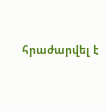հրաժարվել է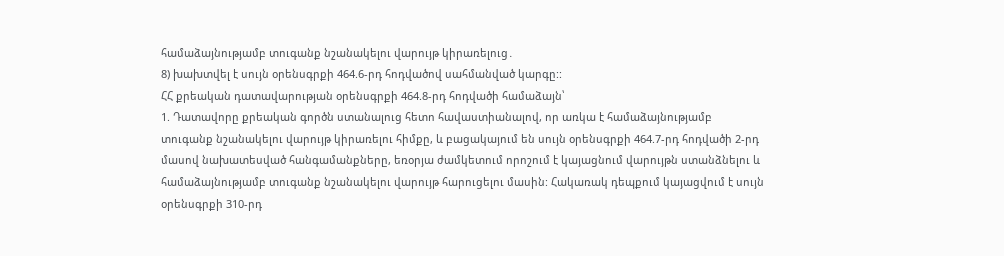համաձայնությամբ տուգանք նշանակելու վարույթ կիրառելուց․
8) խախտվել է սույն օրենսգրքի 464.6-րդ հոդվածով սահմանված կարգը::
ՀՀ քրեական դատավարության օրենսգրքի 464.8-րդ հոդվածի համաձայն՝
1. Դատավորը քրեական գործն ստանալուց հետո հավաստիանալով, որ առկա է համաձայնությամբ տուգանք նշանակելու վարույթ կիրառելու հիմքը, և բացակայում են սույն օրենսգրքի 464.7-րդ հոդվածի 2-րդ մասով նախատեսված հանգամանքները, եռօրյա ժամկետում որոշում է կայացնում վարույթն ստանձնելու և համաձայնությամբ տուգանք նշանակելու վարույթ հարուցելու մասին: Հակառակ դեպքում կայացվում է սույն օրենսգրքի 310-րդ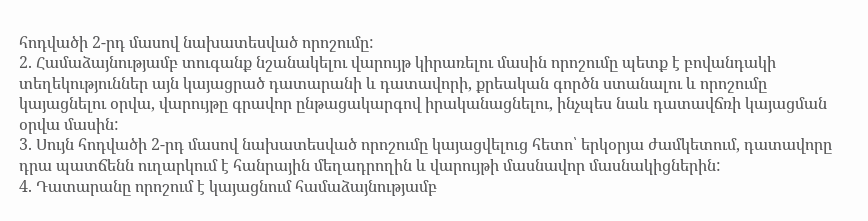հոդվածի 2-րդ մասով նախատեսված որոշումը:
2. Համաձայնությամբ տուգանք նշանակելու վարույթ կիրառելու մասին որոշումը պետք է բովանդակի տեղեկություններ այն կայացրած դատարանի և դատավորի, քրեական գործն ստանալու և որոշումը կայացնելու օրվա, վարույթը գրավոր ընթացակարգով իրականացնելու, ինչպես նաև դատավճռի կայացման օրվա մասին:
3. Սույն հոդվածի 2-րդ մասով նախատեսված որոշումը կայացվելուց հետո՝ երկօրյա ժամկետում, դատավորը դրա պատճենն ուղարկում է հանրային մեղադրողին և վարույթի մասնավոր մասնակիցներին:
4. Դատարանը որոշում է կայացնում համաձայնությամբ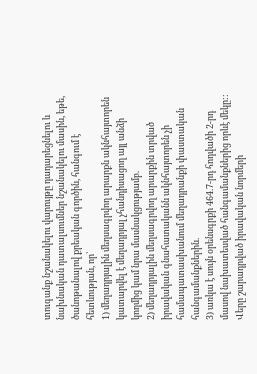տուգանք նշանակելու վարույթը դադարեցնելու և նախնական դատալսումներ նշանակելու մասին, եթե, ծանոթանալով քրեական գործին, հանգում է հետևության, որ՝
1) մեղադրյալին մեղսագրվող արարքն ակնհայտորեն կատարվել է մեղադրյալ չհանդիսացող այլ անձի կողմից կամ նրա մասնակցությամբ.
2) մեղադրյալին մեղսագրվող արարքին տրված իրավական գնահատականն ակնհայտորեն չի համապատասխանում մեղադրանքի փաստական հանգամանքներին.
3) առկա է սույն օրենսգրքի 464.7-րդ հոդվածի 2-րդ մասով նախատեսված հանգամանքներից որևէ մեկը::
Վերը շարադրված իրավական նորմերի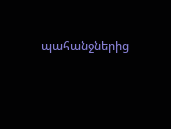պահանջներից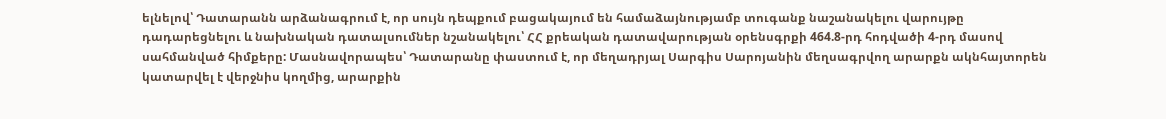ելնելով՝ Դատարանն արձանագրում է, որ սույն դեպքում բացակայում են համաձայնությամբ տուգանք նաշանակելու վարույթը դադարեցնելու և նախնական դատալսումներ նշանակելու՝ ՀՀ քրեական դատավարության օրենսգրքի 464.8-րդ հոդվածի 4-րդ մասով սահմանված հիմքերը: Մասնավորապես՝ Դատարանը փաստում է, որ մեղադրյալ Սարգիս Սարոյանին մեղսագրվող արարքն ակնհայտորեն կատարվել է վերջնիս կողմից, արարքին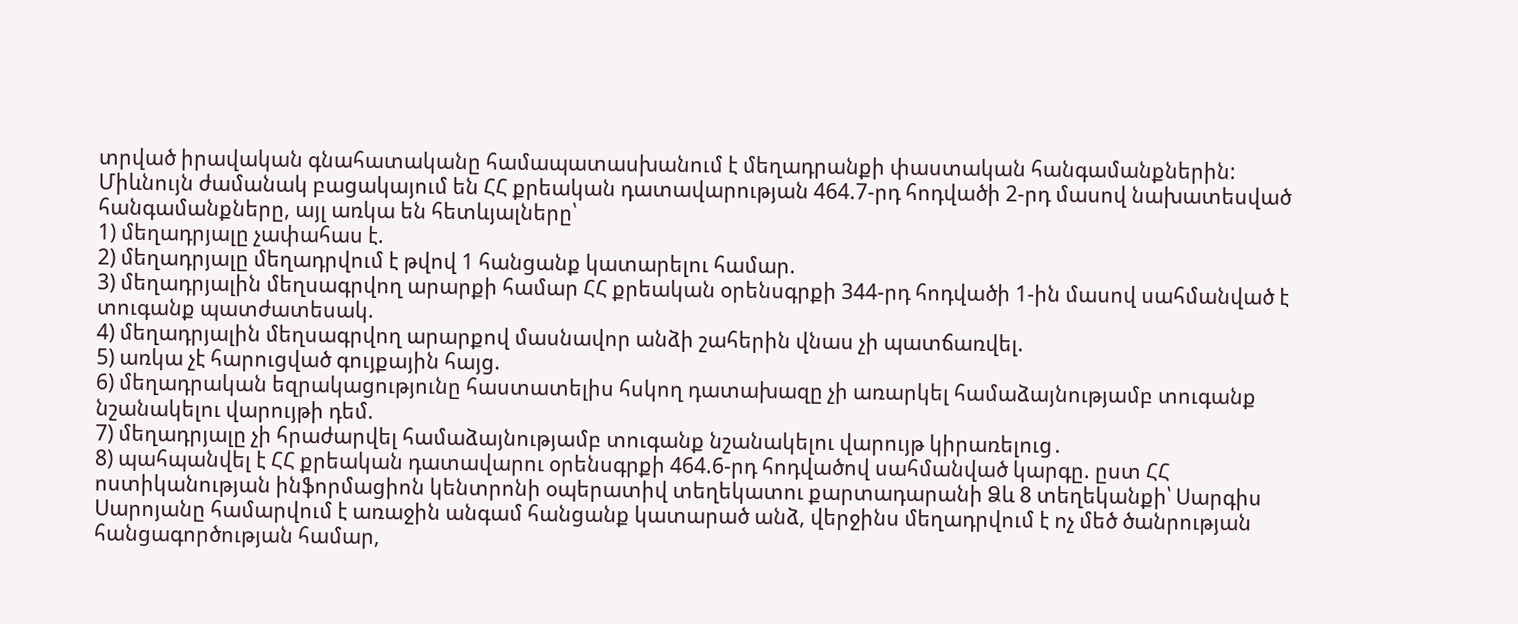տրված իրավական գնահատականը համապատասխանում է մեղադրանքի փաստական հանգամանքներին: Միևնույն ժամանակ բացակայում են ՀՀ քրեական դատավարության 464.7-րդ հոդվածի 2-րդ մասով նախատեսված հանգամանքները, այլ առկա են հետևյալները՝
1) մեղադրյալը չափահաս է.
2) մեղադրյալը մեղադրվում է թվով 1 հանցանք կատարելու համար.
3) մեղադրյալին մեղսագրվող արարքի համար ՀՀ քրեական օրենսգրքի 344-րդ հոդվածի 1-ին մասով սահմանված է տուգանք պատժատեսակ.
4) մեղադրյալին մեղսագրվող արարքով մասնավոր անձի շահերին վնաս չի պատճառվել.
5) առկա չէ հարուցված գույքային հայց.
6) մեղադրական եզրակացությունը հաստատելիս հսկող դատախազը չի առարկել համաձայնությամբ տուգանք նշանակելու վարույթի դեմ.
7) մեղադրյալը չի հրաժարվել համաձայնությամբ տուգանք նշանակելու վարույթ կիրառելուց․
8) պահպանվել է ՀՀ քրեական դատավարու օրենսգրքի 464.6-րդ հոդվածով սահմանված կարգը. ըստ ՀՀ ոստիկանության ինֆորմացիոն կենտրոնի օպերատիվ տեղեկատու քարտադարանի Ձև 8 տեղեկանքի՝ Սարգիս Սարոյանը համարվում է առաջին անգամ հանցանք կատարած անձ, վերջինս մեղադրվում է ոչ մեծ ծանրության հանցագործության համար,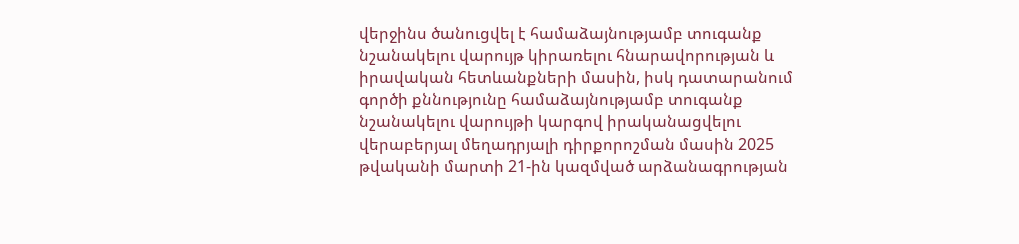վերջինս ծանուցվել է համաձայնությամբ տուգանք նշանակելու վարույթ կիրառելու հնարավորության և իրավական հետևանքների մասին, իսկ դատարանում գործի քննությունը համաձայնությամբ տուգանք նշանակելու վարույթի կարգով իրականացվելու վերաբերյալ մեղադրյալի դիրքորոշման մասին 2025 թվականի մարտի 21-ին կազմված արձանագրության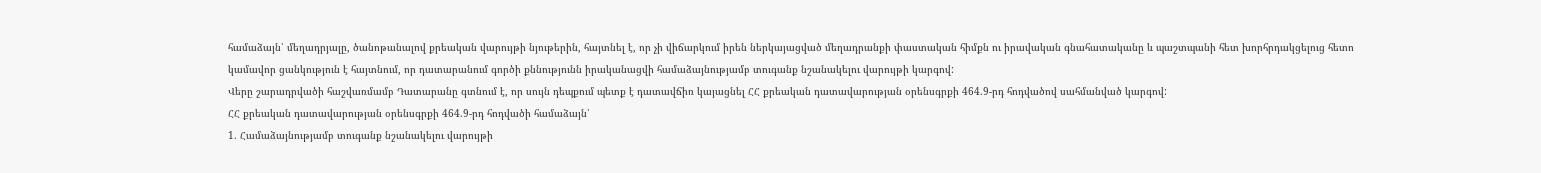համաձայն՝ մեղադրյալը, ծանոթանալով քրեական վարույթի նյութերին, հայտնել է, որ չի վիճարկում իրեն ներկայացված մեղադրանքի փաստական հիմքն ու իրավական գնահատականը և պաշտպանի հետ խորհրդակցելուց հետո կամավոր ցանկություն է հայտնում, որ դատարանում գործի քննությունն իրականացվի համաձայնությամբ տուգանք նշանակելու վարույթի կարգով:
Վերը շարադրվածի հաշվառմամբ Դատարանը գտնում է, որ սույն դեպքում պետք է դատավճիռ կայացնել ՀՀ քրեական դատավարության օրենսգրքի 464.9-րդ հոդվածով սահմանված կարգով:
ՀՀ քրեական դատավարության օրենսգրքի 464.9-րդ հոդվածի համաձայն՝
1. Համաձայնությամբ տուգանք նշանակելու վարույթի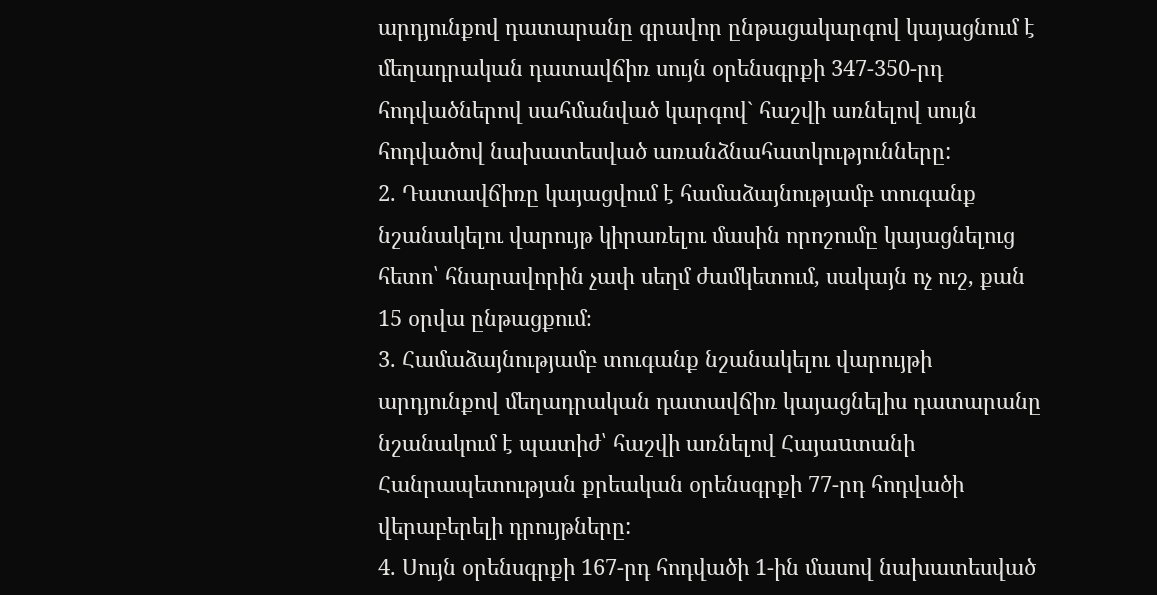արդյունքով դատարանը գրավոր ընթացակարգով կայացնում է մեղադրական դատավճիռ սույն օրենսգրքի 347-350-րդ հոդվածներով սահմանված կարգով` հաշվի առնելով սույն հոդվածով նախատեսված առանձնահատկությունները:
2. Դատավճիռը կայացվում է համաձայնությամբ տուգանք նշանակելու վարույթ կիրառելու մասին որոշումը կայացնելուց հետո՝ հնարավորին չափ սեղմ ժամկետում, սակայն ոչ ուշ, քան 15 օրվա ընթացքում։
3. Համաձայնությամբ տուգանք նշանակելու վարույթի արդյունքով մեղադրական դատավճիռ կայացնելիս դատարանը նշանակում է պատիժ՝ հաշվի առնելով Հայաuտանի Հանրապետության քրեական օրենսգրքի 77-րդ հոդվածի վերաբերելի դրույթները:
4. Սույն օրենսգրքի 167-րդ հոդվածի 1-ին մասով նախատեսված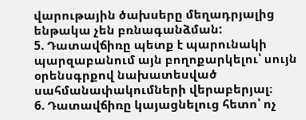վարութային ծախսերը մեղադրյալից ենթակա չեն բռնագանձման:
5. Դատավճիռը պետք է պարունակի պարզաբանում այն բողոքարկելու՝ սույն օրենսգրքով նախատեսված սահմանափակումների վերաբերյալ։
6. Դատավճիռը կայացնելուց հետո՝ ոչ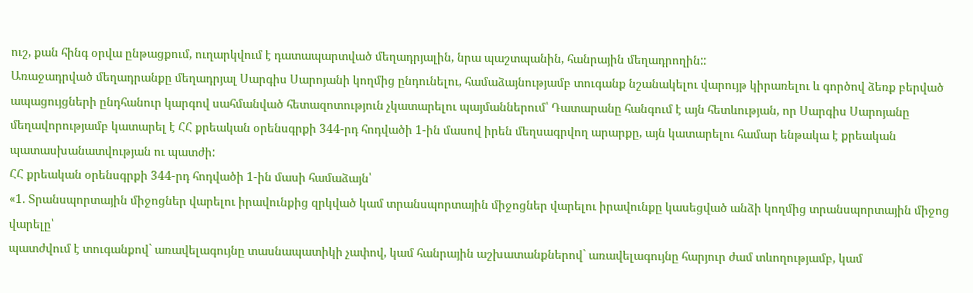ուշ, քան հինգ օրվա ընթացքում, ուղարկվում է դատապարտված մեղադրյալին, նրա պաշտպանին, հանրային մեղադրողին::
Առաջադրված մեղադրանքը մեղադրյալ Սարգիս Սարոյանի կողմից ընդունելու, համաձայնությամբ տուգանք նշանակելու վարույթ կիրառելու և գործով ձեռք բերված ապացույցների ընդհանուր կարգով սահմանված հետազոտություն չկատարելու պայմաններում՝ Դատարանը հանգում է այն հետևության, որ Սարգիս Սարոյանը մեղավորությամբ կատարել է ՀՀ քրեական օրենսգրքի 344-րդ հոդվածի 1-ին մասով իրեն մեղսագրվող արարքը, այն կատարելու համար ենթակա է քրեական պատասխանատվության ու պատժի:
ՀՀ քրեական օրենսգրքի 344-րդ հոդվածի 1-ին մասի համաձայն՝
«1. Տրանսպորտային միջոցներ վարելու իրավունքից զրկված կամ տրանսպորտային միջոցներ վարելու իրավունքը կասեցված անձի կողմից տրանսպորտային միջոց վարելը՝
պատժվում է տուգանքով` առավելագույնը տասնապատիկի չափով, կամ հանրային աշխատանքներով` առավելագույնը հարյուր ժամ տևողությամբ, կամ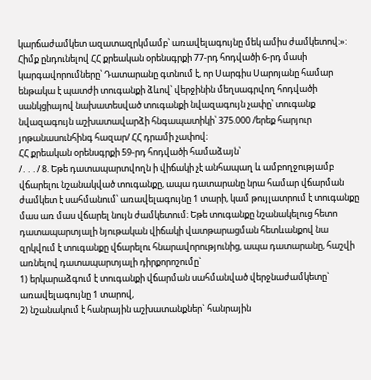կարճաժամկետ ազատազրկմամբ՝ առավելագույնը մեկ ամիս ժամկետով:»:
Հիմք ընդունելով ՀՀ քրեական օրենսգրքի 77-րդ հոդվածի 6-րդ մասի կարգավորումները՝ Դատարանը գտնում է, որ Սարգիս Սարոյանը համար ենթակա է պատժի տուգանքի ձևով՝ վերջինին մեղսագրվող հոդվածի սանկցիայով նախատեսված տուգանքի նվազագույն չափը՝ տուգանք նվազագույն աշխատավարձի հնգապատիկի՝ 375.000 /երեք հարյուր յոթանասունհինգ հազար/ ՀՀ դրամի չափով։
ՀՀ քրեական օրենսգրքի 59-րդ հոդվածի համաձայն՝
/․․․/ 8. Եթե դատապարտվողն ի վիճակի չէ անհապաղ և ամբողջությամբ վճարելու նշանակված տուգանքը, ապա դատարանը նրա համար վճարման ժամկետ է սահմանում՝ առավելագույնը 1 տարի, կամ թույլատրում է տուգանքը մաս առ մաս վճարել նույն ժամկետում։ Եթե տուգանքը նշանակելուց հետո դատապարտյալի նյութական վիճակի վատթարացման հետևանքով նա զրկվում է տուգանքը վճարելու հնարավորությունից, ապա դատարանը, հաշվի առնելով դատապարտյալի դիրքորոշումը`
1) երկարաձգում է տուգանքի վճարման սահմանված վերջնաժամկետը` առավելագույնը 1 տարով,
2) նշանակում է հանրային աշխատանքներ` հանրային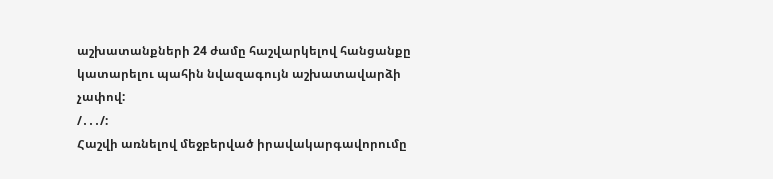աշխատանքների 24 ժամը հաշվարկելով հանցանքը կատարելու պահին նվազագույն աշխատավարձի չափով:
/․․․/:
Հաշվի առնելով մեջբերված իրավակարգավորումը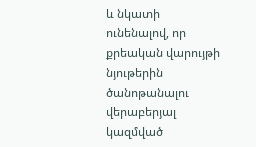և նկատի ունենալով, որ քրեական վարույթի նյութերին ծանոթանալու վերաբերյալ կազմված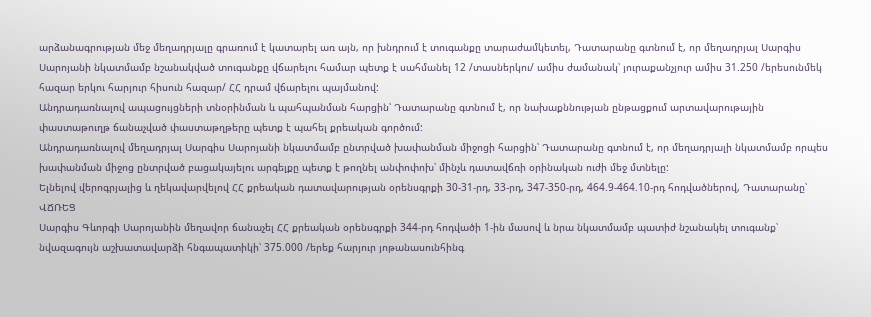արձանագրության մեջ մեղադրյալը գրառում է կատարել առ այն, որ խնդրում է տուգանքը տարաժամկետել, Դատարանը գտնում է, որ մեղադրյալ Սարգիս Սարոյանի նկատմամբ նշանակված տուգանքը վճարելու համար պետք է սահմանել 12 /տասներկու/ ամիս ժամանակ՝ յուրաքանչյուր ամիս 31.250 /երեսունմեկ հազար երկու հարյուր հիսուն հազար/ ՀՀ դրամ վճարելու պայմանով:
Անդրադառնալով ապացույցների տնօրինման և պահպանման հարցին՝ Դատարանը գտնում է, որ նախաքննության ընթացքում արտավարութային փաստաթուղթ ճանաչված փաստաթղթերը պետք է պահել քրեական գործում:
Անդրադառնալով մեղադրյալ Սարգիս Սարոյանի նկատմամբ ընտրված խափանման միջոցի հարցին՝ Դատարանը գտնում է, որ մեղադրյալի նկատմամբ որպես խափանման միջոց ընտրված բացակայելու արգելքը պետք է թողնել անփոփոխ՝ մինչև դատավճռի օրինական ուժի մեջ մտնելը:
Ելնելով վերոգրյալից և ղեկավարվելով ՀՀ քրեական դատավարության օրենսգրքի 30-31-րդ, 33-րդ, 347-350-րդ, 464.9-464.10-րդ հոդվածներով, Դատարանը՝
ՎՃՌԵՑ
Սարգիս Գևորգի Սարոյանին մեղավոր ճանաչել ՀՀ քրեական օրենսգրքի 344-րդ հոդվածի 1-ին մասով և նրա նկատմամբ պատիժ նշանակել տուգանք՝ նվազագույն աշխատավարձի հնգապատիկի՝ 375.000 /երեք հարյուր յոթանասունհինգ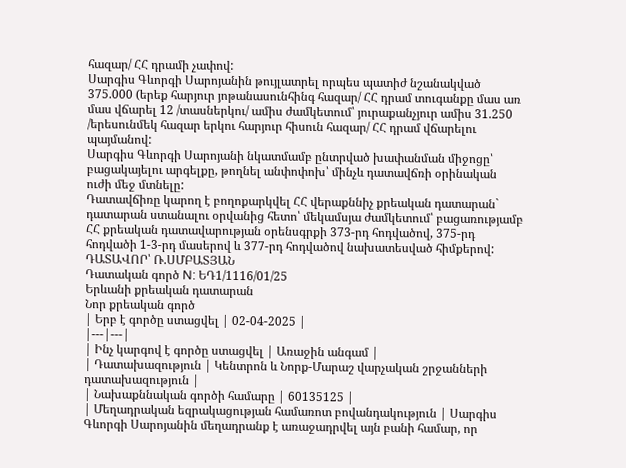հազար/ ՀՀ դրամի չափով:
Սարգիս Գևորգի Սարոյանին թույլատրել որպես պատիժ նշանակված 375.000 (երեք հարյուր յոթանասունհինգ հազար/ ՀՀ դրամ տուգանքը մաս առ մաս վճարել 12 /տասներկու/ ամիս ժամկետում՝ յուրաքանչյուր ամիս 31.250 /երեսունմեկ հազար երկու հարյուր հիսուն հազար/ ՀՀ դրամ վճարելու պայմանով:
Սարգիս Գևորգի Սարոյանի նկատմամբ ընտրված խափանման միջոցը՝ բացակայելու արգելքը, թողնել անփոփոխ՝ մինչև դատավճռի օրինական ուժի մեջ մտնելը:
Դատավճիռը կարող է բողոքարկվել ՀՀ վերաքննիչ քրեական դատարան` դատարան ստանալու օրվանից հետո՝ մեկամսյա ժամկետում՝ բացառությամբ ՀՀ քրեական դատավարության օրենսգրքի 373-րդ հոդվածով, 375-րդ հոդվածի 1-3-րդ մասերով և 377-րդ հոդվածով նախատեսված հիմքերով:
ԴԱՏԱՎՈՐ՝ Ռ.ՍՄԲԱՏՅԱՆ
Դատական գործ N: ԵԴ1/1116/01/25
Երևանի քրեական դատարան
Նոր քրեական գործ
| Երբ է գործը ստացվել | 02-04-2025 |
|---|---|
| Ինչ կարգով է գործը ստացվել | Առաջին անգամ |
| Դատախազություն | Կենտրոն և Նորք-Մարաշ վարչական շրջանների դատախազություն |
| Նախաքննական գործի համարը | 60135125 |
| Մեղադրական եզրակացության համառոտ բովանդակություն | Սարգիս Գևորգի Սարոյանին մեղադրանք է առաջադրվել այն բանի համար, որ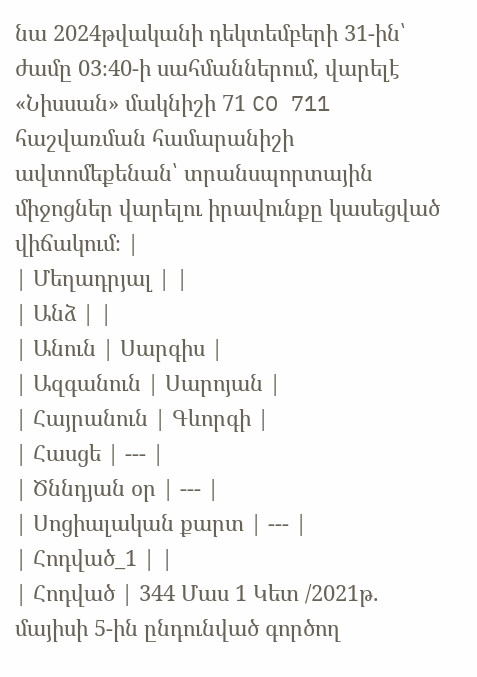նա 2024թվականի դեկտեմբերի 31-ին՝ ժամը 03։40-ի սահմաններում, վարելէ «Նիսսան» մակնիշի 71 CO 711 հաշվառման համարանիշի ավտոմեքենան՝ տրանսպորտային միջոցներ վարելու իրավունքը կասեցված վիճակում։ |
| Մեղադրյալ | |
| Անձ | |
| Անուն | Սարգիս |
| Ազգանուն | Սարոյան |
| Հայրանուն | Գևորգի |
| Հասցե | --- |
| Ծննդյան օր | --- |
| Սոցիալական քարտ | --- |
| Հոդված_1 | |
| Հոդված | 344 Մաս 1 Կետ /2021թ. մայիսի 5-ին ընդունված գործող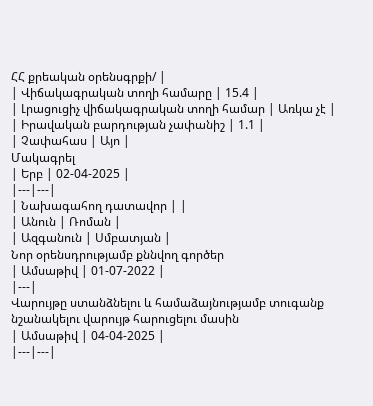ՀՀ քրեական օրենսգրքի/ |
| Վիճակագրական տողի համարը | 15.4 |
| Լրացուցիչ վիճակագրական տողի համար | Առկա չէ |
| Իրավական բարդության չափանիշ | 1.1 |
| Չափահաս | Այո |
Մակագրել
| Երբ | 02-04-2025 |
|---|---|
| Նախագահող դատավոր | |
| Անուն | Ռոման |
| Ազգանուն | Սմբատյան |
Նոր օրենսդրությամբ քննվող գործեր
| Ամսաթիվ | 01-07-2022 |
|---|
Վարույթը ստանձնելու և համաձայնությամբ տուգանք նշանակելու վարույթ հարուցելու մասին
| Ամսաթիվ | 04-04-2025 |
|---|---|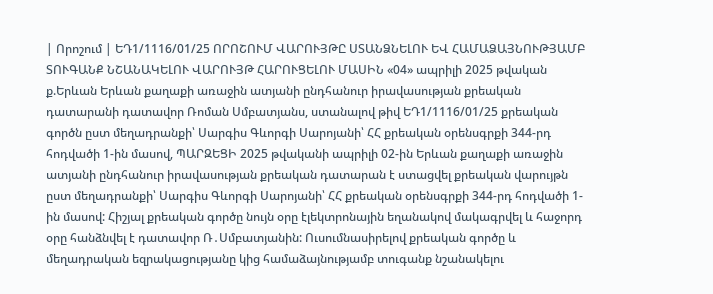| Որոշում | ԵԴ1/1116/01/25 ՈՐՈՇՈՒՄ ՎԱՐՈՒՅԹԸ ՍՏԱՆՁՆԵԼՈՒ ԵՎ ՀԱՄԱՁԱՅՆՈՒԹՅԱՄԲ ՏՈՒԳԱՆՔ ՆՇԱՆԱԿԵԼՈՒ ՎԱՐՈՒՅԹ ՀԱՐՈՒՑԵԼՈՒ ՄԱՍԻՆ «04» ապրիլի 2025 թվական ք.Երևան Երևան քաղաքի առաջին ատյանի ընդհանուր իրավասության քրեական դատարանի դատավոր Ռոման Սմբատյանս, ստանալով թիվ ԵԴ1/1116/01/25 քրեական գործն ըստ մեղադրանքի՝ Սարգիս Գևորգի Սարոյանի՝ ՀՀ քրեական օրենսգրքի 344-րդ հոդվածի 1-ին մասով, ՊԱՐԶԵՑԻ 2025 թվականի ապրիլի 02-ին Երևան քաղաքի առաջին ատյանի ընդհանուր իրավասության քրեական դատարան է ստացվել քրեական վարույթն ըստ մեղադրանքի՝ Սարգիս Գևորգի Սարոյանի՝ ՀՀ քրեական օրենսգրքի 344-րդ հոդվածի 1-ին մասով: Հիշյալ քրեական գործը նույն օրը էլեկտրոնային եղանակով մակագրվել և հաջորդ օրը հանձնվել է դատավոր Ռ․Սմբատյանին: Ուսումնասիրելով քրեական գործը և մեղադրական եզրակացությանը կից համաձայնությամբ տուգանք նշանակելու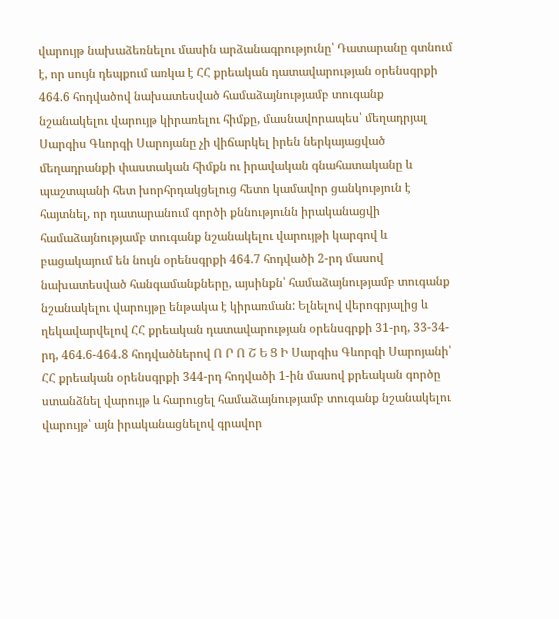վարույթ նախաձեռնելու մասին արձանագրությունը՝ Դատարանը գտնում է, որ սույն դեպքում առկա է ՀՀ քրեական դատավարության օրենսգրքի 464.6 հոդվածով նախատեսված համաձայնությամբ տուգանք նշանակելու վարույթ կիրառելու հիմքը, մասնավորապես՝ մեղադրյալ Սարգիս Գևորգի Սարոյանը չի վիճարկել իրեն ներկայացված մեղադրանքի փաստական հիմքն ու իրավական գնահատականը և պաշտպանի հետ խորհրդակցելուց հետո կամավոր ցանկություն է հայտնել, որ դատարանում գործի քննությունն իրականացվի համաձայնությամբ տուգանք նշանակելու վարույթի կարգով և բացակայում են նույն օրենսգրքի 464.7 հոդվածի 2-րդ մասով նախատեսված հանգամանքները, այսինքն՝ համաձայնությամբ տուգանք նշանակելու վարույթը ենթակա է կիրառման: Ելնելով վերոգրյալից և ղեկավարվելով ՀՀ քրեական դատավարության օրենսգրքի 31-րդ, 33-34-րդ, 464.6-464․8 հոդվածներով Ո Ր Ո Շ Ե Ց Ի Սարգիս Գևորգի Սարոյանի՝ ՀՀ քրեական օրենսգրքի 344-րդ հոդվածի 1-ին մասով քրեական գործը ստանձնել վարույթ և հարուցել համաձայնությամբ տուգանք նշանակելու վարույթ՝ այն իրականացնելով գրավոր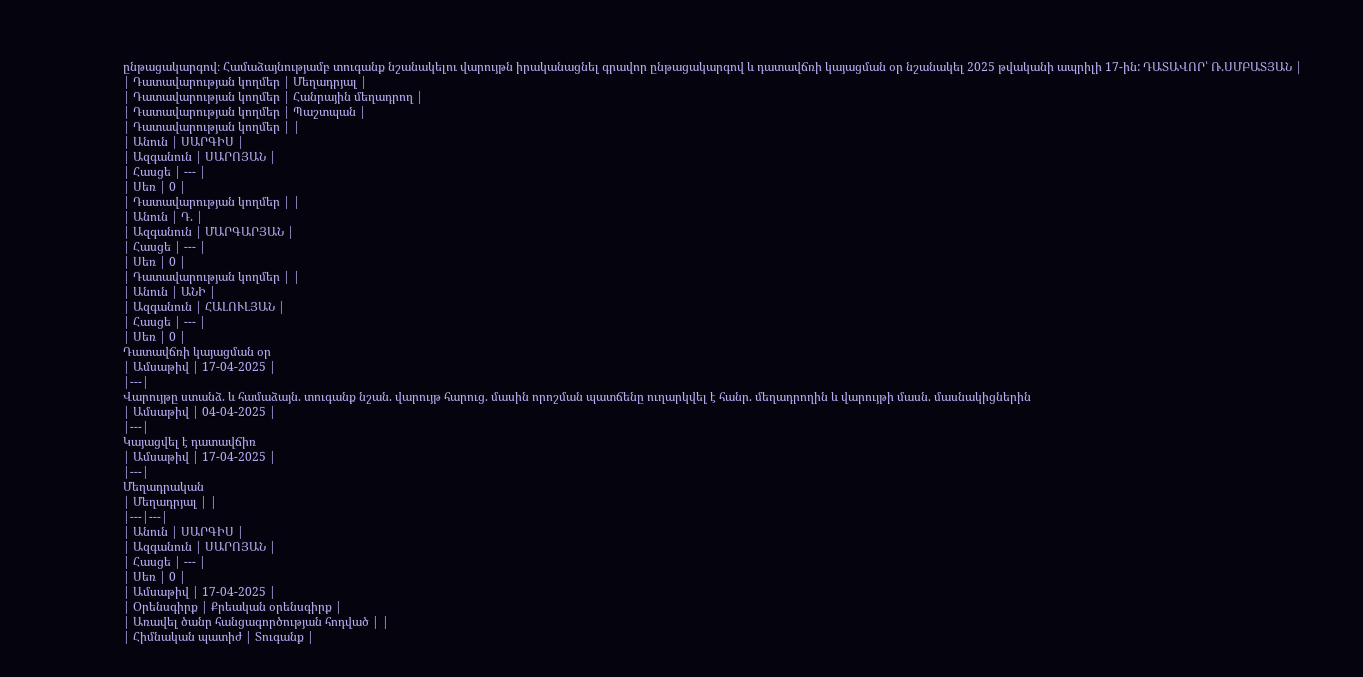ընթացակարգով։ Համաձայնությամբ տուգանք նշանակելու վարույթն իրականացնել գրավոր ընթացակարգով և դատավճռի կայացման օր նշանակել 2025 թվականի ապրիլի 17-ին: ԴԱՏԱՎՈՐ՝ Ռ.ՍՄԲԱՏՅԱՆ |
| Դատավարության կողմեր | Մեղադրյալ |
| Դատավարության կողմեր | Հանրային մեղադրող |
| Դատավարության կողմեր | Պաշտպան |
| Դատավարության կողմեր | |
| Անուն | ՍԱՐԳԻՍ |
| Ազգանուն | ՍԱՐՈՅԱՆ |
| Հասցե | --- |
| Սեռ | 0 |
| Դատավարության կողմեր | |
| Անուն | Դ. |
| Ազգանուն | ՄԱՐԳԱՐՅԱՆ |
| Հասցե | --- |
| Սեռ | 0 |
| Դատավարության կողմեր | |
| Անուն | ԱՆԻ |
| Ազգանուն | ՀԱԼՈՒԼՅԱՆ |
| Հասցե | --- |
| Սեռ | 0 |
Դատավճռի կայացման օր
| Ամսաթիվ | 17-04-2025 |
|---|
Վարույթը ստանձ. և համաձայն. տուգանք նշան. վարույթ հարուց. մասին որոշման պատճենը ուղարկվել է հանր. մեղադրողին և վարույթի մասն. մասնակիցներին
| Ամսաթիվ | 04-04-2025 |
|---|
Կայացվել է դատավճիռ
| Ամսաթիվ | 17-04-2025 |
|---|
Մեղադրական
| Մեղադրյալ | |
|---|---|
| Անուն | ՍԱՐԳԻՍ |
| Ազգանուն | ՍԱՐՈՅԱՆ |
| Հասցե | --- |
| Սեռ | 0 |
| Ամսաթիվ | 17-04-2025 |
| Օրենսգիրք | Քրեական օրենսգիրք |
| Առավել ծանր հանցագործության հոդված | |
| Հիմնական պատիժ | Տուգանք |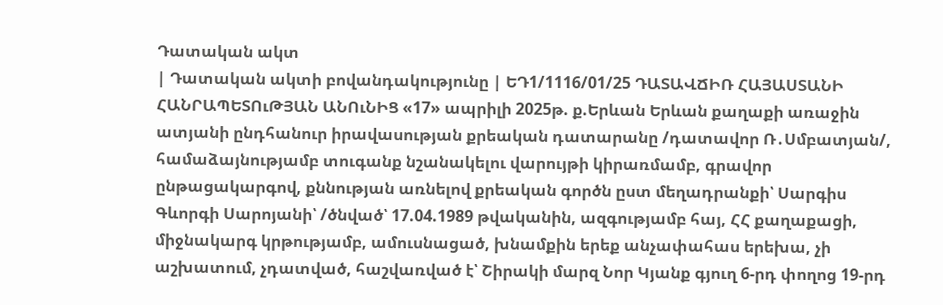Դատական ակտ
| Դատական ակտի բովանդակությունը | ԵԴ1/1116/01/25 ԴԱՏԱՎՃԻՌ ՀԱՅԱՍՏԱՆԻ ՀԱՆՐԱՊԵՏՈւԹՅԱՆ ԱՆՈւՆԻՑ «17» ապրիլի 2025թ. ք.Երևան Երևան քաղաքի առաջին ատյանի ընդհանուր իրավասության քրեական դատարանը /դատավոր Ռ․Սմբատյան/, համաձայնությամբ տուգանք նշանակելու վարույթի կիրառմամբ, գրավոր ընթացակարգով, քննության առնելով քրեական գործն ըստ մեղադրանքի՝ Սարգիս Գևորգի Սարոյանի՝ /ծնված՝ 17.04.1989 թվականին, ազգությամբ հայ, ՀՀ քաղաքացի, միջնակարգ կրթությամբ, ամուսնացած, խնամքին երեք անչափահաս երեխա, չի աշխատում, չդատված, հաշվառված է՝ Շիրակի մարզ Նոր Կյանք գյուղ 6-րդ փողոց 19-րդ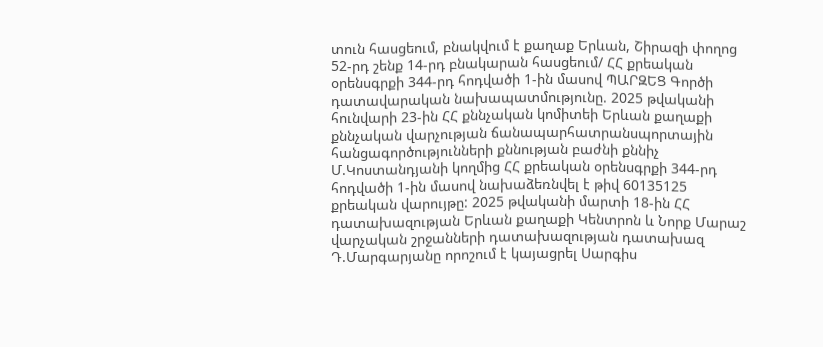տուն հասցեում, բնակվում է քաղաք Երևան, Շիրազի փողոց 52-րդ շենք 14-րդ բնակարան հասցեում/ ՀՀ քրեական օրենսգրքի 344-րդ հոդվածի 1-ին մասով ՊԱՐԶԵՑ Գործի դատավարական նախապատմությունը. 2025 թվականի հունվարի 23-ին ՀՀ քննչական կոմիտեի Երևան քաղաքի քննչական վարչության ճանապարհատրանսպորտային հանցագործությունների քննության բաժնի քննիչ Մ.Կոստանդյանի կողմից ՀՀ քրեական օրենսգրքի 344-րդ հոդվածի 1-ին մասով նախաձեռնվել է թիվ 60135125 քրեական վարույթը: 2025 թվականի մարտի 18-ին ՀՀ դատախազության Երևան քաղաքի Կենտրոն և Նորք Մարաշ վարչական շրջանների դատախազության դատախազ Դ.Մարգարյանը որոշում է կայացրել Սարգիս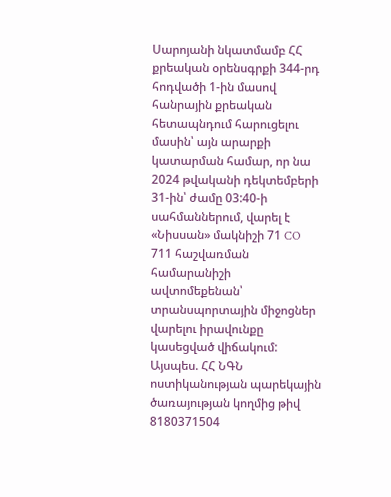Սարոյանի նկատմամբ ՀՀ քրեական օրենսգրքի 344-րդ հոդվածի 1-ին մասով հանրային քրեական հետապնդում հարուցելու մասին՝ այն արարքի կատարման համար, որ նա 2024 թվականի դեկտեմբերի 31-ին՝ ժամը 03:40-ի սահմաններում, վարել է «Նիսսան» մակնիշի 71 CO 711 հաշվառման համարանիշի ավտոմեքենան՝ տրանսպորտային միջոցներ վարելու իրավունքը կասեցված վիճակում: Այսպես. ՀՀ ՆԳՆ ոստիկանության պարեկային ծառայության կողմից թիվ 8180371504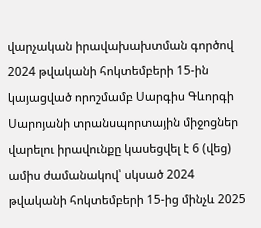վարչական իրավախախտման գործով 2024 թվականի հոկտեմբերի 15-ին կայացված որոշմամբ Սարգիս Գևորգի Սարոյանի տրանսպորտային միջոցներ վարելու իրավունքը կասեցվել է 6 (վեց) ամիս ժամանակով՝ սկսած 2024 թվականի հոկտեմբերի 15-ից մինչև 2025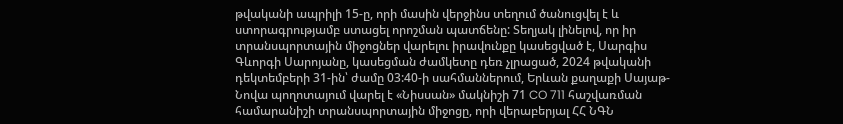թվականի ապրիլի 15-ը, որի մասին վերջինս տեղում ծանուցվել է և ստորագրությամբ ստացել որոշման պատճենը: Տեղյակ լինելով, որ իր տրանսպորտային միջոցներ վարելու իրավունքը կասեցված է, Սարգիս Գևորգի Սարոյանը, կասեցման ժամկետը դեռ չլրացած, 2024 թվականի դեկտեմբերի 31-ին՝ ժամը 03:40-ի սահմաններում, Երևան քաղաքի Սայաթ-Նովա պողոտայում վարել է «Նիսսան» մակնիշի 71 CO 711 հաշվառման համարանիշի տրանսպորտային միջոցը, որի վերաբերյալ ՀՀ ՆԳՆ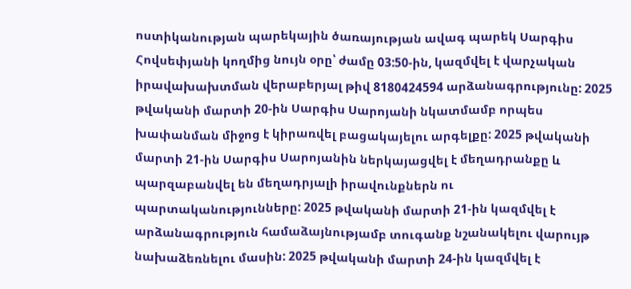ոստիկանության պարեկային ծառայության ավագ պարեկ Սարգիս Հովսեփյանի կողմից նույն օրը՝ ժամը 03:50-ին, կազմվել է վարչական իրավախախտման վերաբերյալ թիվ 8180424594 արձանագրությունը: 2025 թվականի մարտի 20-ին Սարգիս Սարոյանի նկատմամբ որպես խափանման միջոց է կիրառվել բացակայելու արգելքը: 2025 թվականի մարտի 21-ին Սարգիս Սարոյանին ներկայացվել է մեղադրանքը և պարզաբանվել են մեղադրյալի իրավունքներն ու պարտականությունները: 2025 թվականի մարտի 21-ին կազմվել է արձանագրություն համաձայնությամբ տուգանք նշանակելու վարույթ նախաձեռնելու մասին: 2025 թվականի մարտի 24-ին կազմվել է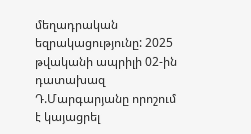մեղադրական եզրակացությունը: 2025 թվականի ապրիլի 02-ին դատախազ Դ.Մարգարյանը որոշում է կայացրել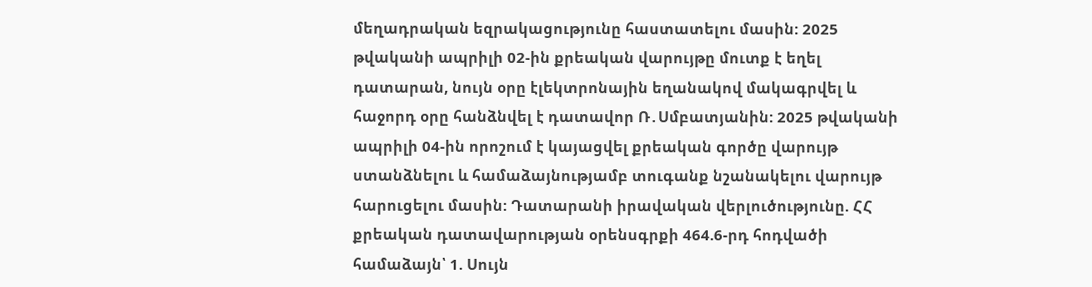մեղադրական եզրակացությունը հաստատելու մասին: 2025 թվականի ապրիլի 02-ին քրեական վարույթը մուտք է եղել դատարան, նույն օրը էլեկտրոնային եղանակով մակագրվել և հաջորդ օրը հանձնվել է դատավոր Ռ․Սմբատյանին: 2025 թվականի ապրիլի 04-ին որոշում է կայացվել քրեական գործը վարույթ ստանձնելու և համաձայնությամբ տուգանք նշանակելու վարույթ հարուցելու մասին: Դատարանի իրավական վերլուծությունը. ՀՀ քրեական դատավարության օրենսգրքի 464.6-րդ հոդվածի համաձայն՝ 1. Սույն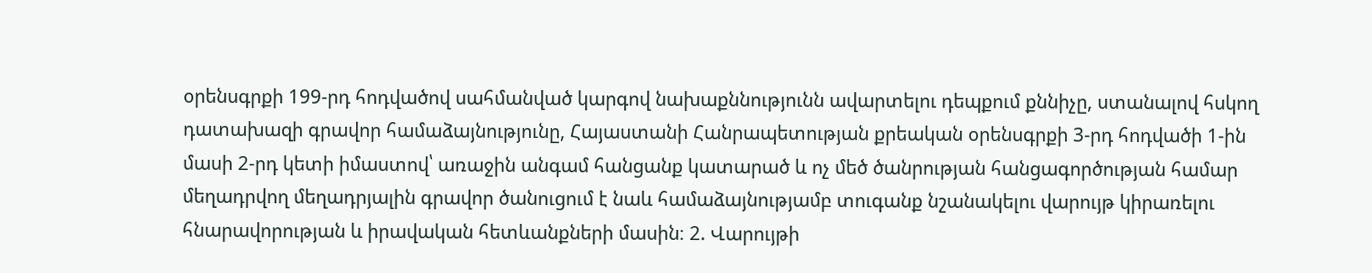օրենսգրքի 199-րդ հոդվածով սահմանված կարգով նախաքննությունն ավարտելու դեպքում քննիչը, ստանալով հսկող դատախազի գրավոր համաձայնությունը, Հայաստանի Հանրապետության քրեական օրենսգրքի 3-րդ հոդվածի 1-ին մասի 2-րդ կետի իմաստով՝ առաջին անգամ հանցանք կատարած և ոչ մեծ ծանրության հանցագործության համար մեղադրվող մեղադրյալին գրավոր ծանուցում է նաև համաձայնությամբ տուգանք նշանակելու վարույթ կիրառելու հնարավորության և իրավական հետևանքների մասին։ 2. Վարույթի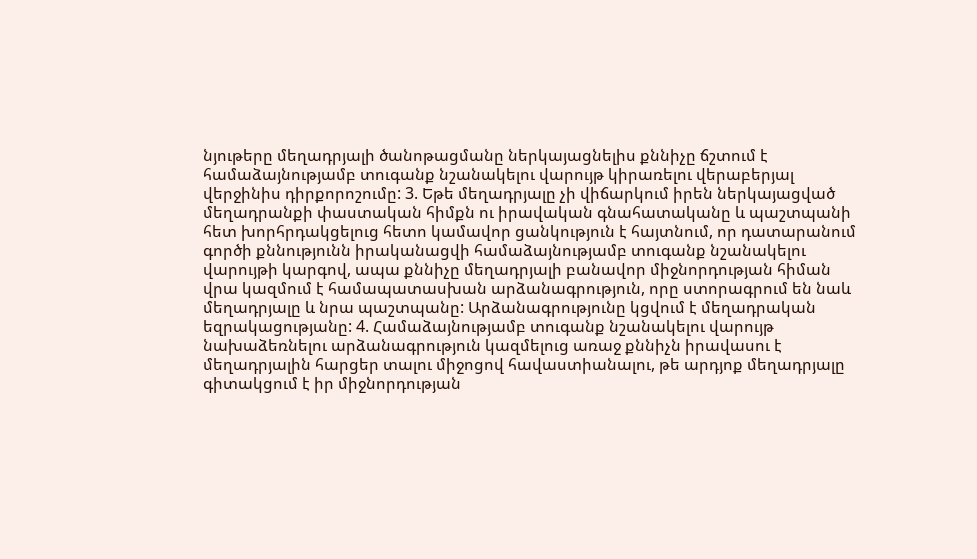նյութերը մեղադրյալի ծանոթացմանը ներկայացնելիս քննիչը ճշտում է համաձայնությամբ տուգանք նշանակելու վարույթ կիրառելու վերաբերյալ վերջինիս դիրքորոշումը: 3. Եթե մեղադրյալը չի վիճարկում իրեն ներկայացված մեղադրանքի փաստական հիմքն ու իրավական գնահատականը և պաշտպանի հետ խորհրդակցելուց հետո կամավոր ցանկություն է հայտնում, որ դատարանում գործի քննությունն իրականացվի համաձայնությամբ տուգանք նշանակելու վարույթի կարգով, ապա քննիչը մեղադրյալի բանավոր միջնորդության հիման վրա կազմում է համապատասխան արձանագրություն, որը ստորագրում են նաև մեղադրյալը և նրա պաշտպանը: Արձանագրությունը կցվում է մեղադրական եզրակացությանը: 4. Համաձայնությամբ տուգանք նշանակելու վարույթ նախաձեռնելու արձանագրություն կազմելուց առաջ քննիչն իրավասու է մեղադրյալին հարցեր տալու միջոցով հավաստիանալու, թե արդյոք մեղադրյալը գիտակցում է իր միջնորդության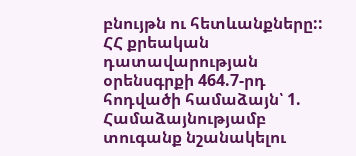բնույթն ու հետևանքները:: ՀՀ քրեական դատավարության օրենսգրքի 464.7-րդ հոդվածի համաձայն՝ 1. Համաձայնությամբ տուգանք նշանակելու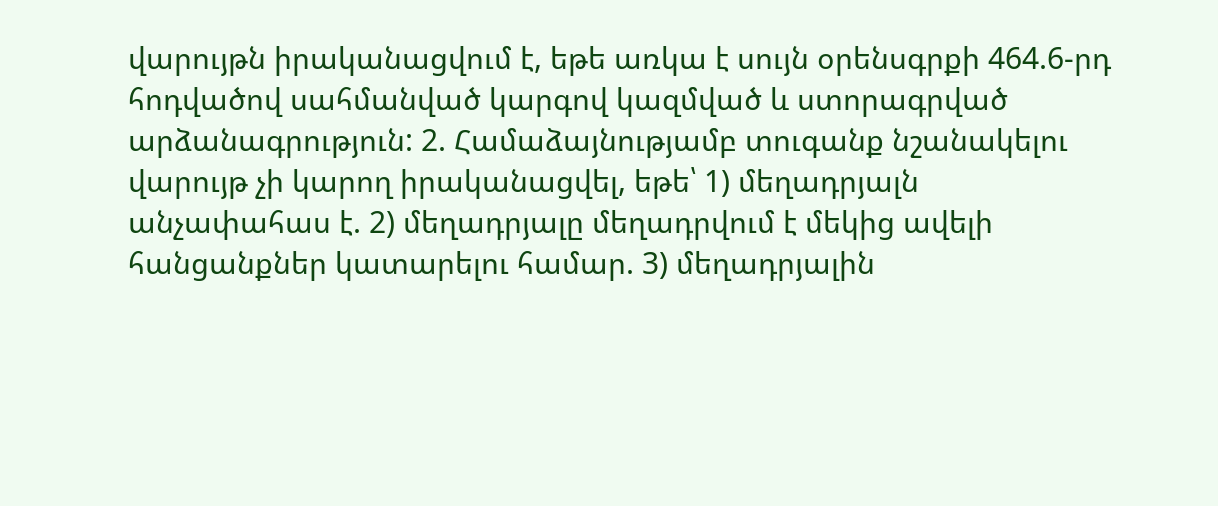վարույթն իրականացվում է, եթե առկա է սույն օրենսգրքի 464.6-րդ հոդվածով սահմանված կարգով կազմված և ստորագրված արձանագրություն: 2. Համաձայնությամբ տուգանք նշանակելու վարույթ չի կարող իրականացվել, եթե՝ 1) մեղադրյալն անչափահաս է. 2) մեղադրյալը մեղադրվում է մեկից ավելի հանցանքներ կատարելու համար. 3) մեղադրյալին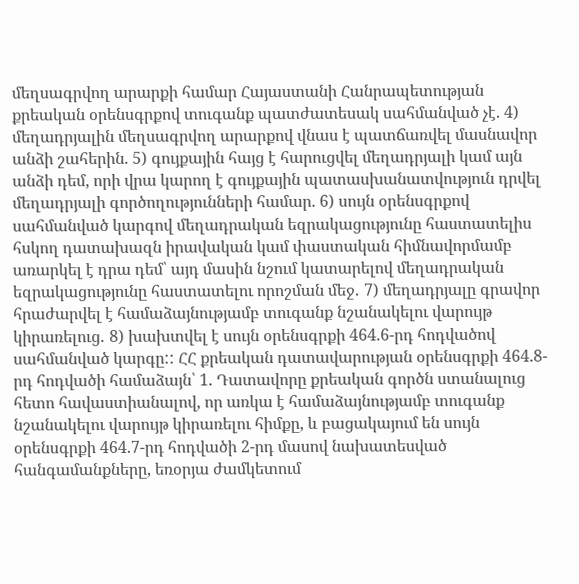մեղսագրվող արարքի համար Հայաստանի Հանրապետության քրեական օրենսգրքով տուգանք պատժատեսակ սահմանված չէ. 4) մեղադրյալին մեղսագրվող արարքով վնաս է պատճառվել մասնավոր անձի շահերին. 5) գույքային հայց է հարուցվել մեղադրյալի կամ այն անձի դեմ, որի վրա կարող է գույքային պատասխանատվություն դրվել մեղադրյալի գործողությունների համար. 6) սույն օրենսգրքով սահմանված կարգով մեղադրական եզրակացությունը հաստատելիս հսկող դատախազն իրավական կամ փաստական հիմնավորմամբ առարկել է դրա դեմ՝ այդ մասին նշում կատարելով մեղադրական եզրակացությունը հաստատելու որոշման մեջ․ 7) մեղադրյալը գրավոր հրաժարվել է համաձայնությամբ տուգանք նշանակելու վարույթ կիրառելուց․ 8) խախտվել է սույն օրենսգրքի 464.6-րդ հոդվածով սահմանված կարգը:: ՀՀ քրեական դատավարության օրենսգրքի 464.8-րդ հոդվածի համաձայն՝ 1. Դատավորը քրեական գործն ստանալուց հետո հավաստիանալով, որ առկա է համաձայնությամբ տուգանք նշանակելու վարույթ կիրառելու հիմքը, և բացակայում են սույն օրենսգրքի 464.7-րդ հոդվածի 2-րդ մասով նախատեսված հանգամանքները, եռօրյա ժամկետում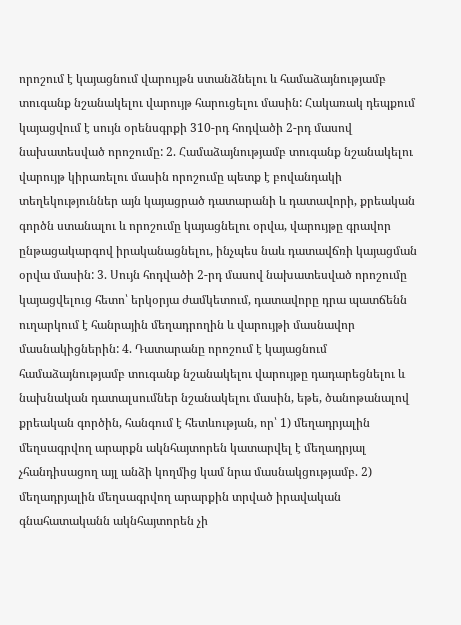որոշում է կայացնում վարույթն ստանձնելու և համաձայնությամբ տուգանք նշանակելու վարույթ հարուցելու մասին: Հակառակ դեպքում կայացվում է սույն օրենսգրքի 310-րդ հոդվածի 2-րդ մասով նախատեսված որոշումը: 2. Համաձայնությամբ տուգանք նշանակելու վարույթ կիրառելու մասին որոշումը պետք է բովանդակի տեղեկություններ այն կայացրած դատարանի և դատավորի, քրեական գործն ստանալու և որոշումը կայացնելու օրվա, վարույթը գրավոր ընթացակարգով իրականացնելու, ինչպես նաև դատավճռի կայացման օրվա մասին: 3. Սույն հոդվածի 2-րդ մասով նախատեսված որոշումը կայացվելուց հետո՝ երկօրյա ժամկետում, դատավորը դրա պատճենն ուղարկում է հանրային մեղադրողին և վարույթի մասնավոր մասնակիցներին: 4. Դատարանը որոշում է կայացնում համաձայնությամբ տուգանք նշանակելու վարույթը դադարեցնելու և նախնական դատալսումներ նշանակելու մասին, եթե, ծանոթանալով քրեական գործին, հանգում է հետևության, որ՝ 1) մեղադրյալին մեղսագրվող արարքն ակնհայտորեն կատարվել է մեղադրյալ չհանդիսացող այլ անձի կողմից կամ նրա մասնակցությամբ. 2) մեղադրյալին մեղսագրվող արարքին տրված իրավական գնահատականն ակնհայտորեն չի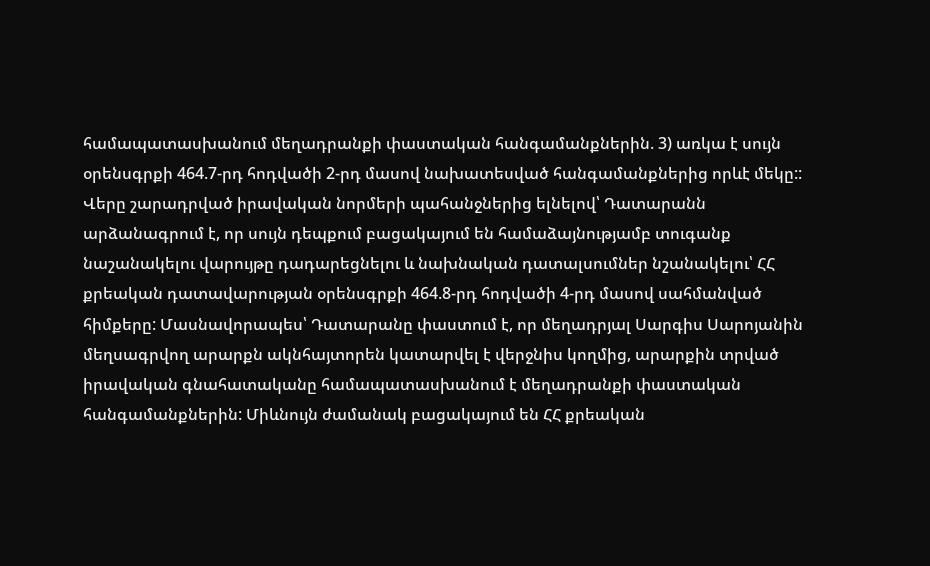համապատասխանում մեղադրանքի փաստական հանգամանքներին. 3) առկա է սույն օրենսգրքի 464.7-րդ հոդվածի 2-րդ մասով նախատեսված հանգամանքներից որևէ մեկը:: Վերը շարադրված իրավական նորմերի պահանջներից ելնելով՝ Դատարանն արձանագրում է, որ սույն դեպքում բացակայում են համաձայնությամբ տուգանք նաշանակելու վարույթը դադարեցնելու և նախնական դատալսումներ նշանակելու՝ ՀՀ քրեական դատավարության օրենսգրքի 464.8-րդ հոդվածի 4-րդ մասով սահմանված հիմքերը: Մասնավորապես՝ Դատարանը փաստում է, որ մեղադրյալ Սարգիս Սարոյանին մեղսագրվող արարքն ակնհայտորեն կատարվել է վերջնիս կողմից, արարքին տրված իրավական գնահատականը համապատասխանում է մեղադրանքի փաստական հանգամանքներին: Միևնույն ժամանակ բացակայում են ՀՀ քրեական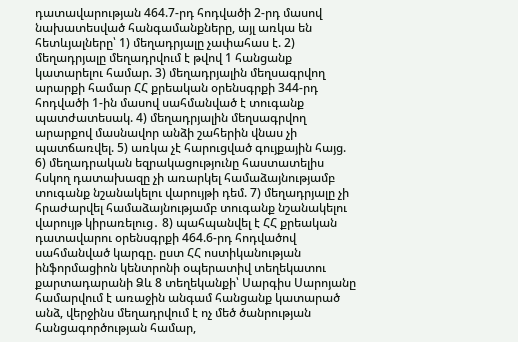դատավարության 464.7-րդ հոդվածի 2-րդ մասով նախատեսված հանգամանքները, այլ առկա են հետևյալները՝ 1) մեղադրյալը չափահաս է. 2) մեղադրյալը մեղադրվում է թվով 1 հանցանք կատարելու համար. 3) մեղադրյալին մեղսագրվող արարքի համար ՀՀ քրեական օրենսգրքի 344-րդ հոդվածի 1-ին մասով սահմանված է տուգանք պատժատեսակ. 4) մեղադրյալին մեղսագրվող արարքով մասնավոր անձի շահերին վնաս չի պատճառվել. 5) առկա չէ հարուցված գույքային հայց. 6) մեղադրական եզրակացությունը հաստատելիս հսկող դատախազը չի առարկել համաձայնությամբ տուգանք նշանակելու վարույթի դեմ. 7) մեղադրյալը չի հրաժարվել համաձայնությամբ տուգանք նշանակելու վարույթ կիրառելուց․ 8) պահպանվել է ՀՀ քրեական դատավարու օրենսգրքի 464.6-րդ հոդվածով սահմանված կարգը. ըստ ՀՀ ոստիկանության ինֆորմացիոն կենտրոնի օպերատիվ տեղեկատու քարտադարանի Ձև 8 տեղեկանքի՝ Սարգիս Սարոյանը համարվում է առաջին անգամ հանցանք կատարած անձ, վերջինս մեղադրվում է ոչ մեծ ծանրության հանցագործության համար,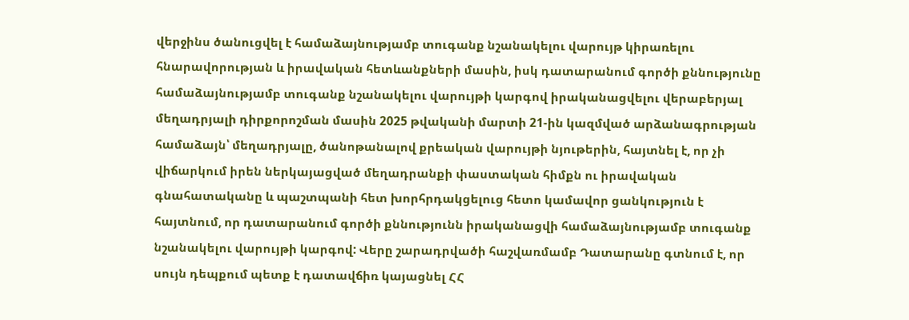վերջինս ծանուցվել է համաձայնությամբ տուգանք նշանակելու վարույթ կիրառելու հնարավորության և իրավական հետևանքների մասին, իսկ դատարանում գործի քննությունը համաձայնությամբ տուգանք նշանակելու վարույթի կարգով իրականացվելու վերաբերյալ մեղադրյալի դիրքորոշման մասին 2025 թվականի մարտի 21-ին կազմված արձանագրության համաձայն՝ մեղադրյալը, ծանոթանալով քրեական վարույթի նյութերին, հայտնել է, որ չի վիճարկում իրեն ներկայացված մեղադրանքի փաստական հիմքն ու իրավական գնահատականը և պաշտպանի հետ խորհրդակցելուց հետո կամավոր ցանկություն է հայտնում, որ դատարանում գործի քննությունն իրականացվի համաձայնությամբ տուգանք նշանակելու վարույթի կարգով: Վերը շարադրվածի հաշվառմամբ Դատարանը գտնում է, որ սույն դեպքում պետք է դատավճիռ կայացնել ՀՀ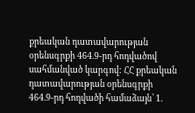քրեական դատավարության օրենսգրքի 464.9-րդ հոդվածով սահմանված կարգով: ՀՀ քրեական դատավարության օրենսգրքի 464.9-րդ հոդվածի համաձայն՝ 1.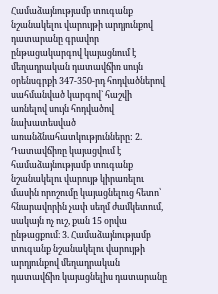Համաձայնությամբ տուգանք նշանակելու վարույթի արդյունքով դատարանը գրավոր ընթացակարգով կայացնում է մեղադրական դատավճիռ սույն օրենսգրքի 347-350-րդ հոդվածներով սահմանված կարգով` հաշվի առնելով սույն հոդվածով նախատեսված առանձնահատկությունները: 2. Դատավճիռը կայացվում է համաձայնությամբ տուգանք նշանակելու վարույթ կիրառելու մասին որոշումը կայացնելուց հետո՝ հնարավորին չափ սեղմ ժամկետում, սակայն ոչ ուշ, քան 15 օրվա ընթացքում։ 3. Համաձայնությամբ տուգանք նշանակելու վարույթի արդյունքով մեղադրական դատավճիռ կայացնելիս դատարանը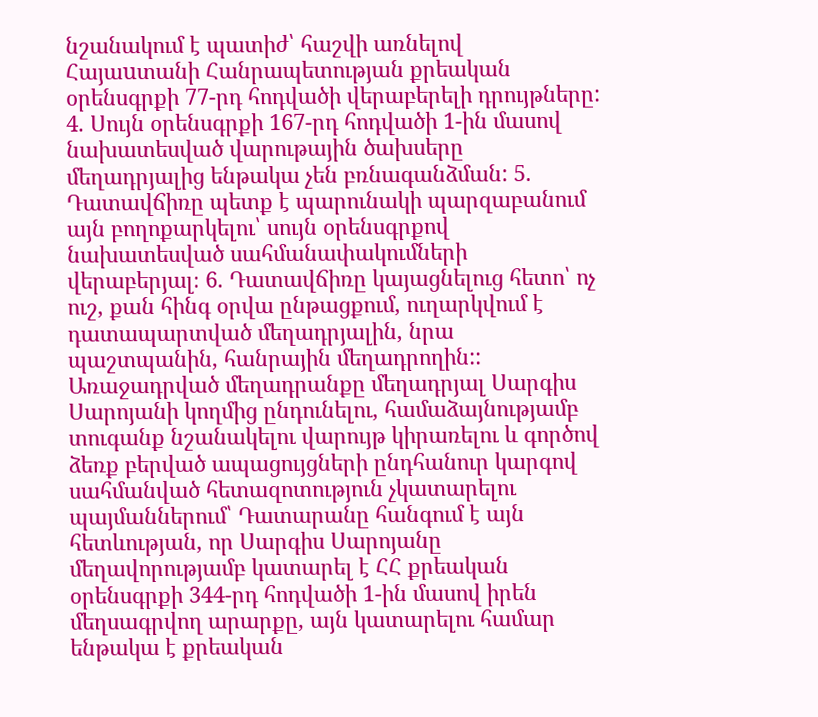նշանակում է պատիժ՝ հաշվի առնելով Հայաuտանի Հանրապետության քրեական օրենսգրքի 77-րդ հոդվածի վերաբերելի դրույթները: 4. Սույն օրենսգրքի 167-րդ հոդվածի 1-ին մասով նախատեսված վարութային ծախսերը մեղադրյալից ենթակա չեն բռնագանձման: 5. Դատավճիռը պետք է պարունակի պարզաբանում այն բողոքարկելու՝ սույն օրենսգրքով նախատեսված սահմանափակումների վերաբերյալ։ 6. Դատավճիռը կայացնելուց հետո՝ ոչ ուշ, քան հինգ օրվա ընթացքում, ուղարկվում է դատապարտված մեղադրյալին, նրա պաշտպանին, հանրային մեղադրողին:: Առաջադրված մեղադրանքը մեղադրյալ Սարգիս Սարոյանի կողմից ընդունելու, համաձայնությամբ տուգանք նշանակելու վարույթ կիրառելու և գործով ձեռք բերված ապացույցների ընդհանուր կարգով սահմանված հետազոտություն չկատարելու պայմաններում՝ Դատարանը հանգում է այն հետևության, որ Սարգիս Սարոյանը մեղավորությամբ կատարել է ՀՀ քրեական օրենսգրքի 344-րդ հոդվածի 1-ին մասով իրեն մեղսագրվող արարքը, այն կատարելու համար ենթակա է քրեական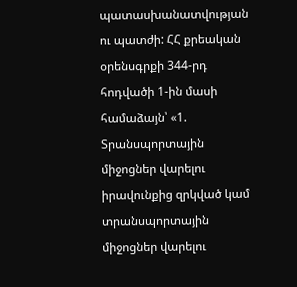պատասխանատվության ու պատժի: ՀՀ քրեական օրենսգրքի 344-րդ հոդվածի 1-ին մասի համաձայն՝ «1. Տրանսպորտային միջոցներ վարելու իրավունքից զրկված կամ տրանսպորտային միջոցներ վարելու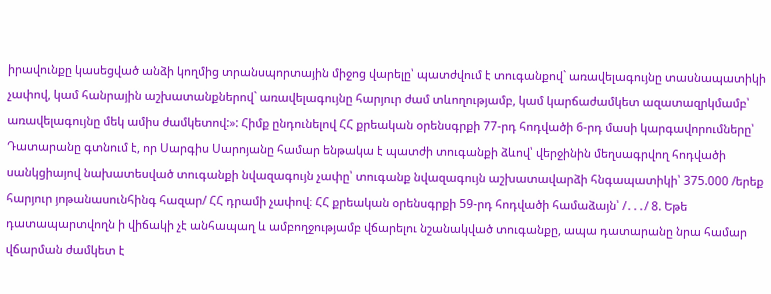իրավունքը կասեցված անձի կողմից տրանսպորտային միջոց վարելը՝ պատժվում է տուգանքով` առավելագույնը տասնապատիկի չափով, կամ հանրային աշխատանքներով` առավելագույնը հարյուր ժամ տևողությամբ, կամ կարճաժամկետ ազատազրկմամբ՝ առավելագույնը մեկ ամիս ժամկետով:»: Հիմք ընդունելով ՀՀ քրեական օրենսգրքի 77-րդ հոդվածի 6-րդ մասի կարգավորումները՝ Դատարանը գտնում է, որ Սարգիս Սարոյանը համար ենթակա է պատժի տուգանքի ձևով՝ վերջինին մեղսագրվող հոդվածի սանկցիայով նախատեսված տուգանքի նվազագույն չափը՝ տուգանք նվազագույն աշխատավարձի հնգապատիկի՝ 375.000 /երեք հարյուր յոթանասունհինգ հազար/ ՀՀ դրամի չափով։ ՀՀ քրեական օրենսգրքի 59-րդ հոդվածի համաձայն՝ /․․․/ 8. Եթե դատապարտվողն ի վիճակի չէ անհապաղ և ամբողջությամբ վճարելու նշանակված տուգանքը, ապա դատարանը նրա համար վճարման ժամկետ է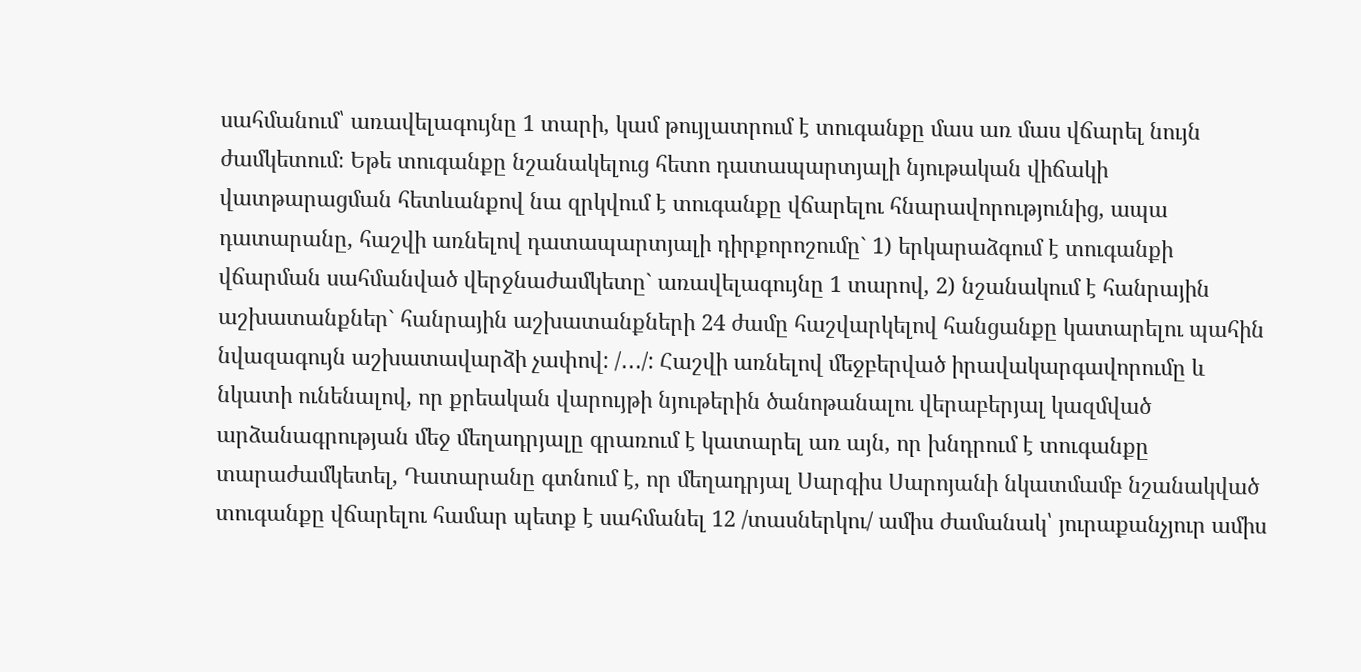սահմանում՝ առավելագույնը 1 տարի, կամ թույլատրում է տուգանքը մաս առ մաս վճարել նույն ժամկետում։ Եթե տուգանքը նշանակելուց հետո դատապարտյալի նյութական վիճակի վատթարացման հետևանքով նա զրկվում է տուգանքը վճարելու հնարավորությունից, ապա դատարանը, հաշվի առնելով դատապարտյալի դիրքորոշումը` 1) երկարաձգում է տուգանքի վճարման սահմանված վերջնաժամկետը` առավելագույնը 1 տարով, 2) նշանակում է հանրային աշխատանքներ` հանրային աշխատանքների 24 ժամը հաշվարկելով հանցանքը կատարելու պահին նվազագույն աշխատավարձի չափով: /․․․/: Հաշվի առնելով մեջբերված իրավակարգավորումը և նկատի ունենալով, որ քրեական վարույթի նյութերին ծանոթանալու վերաբերյալ կազմված արձանագրության մեջ մեղադրյալը գրառում է կատարել առ այն, որ խնդրում է տուգանքը տարաժամկետել, Դատարանը գտնում է, որ մեղադրյալ Սարգիս Սարոյանի նկատմամբ նշանակված տուգանքը վճարելու համար պետք է սահմանել 12 /տասներկու/ ամիս ժամանակ՝ յուրաքանչյուր ամիս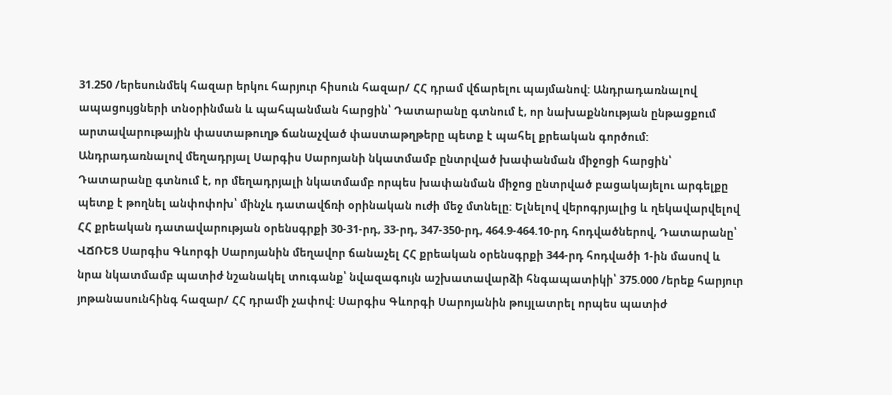31.250 /երեսունմեկ հազար երկու հարյուր հիսուն հազար/ ՀՀ դրամ վճարելու պայմանով: Անդրադառնալով ապացույցների տնօրինման և պահպանման հարցին՝ Դատարանը գտնում է, որ նախաքննության ընթացքում արտավարութային փաստաթուղթ ճանաչված փաստաթղթերը պետք է պահել քրեական գործում: Անդրադառնալով մեղադրյալ Սարգիս Սարոյանի նկատմամբ ընտրված խափանման միջոցի հարցին՝ Դատարանը գտնում է, որ մեղադրյալի նկատմամբ որպես խափանման միջոց ընտրված բացակայելու արգելքը պետք է թողնել անփոփոխ՝ մինչև դատավճռի օրինական ուժի մեջ մտնելը: Ելնելով վերոգրյալից և ղեկավարվելով ՀՀ քրեական դատավարության օրենսգրքի 30-31-րդ, 33-րդ, 347-350-րդ, 464.9-464.10-րդ հոդվածներով, Դատարանը՝ ՎՃՌԵՑ Սարգիս Գևորգի Սարոյանին մեղավոր ճանաչել ՀՀ քրեական օրենսգրքի 344-րդ հոդվածի 1-ին մասով և նրա նկատմամբ պատիժ նշանակել տուգանք՝ նվազագույն աշխատավարձի հնգապատիկի՝ 375.000 /երեք հարյուր յոթանասունհինգ հազար/ ՀՀ դրամի չափով: Սարգիս Գևորգի Սարոյանին թույլատրել որպես պատիժ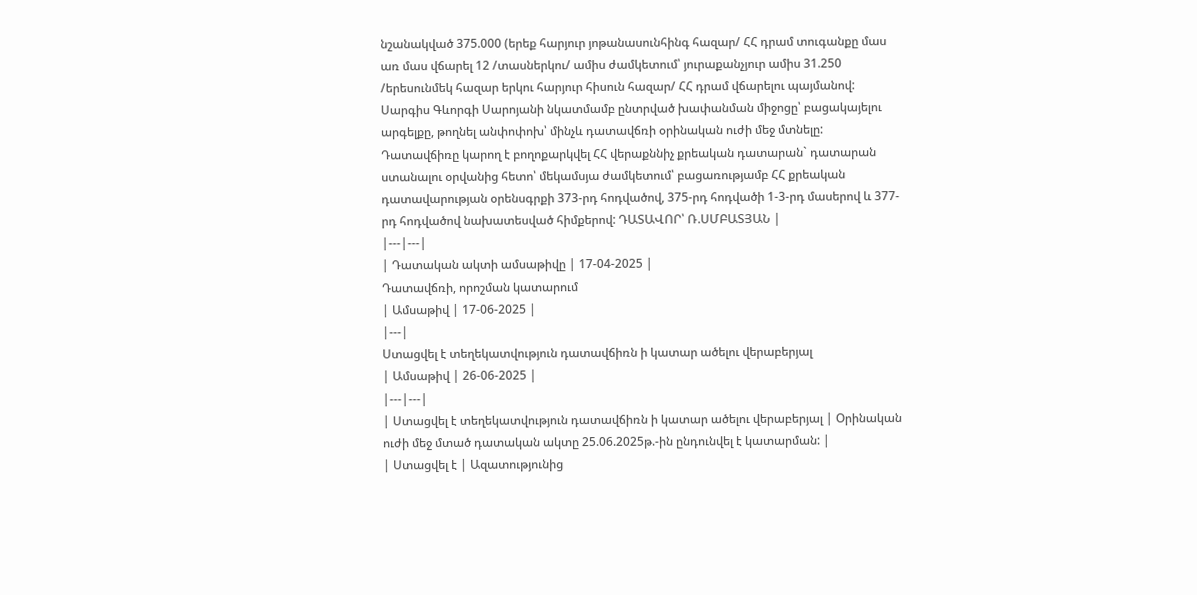նշանակված 375.000 (երեք հարյուր յոթանասունհինգ հազար/ ՀՀ դրամ տուգանքը մաս առ մաս վճարել 12 /տասներկու/ ամիս ժամկետում՝ յուրաքանչյուր ամիս 31.250 /երեսունմեկ հազար երկու հարյուր հիսուն հազար/ ՀՀ դրամ վճարելու պայմանով: Սարգիս Գևորգի Սարոյանի նկատմամբ ընտրված խափանման միջոցը՝ բացակայելու արգելքը, թողնել անփոփոխ՝ մինչև դատավճռի օրինական ուժի մեջ մտնելը: Դատավճիռը կարող է բողոքարկվել ՀՀ վերաքննիչ քրեական դատարան` դատարան ստանալու օրվանից հետո՝ մեկամսյա ժամկետում՝ բացառությամբ ՀՀ քրեական դատավարության օրենսգրքի 373-րդ հոդվածով, 375-րդ հոդվածի 1-3-րդ մասերով և 377-րդ հոդվածով նախատեսված հիմքերով: ԴԱՏԱՎՈՐ՝ Ռ.ՍՄԲԱՏՅԱՆ |
|---|---|
| Դատական ակտի ամսաթիվը | 17-04-2025 |
Դատավճռի, որոշման կատարում
| Ամսաթիվ | 17-06-2025 |
|---|
Ստացվել է տեղեկատվություն դատավճիռն ի կատար ածելու վերաբերյալ
| Ամսաթիվ | 26-06-2025 |
|---|---|
| Ստացվել է տեղեկատվություն դատավճիռն ի կատար ածելու վերաբերյալ | Օրինական ուժի մեջ մտած դատական ակտը 25.06.2025թ.-ին ընդունվել է կատարման: |
| Ստացվել է | Ազատությունից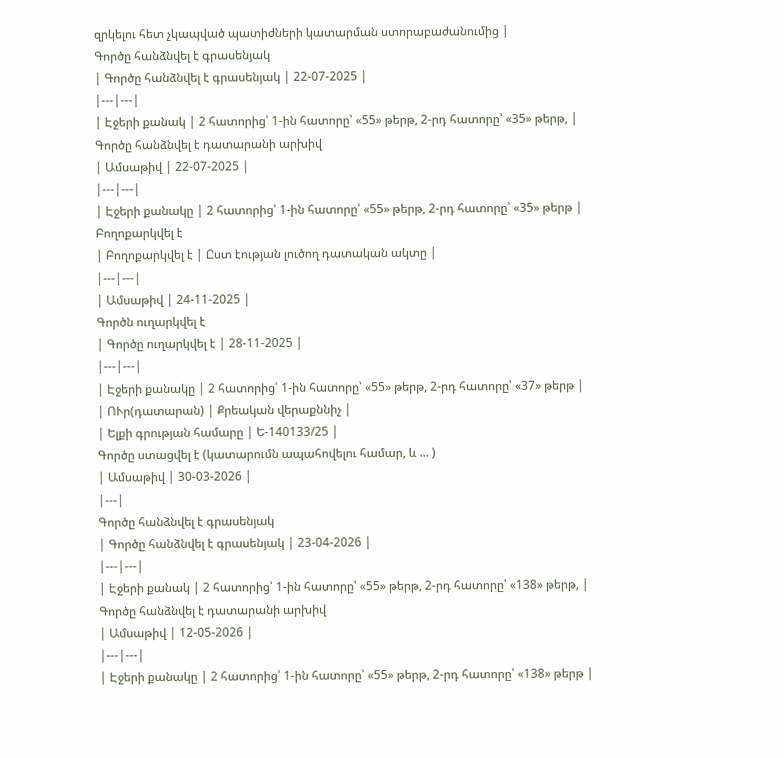զրկելու հետ չկապված պատիժների կատարման ստորաբաժանումից |
Գործը հանձնվել է գրասենյակ
| Գործը հանձնվել է գրասենյակ | 22-07-2025 |
|---|---|
| Էջերի քանակ | 2 հատորից՝ 1-ին հատորը՝ «55» թերթ, 2-րդ հատորը՝ «35» թերթ, |
Գործը հանձնվել է դատարանի արխիվ
| Ամսաթիվ | 22-07-2025 |
|---|---|
| Էջերի քանակը | 2 հատորից՝ 1-ին հատորը՝ «55» թերթ, 2-րդ հատորը՝ «35» թերթ |
Բողոքարկվել է
| Բողոքարկվել է | Ըստ էության լուծող դատական ակտը |
|---|---|
| Ամսաթիվ | 24-11-2025 |
Գործն ուղարկվել է
| Գործը ուղարկվել է | 28-11-2025 |
|---|---|
| Էջերի քանակը | 2 հատորից՝ 1-ին հատորը՝ «55» թերթ, 2-րդ հատորը՝ «37» թերթ |
| ՈՒր(դատարան) | Քրեական վերաքննիչ |
| Ելքի գրության համարը | Ե-140133/25 |
Գործը ստացվել է (կատարումն ապահովելու համար, և ... )
| Ամսաթիվ | 30-03-2026 |
|---|
Գործը հանձնվել է գրասենյակ
| Գործը հանձնվել է գրասենյակ | 23-04-2026 |
|---|---|
| Էջերի քանակ | 2 հատորից՝ 1-ին հատորը՝ «55» թերթ, 2-րդ հատորը՝ «138» թերթ, |
Գործը հանձնվել է դատարանի արխիվ
| Ամսաթիվ | 12-05-2026 |
|---|---|
| Էջերի քանակը | 2 հատորից՝ 1-ին հատորը՝ «55» թերթ, 2-րդ հատորը՝ «138» թերթ |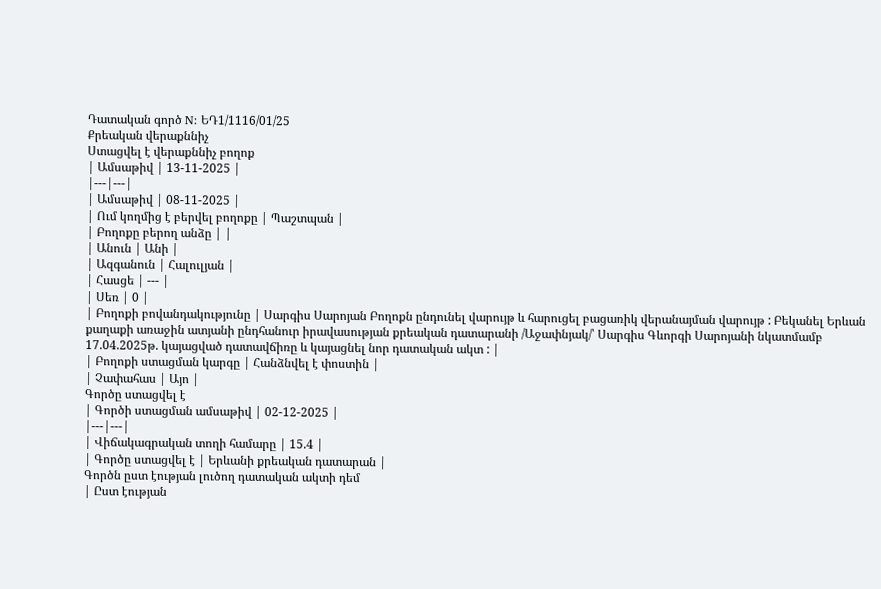Դատական գործ N: ԵԴ1/1116/01/25
Քրեական վերաքննիչ
Ստացվել է վերաքննիչ բողոք
| Ամսաթիվ | 13-11-2025 |
|---|---|
| Ամսաթիվ | 08-11-2025 |
| Ում կողմից է բերվել բողոքը | Պաշտպան |
| Բողոքը բերող անձը | |
| Անուն | Անի |
| Ազգանուն | Հալուլյան |
| Հասցե | --- |
| Սեռ | 0 |
| Բողոքի բովանդակությունը | Սարգիս Սարոյան Բողոքն ընդունել վարույթ և հարուցել բացառիկ վերանայման վարույթ : Բեկանել Երևան քաղաքի առաջին ատյանի ընդհանուր իրավասության քրեական դատարանի /Աջափնյակ/՝ Սարգիս Գևորգի Սարոյանի նկատմամբ 17.04.2025թ. կայացված դատավճիռը և կայացնել նոր դատական ակտ : |
| Բողոքի ստացման կարգը | Հանձնվել է փոստին |
| Չափահաս | Այո |
Գործը ստացվել է
| Գործի ստացման ամսաթիվ | 02-12-2025 |
|---|---|
| Վիճակագրական տողի համարը | 15.4 |
| Գործը ստացվել է | Երևանի քրեական դատարան |
Գործն ըստ էության լուծող դատական ակտի դեմ
| Ըստ էության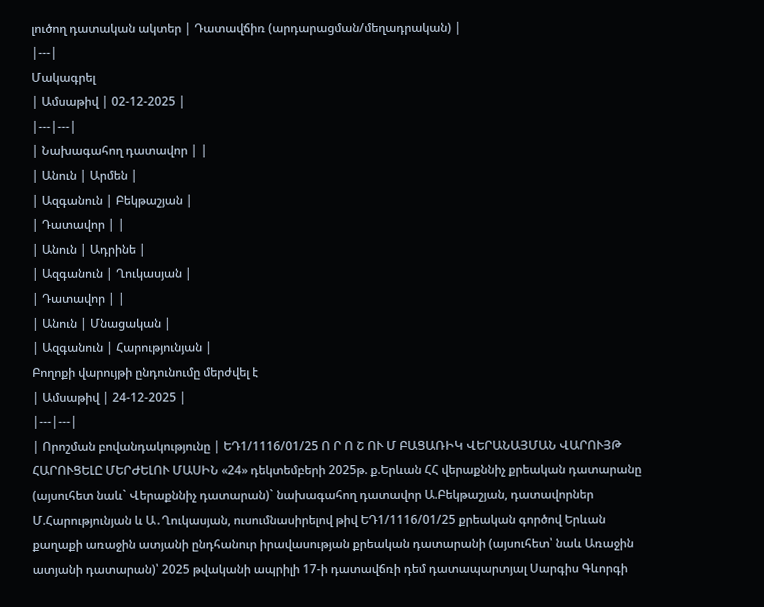լուծող դատական ակտեր | Դատավճիռ (արդարացման/մեղադրական) |
|---|
Մակագրել
| Ամսաթիվ | 02-12-2025 |
|---|---|
| Նախագահող դատավոր | |
| Անուն | Արմեն |
| Ազգանուն | Բեկթաշյան |
| Դատավոր | |
| Անուն | Ադրինե |
| Ազգանուն | Ղուկասյան |
| Դատավոր | |
| Անուն | Մնացական |
| Ազգանուն | Հարությունյան |
Բողոքի վարույթի ընդունումը մերժվել է
| Ամսաթիվ | 24-12-2025 |
|---|---|
| Որոշման բովանդակությունը | ԵԴ1/1116/01/25 Ո Ր Ո Շ ՈՒ Մ ԲԱՑԱՌԻԿ ՎԵՐԱՆԱՅՄԱՆ ՎԱՐՈՒՅԹ ՀԱՐՈՒՑԵԼԸ ՄԵՐԺԵԼՈՒ ՄԱՍԻՆ «24» դեկտեմբերի 2025թ. ք.Երևան ՀՀ վերաքննիչ քրեական դատարանը (այսուհետ նաև` Վերաքննիչ դատարան)` նախագահող դատավոր Ա.Բեկթաշյան, դատավորներ Մ.Հարությունյան և Ա․Ղուկասյան, ուսումնասիրելով թիվ ԵԴ1/1116/01/25 քրեական գործով Երևան քաղաքի առաջին ատյանի ընդհանուր իրավասության քրեական դատարանի (այսուհետ՝ նաև Առաջին ատյանի դատարան)՝ 2025 թվականի ապրիլի 17-ի դատավճռի դեմ դատապարտյալ Սարգիս Գևորգի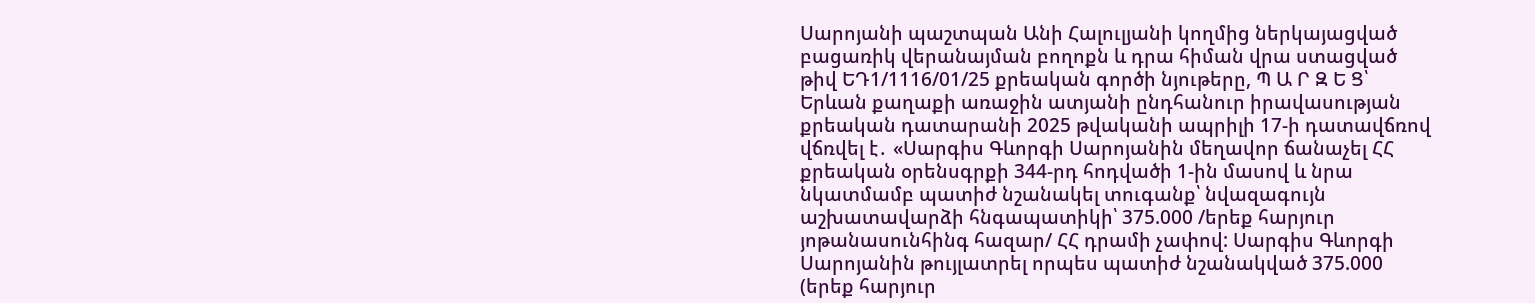Սարոյանի պաշտպան Անի Հալուլյանի կողմից ներկայացված բացառիկ վերանայման բողոքն և դրա հիման վրա ստացված թիվ ԵԴ1/1116/01/25 քրեական գործի նյութերը, Պ Ա Ր Զ Ե Ց՝ Երևան քաղաքի առաջին ատյանի ընդհանուր իրավասության քրեական դատարանի 2025 թվականի ապրիլի 17-ի դատավճռով վճռվել է․ «Սարգիս Գևորգի Սարոյանին մեղավոր ճանաչել ՀՀ քրեական օրենսգրքի 344-րդ հոդվածի 1-ին մասով և նրա նկատմամբ պատիժ նշանակել տուգանք՝ նվազագույն աշխատավարձի հնգապատիկի՝ 375.000 /երեք հարյուր յոթանասունհինգ հազար/ ՀՀ դրամի չափով: Սարգիս Գևորգի Սարոյանին թույլատրել որպես պատիժ նշանակված 375.000 (երեք հարյուր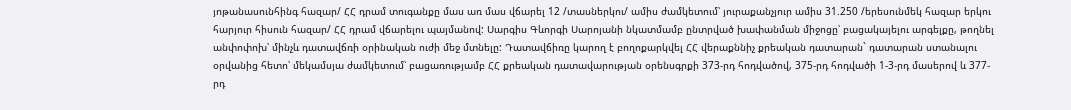յոթանասունհինգ հազար/ ՀՀ դրամ տուգանքը մաս առ մաս վճարել 12 /տասներկու/ ամիս ժամկետում՝ յուրաքանչյուր ամիս 31.250 /երեսունմեկ հազար երկու հարյուր հիսուն հազար/ ՀՀ դրամ վճարելու պայմանով: Սարգիս Գևորգի Սարոյանի նկատմամբ ընտրված խափանման միջոցը՝ բացակայելու արգելքը, թողնել անփոփոխ՝ մինչև դատավճռի օրինական ուժի մեջ մտնելը: Դատավճիռը կարող է բողոքարկվել ՀՀ վերաքննիչ քրեական դատարան` դատարան ստանալու օրվանից հետո՝ մեկամսյա ժամկետում՝ բացառությամբ ՀՀ քրեական դատավարության օրենսգրքի 373-րդ հոդվածով, 375-րդ հոդվածի 1-3-րդ մասերով և 377-րդ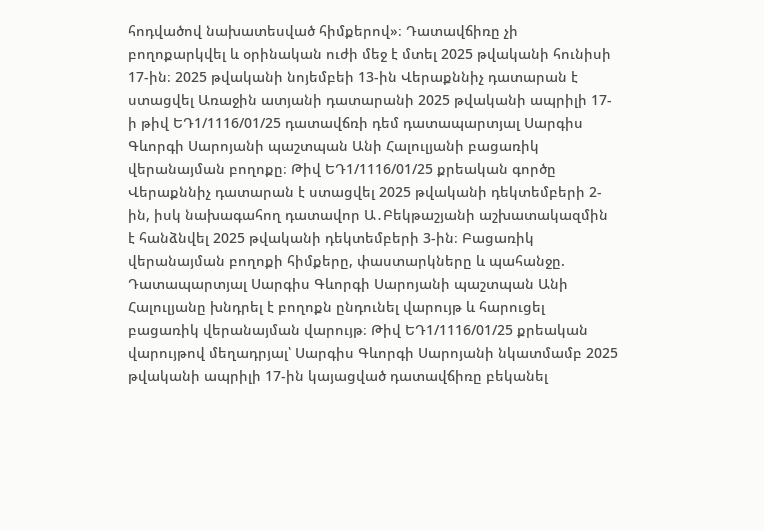հոդվածով նախատեսված հիմքերով»։ Դատավճիռը չի բողոքարկվել և օրինական ուժի մեջ է մտել 2025 թվականի հունիսի 17-ին։ 2025 թվականի նոյեմբեի 13-ին Վերաքննիչ դատարան է ստացվել Առաջին ատյանի դատարանի 2025 թվականի ապրիլի 17-ի թիվ ԵԴ1/1116/01/25 դատավճռի դեմ դատապարտյալ Սարգիս Գևորգի Սարոյանի պաշտպան Անի Հալուլյանի բացառիկ վերանայման բողոքը։ Թիվ ԵԴ1/1116/01/25 քրեական գործը Վերաքննիչ դատարան է ստացվել 2025 թվականի դեկտեմբերի 2-ին, իսկ նախագահող դատավոր Ա․Բեկթաշյանի աշխատակազմին է հանձնվել 2025 թվականի դեկտեմբերի 3-ին։ Բացառիկ վերանայման բողոքի հիմքերը, փաստարկները և պահանջը. Դատապարտյալ Սարգիս Գևորգի Սարոյանի պաշտպան Անի Հալուլյանը խնդրել է բողոքն ընդունել վարույթ և հարուցել բացառիկ վերանայման վարույթ։ Թիվ ԵԴ1/1116/01/25 քրեական վարույթով մեղադրյալ՝ Սարգիս Գևորգի Սարոյանի նկատմամբ 2025 թվականի ապրիլի 17-ին կայացված դատավճիռը բեկանել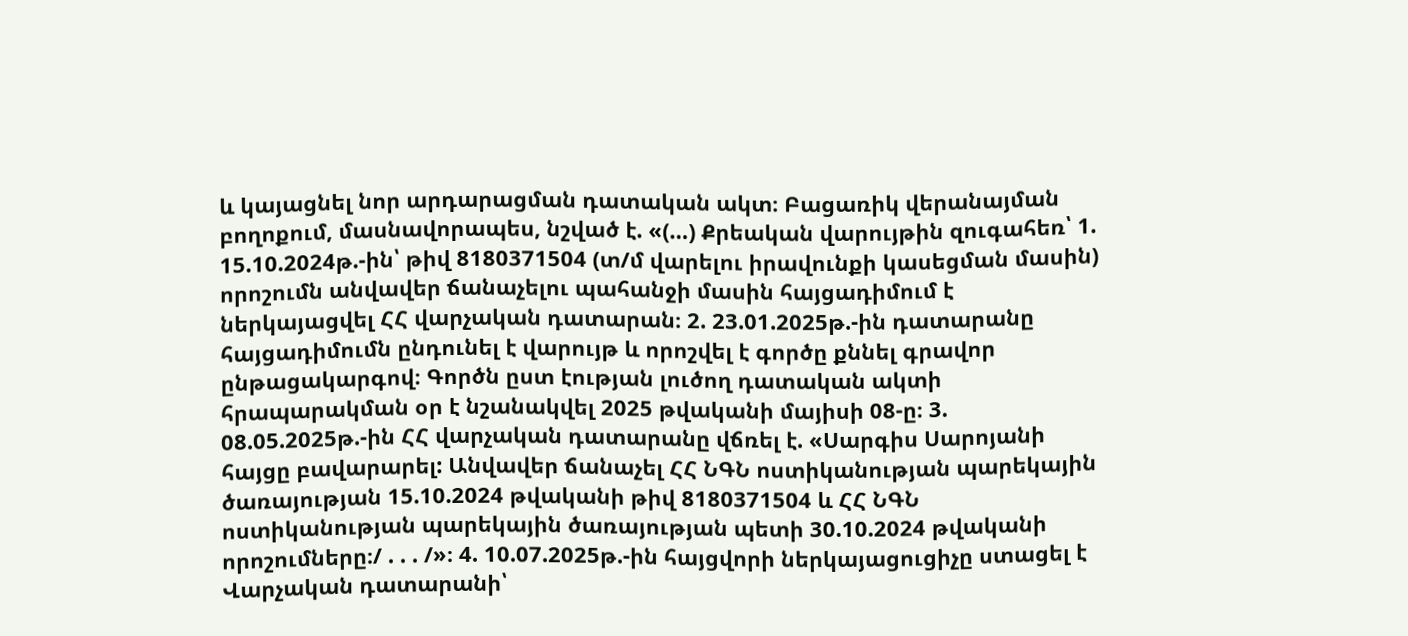և կայացնել նոր արդարացման դատական ակտ։ Բացառիկ վերանայման բողոքում, մասնավորապես, նշված է. «(…) Քրեական վարույթին զուգահեռ՝ 1. 15.10.2024թ.-ին՝ թիվ 8180371504 (տ/մ վարելու իրավունքի կասեցման մասին) որոշումն անվավեր ճանաչելու պահանջի մասին հայցադիմում է ներկայացվել ՀՀ վարչական դատարան։ 2. 23.01.2025թ.-ին դատարանը հայցադիմումն ընդունել է վարույթ և որոշվել է գործը քննել գրավոր ընթացակարգով։ Գործն ըստ էության լուծող դատական ակտի հրապարակման օր է նշանակվել 2025 թվականի մայիսի 08-ը։ 3. 08.05.2025թ.-ին ՀՀ վարչական դատարանը վճռել է. «Սարգիս Սարոյանի հայցը բավարարել: Անվավեր ճանաչել ՀՀ ՆԳՆ ոստիկանության պարեկային ծառայության 15.10.2024 թվականի թիվ 8180371504 և ՀՀ ՆԳՆ ոստիկանության պարեկային ծառայության պետի 30.10.2024 թվականի որոշումները։/ . . . /»։ 4. 10.07.2025թ.-ին հայցվորի ներկայացուցիչը ստացել է Վարչական դատարանի՝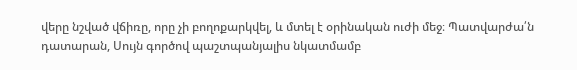վերը նշված վճիռը, որը չի բողոքարկվել, և մտել է օրինական ուժի մեջ։ Պատվարժա՛ն դատարան, Սույն գործով պաշտպանյալիս նկատմամբ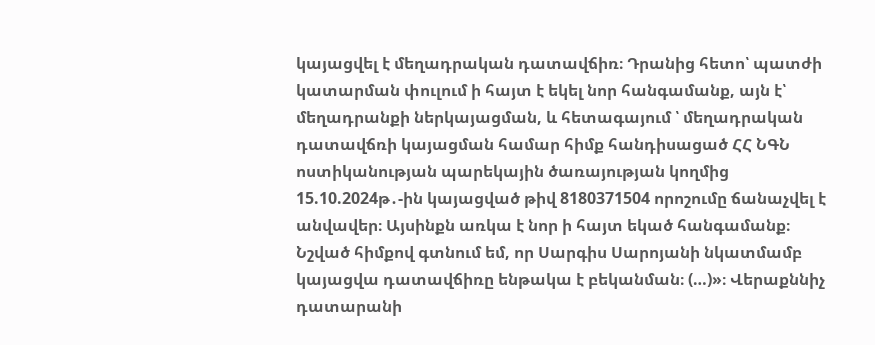կայացվել է մեղադրական դատավճիռ։ Դրանից հետո՝ պատժի կատարման փուլում ի հայտ է եկել նոր հանգամանք, այն է՝ մեղադրանքի ներկայացման, և հետագայում ՝ մեղադրական դատավճռի կայացման համար հիմք հանդիսացած ՀՀ ՆԳՆ ոստիկանության պարեկային ծառայության կողմից 15.10.2024թ․-ին կայացված թիվ 8180371504 որոշումը ճանաչվել է անվավեր։ Այսինքն առկա է նոր ի հայտ եկած հանգամանք։ Նշված հիմքով գտնում եմ, որ Սարգիս Սարոյանի նկատմամբ կայացվա դատավճիռը ենթակա է բեկանման։ (…)»։ Վերաքննիչ դատարանի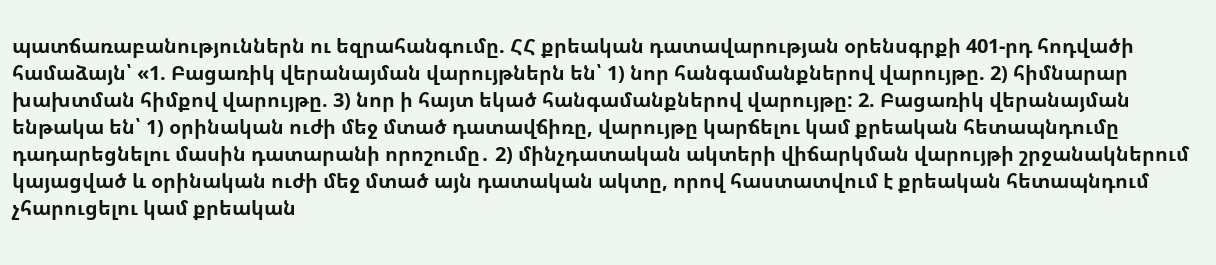պատճառաբանություններն ու եզրահանգումը. ՀՀ քրեական դատավարության օրենսգրքի 401-րդ հոդվածի համաձայն՝ «1. Բացառիկ վերանայման վարույթներն են՝ 1) նոր հանգամանքներով վարույթը. 2) հիմնարար խախտման հիմքով վարույթը. 3) նոր ի հայտ եկած հանգամանքներով վարույթը: 2. Բացառիկ վերանայման ենթակա են՝ 1) օրինական ուժի մեջ մտած դատավճիռը, վարույթը կարճելու կամ քրեական հետապնդումը դադարեցնելու մասին դատարանի որոշումը․ 2) մինչդատական ակտերի վիճարկման վարույթի շրջանակներում կայացված և օրինական ուժի մեջ մտած այն դատական ակտը, որով հաստատվում է քրեական հետապնդում չհարուցելու կամ քրեական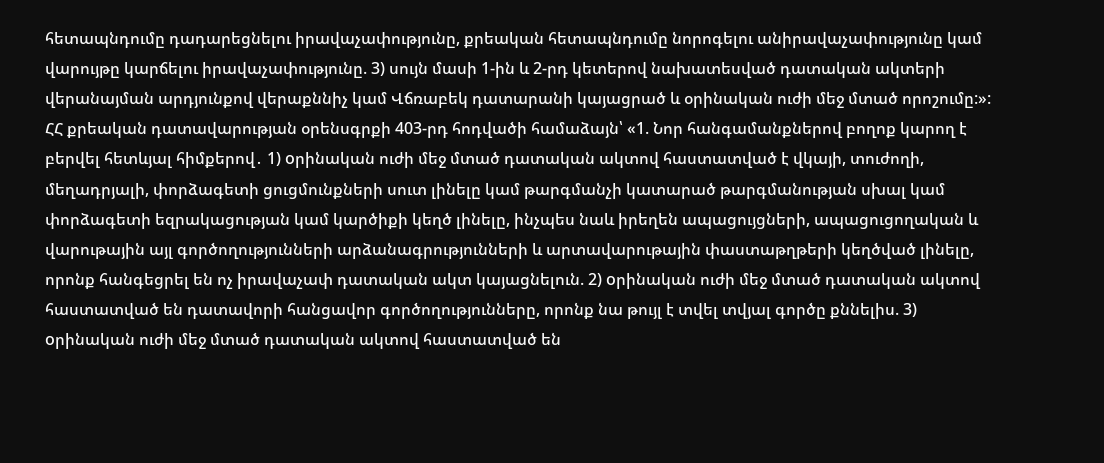հետապնդումը դադարեցնելու իրավաչափությունը, քրեական հետապնդումը նորոգելու անիրավաչափությունը կամ վարույթը կարճելու իրավաչափությունը. 3) սույն մասի 1-ին և 2-րդ կետերով նախատեսված դատական ակտերի վերանայման արդյունքով վերաքննիչ կամ Վճռաբեկ դատարանի կայացրած և օրինական ուժի մեջ մտած որոշումը:»: ՀՀ քրեական դատավարության օրենսգրքի 403-րդ հոդվածի համաձայն՝ «1. Նոր հանգամանքներով բողոք կարող է բերվել հետևյալ հիմքերով․ 1) oրինական ուժի մեջ մտած դատական ակտով հաստատված է վկայի, տուժողի, մեղադրյալի, փորձագետի ցուցմունքների սուտ լինելը կամ թարգմանչի կատարած թարգմանության սխալ կամ փորձագետի եզրակացության կամ կարծիքի կեղծ լինելը, ինչպես նաև իրեղեն ապացույցների, ապացուցողական և վարութային այլ գործողությունների արձանագրությունների և արտավարութային փաստաթղթերի կեղծված լինելը, որոնք հանգեցրել են ոչ իրավաչափ դատական ակտ կայացնելուն. 2) oրինական ուժի մեջ մտած դատական ակտով հաստատված են դատավորի հանցավոր գործողությունները, որոնք նա թույլ է տվել տվյալ գործը քննելիս. 3) oրինական ուժի մեջ մտած դատական ակտով հաստատված են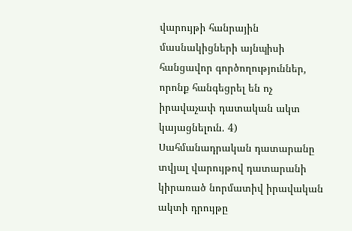վարույթի հանրային մասնակիցների այնպիսի հանցավոր գործողություններ, որոնք հանգեցրել են ոչ իրավաչափ դատական ակտ կայացնելուն. 4) Սահմանադրական դատարանը տվյալ վարույթով դատարանի կիրառած նորմատիվ իրավական ակտի դրույթը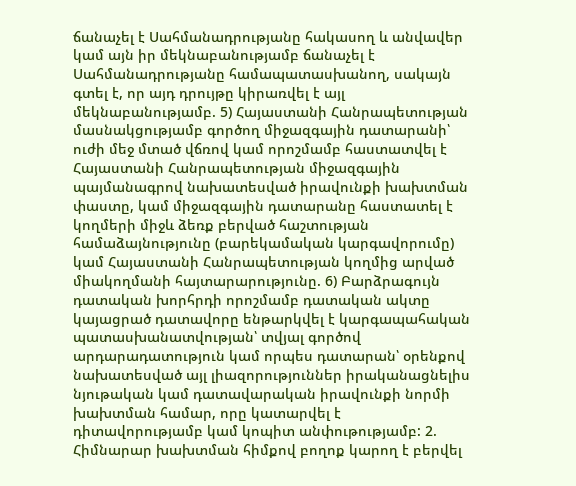ճանաչել է Սահմանադրությանը հակասող և անվավեր կամ այն իր մեկնաբանությամբ ճանաչել է Սահմանադրությանը համապատասխանող, սակայն գտել է, որ այդ դրույթը կիրառվել է այլ մեկնաբանությամբ. 5) Հայաստանի Հանրապետության մասնակցությամբ գործող միջազգային դատարանի՝ ուժի մեջ մտած վճռով կամ որոշմամբ հաստատվել է Հայաստանի Հանրապետության միջազգային պայմանագրով նախատեսված իրավունքի խախտման փաստը, կամ միջազգային դատարանը հաստատել է կողմերի միջև ձեռք բերված հաշտության համաձայնությունը (բարեկամական կարգավորումը) կամ Հայաստանի Հանրապետության կողմից արված միակողմանի հայտարարությունը. 6) Բարձրագույն դատական խորհրդի որոշմամբ դատական ակտը կայացրած դատավորը ենթարկվել է կարգապահական պատասխանատվության՝ տվյալ գործով արդարադատություն կամ որպես դատարան՝ օրենքով նախատեսված այլ լիազորություններ իրականացնելիս նյութական կամ դատավարական իրավունքի նորմի խախտման համար, որը կատարվել է դիտավորությամբ կամ կոպիտ անփութությամբ: 2. Հիմնարար խախտման հիմքով բողոք կարող է բերվել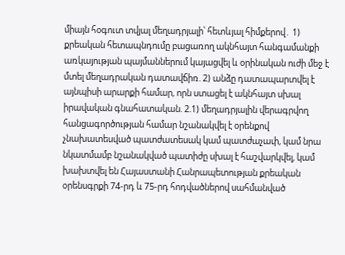միայն հօգուտ տվյալ մեղադրյալի՝ հետևյալ հիմքերով․ 1) քրեական հետապնդումը բացառող ակնհայտ հանգամանքի առկայության պայմաններում կայացվել և օրինական ուժի մեջ է մտել մեղադրական դատավճիռ. 2) անձը դատապարտվել է այնպիսի արարքի համար, որն ստացել է ակնհայտ սխալ իրավական գնահատական. 2.1) մեղադրյալին վերագրվող հանցագործության համար նշանակվել է օրենքով չնախատեսված պատժատեսակ կամ պատժաչափ, կամ նրա նկատմամբ նշանակված պատիժը սխալ է հաշվարկվել, կամ խախտվել են Հայաստանի Հանրապետության քրեական օրենսգրքի 74-րդ և 75-րդ հոդվածներով սահմանված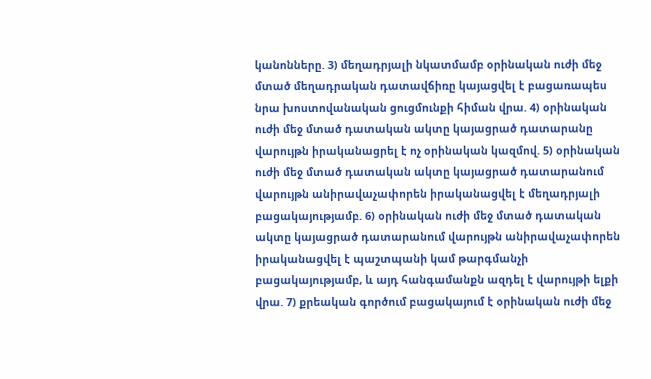կանոնները. 3) մեղադրյալի նկատմամբ օրինական ուժի մեջ մտած մեղադրական դատավճիռը կայացվել է բացառապես նրա խոստովանական ցուցմունքի հիման վրա. 4) օրինական ուժի մեջ մտած դատական ակտը կայացրած դատարանը վարույթն իրականացրել է ոչ օրինական կազմով. 5) օրինական ուժի մեջ մտած դատական ակտը կայացրած դատարանում վարույթն անիրավաչափորեն իրականացվել է մեղադրյալի բացակայությամբ. 6) օրինական ուժի մեջ մտած դատական ակտը կայացրած դատարանում վարույթն անիրավաչափորեն իրականացվել է պաշտպանի կամ թարգմանչի բացակայությամբ, և այդ հանգամանքն ազդել է վարույթի ելքի վրա. 7) քրեական գործում բացակայում է օրինական ուժի մեջ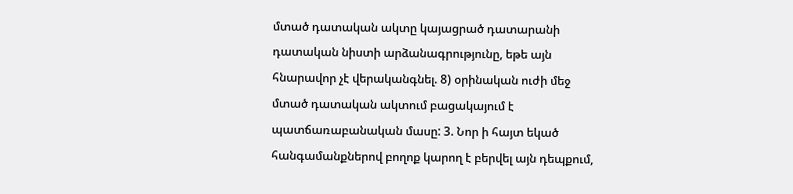մտած դատական ակտը կայացրած դատարանի դատական նիստի արձանագրությունը, եթե այն հնարավոր չէ վերականգնել. 8) օրինական ուժի մեջ մտած դատական ակտում բացակայում է պատճառաբանական մասը: 3. Նոր ի հայտ եկած հանգամանքներով բողոք կարող է բերվել այն դեպքում,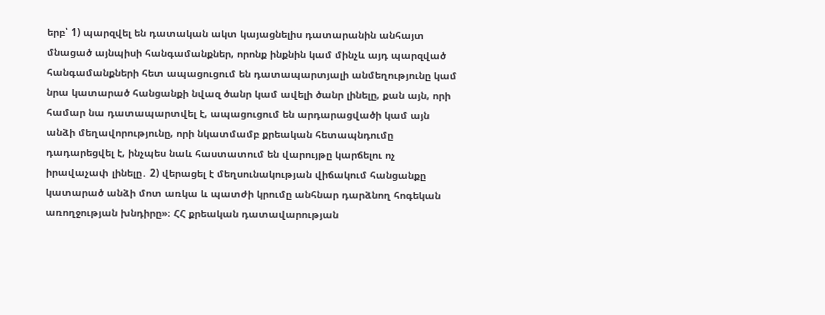երբ՝ 1) պարզվել են դատական ակտ կայացնելիս դատարանին անհայտ մնացած այնպիսի հանգամանքներ, որոնք ինքնին կամ մինչև այդ պարզված հանգամանքների հետ ապացուցում են դատապարտյալի անմեղությունը կամ նրա կատարած հանցանքի նվազ ծանր կամ ավելի ծանր լինելը, քան այն, որի համար նա դատապարտվել է, ապացուցում են արդարացվածի կամ այն անձի մեղավորությունը, որի նկատմամբ քրեական հետապնդումը դադարեցվել է, ինչպես նաև հաստատում են վարույթը կարճելու ոչ իրավաչափ լինելը․ 2) վերացել է մեղսունակության վիճակում հանցանքը կատարած անձի մոտ առկա և պատժի կրումը անհնար դարձնող հոգեկան առողջության խնդիրը»։ ՀՀ քրեական դատավարության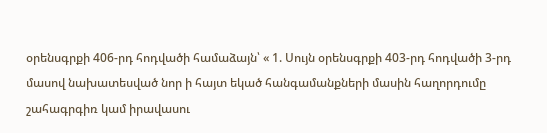օրենսգրքի 406-րդ հոդվածի համաձայն՝ « 1. Սույն օրենսգրքի 403-րդ հոդվածի 3-րդ մասով նախատեսված նոր ի հայտ եկած հանգամանքների մասին հաղորդումը շահագրգիռ կամ իրավասու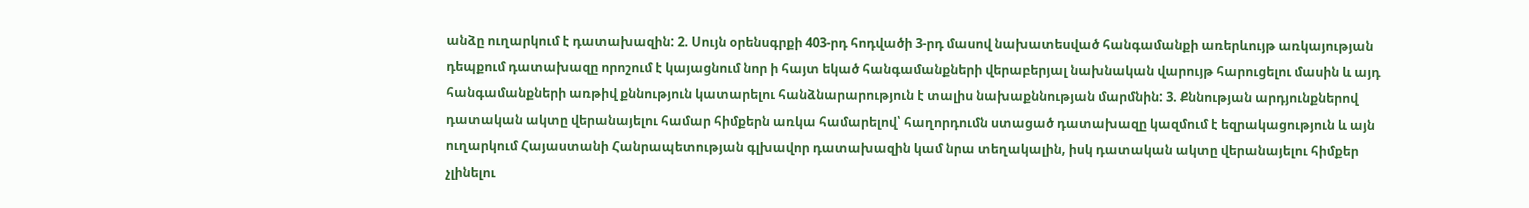անձը ուղարկում է դատախազին: 2. Սույն օրենսգրքի 403-րդ հոդվածի 3-րդ մասով նախատեսված հանգամանքի առերևույթ առկայության դեպքում դատախազը որոշում է կայացնում նոր ի հայտ եկած հանգամանքների վերաբերյալ նախնական վարույթ հարուցելու մասին և այդ հանգամանքների առթիվ քննություն կատարելու հանձնարարություն է տալիս նախաքննության մարմնին: 3. Քննության արդյունքներով դատական ակտը վերանայելու համար հիմքերն առկա համարելով՝ հաղորդումն ստացած դատախազը կազմում է եզրակացություն և այն ուղարկում Հայաստանի Հանրապետության գլխավոր դատախազին կամ նրա տեղակալին, իսկ դատական ակտը վերանայելու հիմքեր չլինելու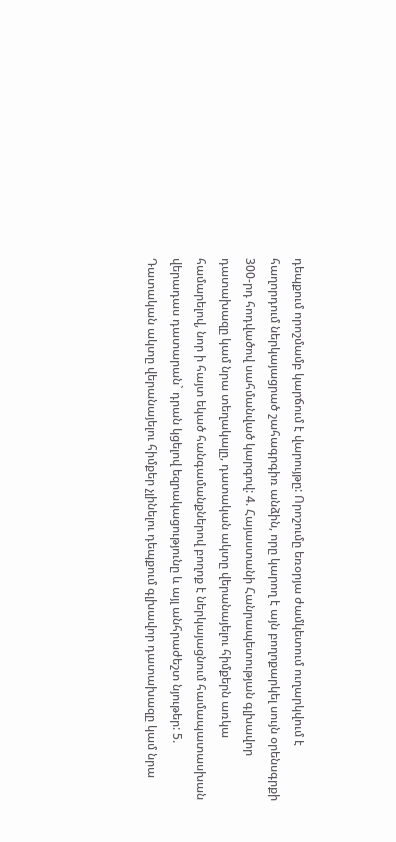դեպքում որոշմամբ կարճում է վարույթը: Որոշումը եռօրյա ժամկետում ուղարկվում է հաղորդում ներկայացրած շահագրգիռ անձին, որը կարող է այն բողոքարկել սույն օրենսգրքի 300-րդ հոդվածով սահմանված կարգով: 4. Հայաստանի Հանրապետության գլխավոր դատախազը կամ նրա տեղակալը, դատական ակտը վերանայելու հիմքերն առկա համարելով, նոր ի հայտ եկած հանգամանքներով բողոք է ներկայացնում համապատասխան վերադաս դատարան` դրան կցելով եզրակացությունը և այլ անհրաժեշտ նյութեր: 5. Դատական ակտը վերանայելու հիմքեր չլինելու դեպքում գլխավոր դատախազը կամ նրա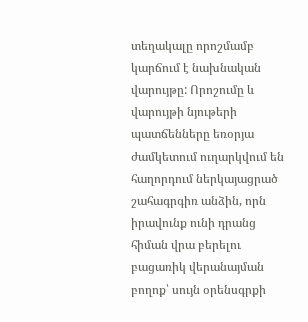տեղակալը որոշմամբ կարճում է նախնական վարույթը: Որոշումը և վարույթի նյութերի պատճենները եռօրյա ժամկետում ուղարկվում են հաղորդում ներկայացրած շահագրգիռ անձին, որն իրավունք ունի դրանց հիման վրա բերելու բացառիկ վերանայման բողոք՝ սույն օրենսգրքի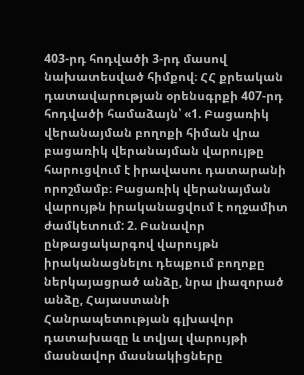403-րդ հոդվածի 3-րդ մասով նախատեսված հիմքով։ ՀՀ քրեական դատավարության օրենսգրքի 407-րդ հոդվածի համաձայն՝ «1. Բացառիկ վերանայման բողոքի հիման վրա բացառիկ վերանայման վարույթը հարուցվում է իրավասու դատարանի որոշմամբ։ Բացառիկ վերանայման վարույթն իրականացվում է ողջամիտ ժամկետում: 2. Բանավոր ընթացակարգով վարույթն իրականացնելու դեպքում բողոքը ներկայացրած անձը, նրա լիազորած անձը, Հայաստանի Հանրապետության գլխավոր դատախազը և տվյալ վարույթի մասնավոր մասնակիցները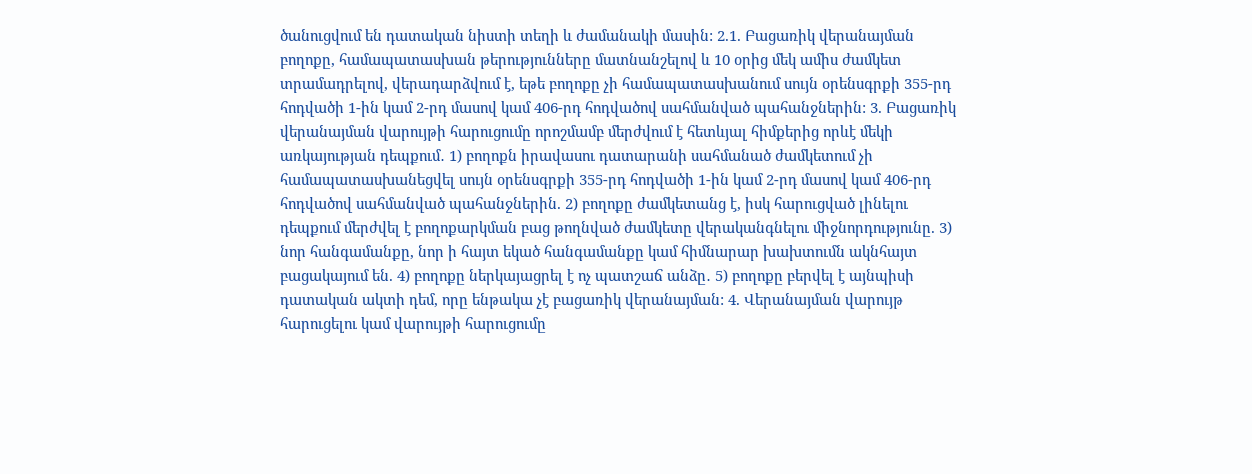ծանուցվում են դատական նիստի տեղի և ժամանակի մասին: 2.1. Բացառիկ վերանայման բողոքը, համապատասխան թերությունները մատնանշելով և 10 օրից մեկ ամիս ժամկետ տրամադրելով, վերադարձվում է, եթե բողոքը չի համապատասխանում սույն օրենսգրքի 355-րդ հոդվածի 1-ին կամ 2-րդ մասով կամ 406-րդ հոդվածով սահմանված պահանջներին: 3. Բացառիկ վերանայման վարույթի հարուցումը որոշմամբ մերժվում է հետևյալ հիմքերից որևէ մեկի առկայության դեպքում․ 1) բողոքն իրավասու դատարանի սահմանած ժամկետում չի համապատասխանեցվել սույն օրենսգրքի 355-րդ հոդվածի 1-ին կամ 2-րդ մասով կամ 406-րդ հոդվածով սահմանված պահանջներին. 2) բողոքը ժամկետանց է, իսկ հարուցված լինելու դեպքում մերժվել է բողոքարկման բաց թողնված ժամկետը վերականգնելու միջնորդությունը. 3) նոր հանգամանքը, նոր ի հայտ եկած հանգամանքը կամ հիմնարար խախտումն ակնհայտ բացակայում են. 4) բողոքը ներկայացրել է ոչ պատշաճ անձը․ 5) բողոքը բերվել է այնպիսի դատական ակտի դեմ, որը ենթակա չէ բացառիկ վերանայման: 4. Վերանայման վարույթ հարուցելու կամ վարույթի հարուցումը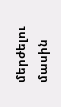մերժելու մասին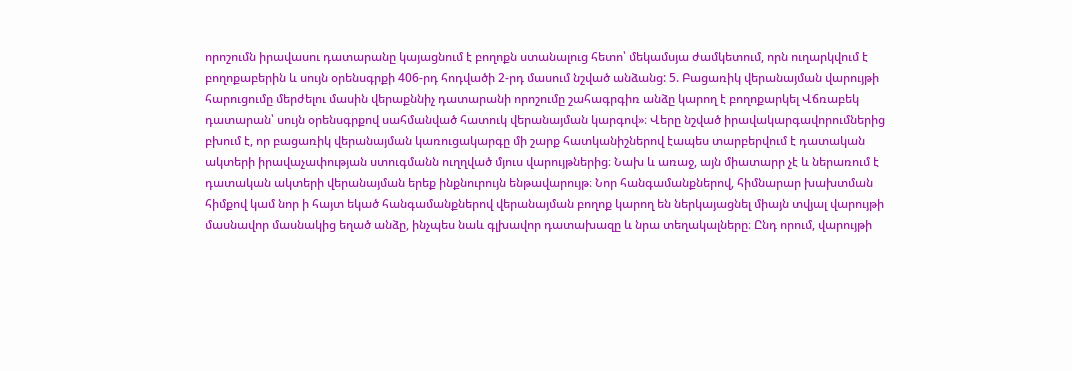որոշումն իրավասու դատարանը կայացնում է բողոքն ստանալուց հետո՝ մեկամսյա ժամկետում, որն ուղարկվում է բողոքաբերին և սույն օրենսգրքի 406-րդ հոդվածի 2-րդ մասում նշված անձանց: 5. Բացառիկ վերանայման վարույթի հարուցումը մերժելու մասին վերաքննիչ դատարանի որոշումը շահագրգիռ անձը կարող է բողոքարկել Վճռաբեկ դատարան՝ սույն օրենսգրքով սահմանված հատուկ վերանայման կարգով»։ Վերը նշված իրավակարգավորումներից բխում է, որ բացառիկ վերանայման կառուցակարգը մի շարք հատկանիշներով էապես տարբերվում է դատական ակտերի իրավաչափության ստուգմանն ուղղված մյուս վարույթներից։ Նախ և առաջ, այն միատարր չէ և ներառում է դատական ակտերի վերանայման երեք ինքնուրույն ենթավարույթ։ Նոր հանգամանքներով, հիմնարար խախտման հիմքով կամ նոր ի հայտ եկած հանգամանքներով վերանայման բողոք կարող են ներկայացնել միայն տվյալ վարույթի մասնավոր մասնակից եղած անձը, ինչպես նաև գլխավոր դատախազը և նրա տեղակալները։ Ընդ որում, վարույթի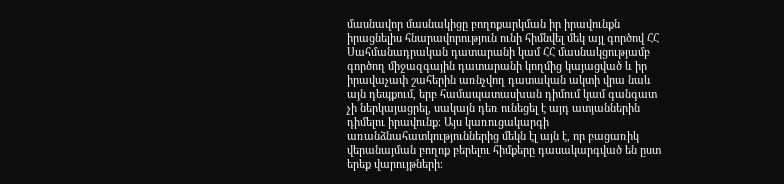մասնավոր մասնակիցը բողոքարկման իր իրավունքն իրացնելիս հնարավորություն ունի հիմնվել մեկ այլ գործով ՀՀ Սահմանադրական դատարանի կամ ՀՀ մասնակցությամբ գործող միջազգային դատարանի կողմից կայացված և իր իրավաչափ շահերին առնչվող դատական ակտի վրա նաև այն դեպքում, երբ համապատասխան դիմում կամ գանգատ չի ներկայացրել, սակայն դեռ ունեցել է այդ ատյաններին դիմելու իրավունք։ Այս կառուցակարգի առանձնահատկություններից մեկն էլ այն է, որ բացառիկ վերանայման բողոք բերելու հիմքերը դասակարգված են ըստ երեք վարույթների։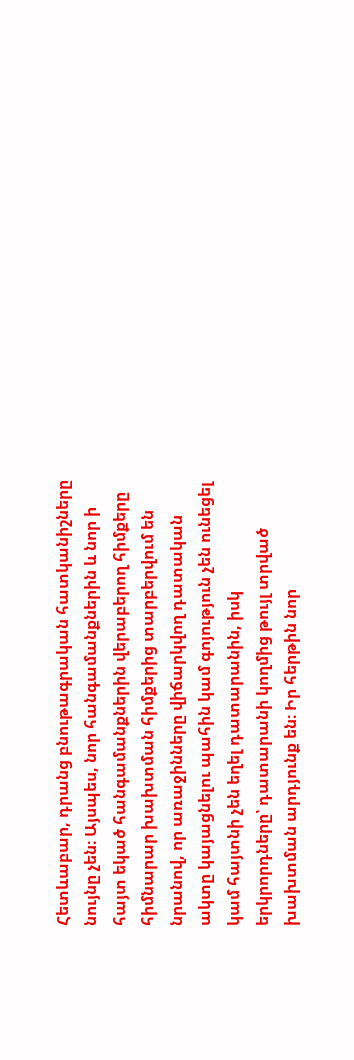Հետևաբար, դրանց բնութագրական հատկանիշները նույնը չեն։ Այսպես, նոր հանգամանքներին և նոր ի հայտ եկած հանգամանքներին վերաբերող հիմքերը հիմնարար խախտման հիմքերից տարբերվում են նրանով, որ առաջինները վիճարկվող դատական ակտը կայացնելու պահին կամ գոյություն չեն ունեցել կամ հայտնի չեն եղել դատարանին, իսկ երկրորդները՝ դատարանի կողմից թույլ տրված խախտման արդյունք են։ Իր հերթին նոր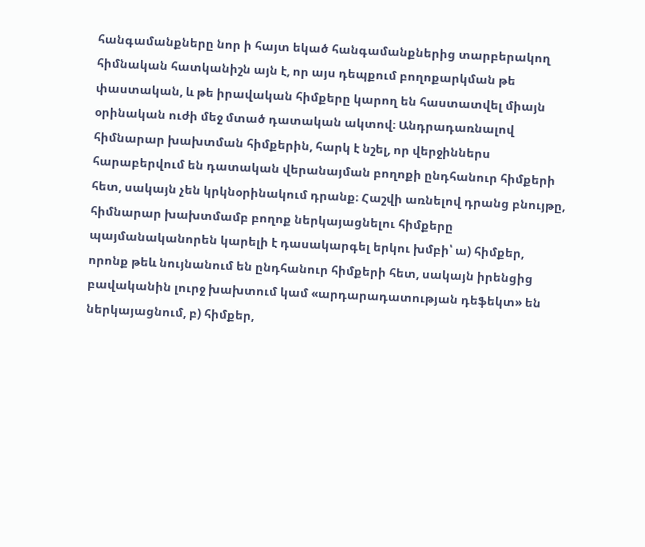հանգամանքները նոր ի հայտ եկած հանգամանքներից տարբերակող հիմնական հատկանիշն այն է, որ այս դեպքում բողոքարկման թե փաստական, և թե իրավական հիմքերը կարող են հաստատվել միայն օրինական ուժի մեջ մտած դատական ակտով։ Անդրադառնալով հիմնարար խախտման հիմքերին, հարկ է նշել, որ վերջիններս հարաբերվում են դատական վերանայման բողոքի ընդհանուր հիմքերի հետ, սակայն չեն կրկնօրինակում դրանք։ Հաշվի առնելով դրանց բնույթը, հիմնարար խախտմամբ բողոք ներկայացնելու հիմքերը պայմանականորեն կարելի է դասակարգել երկու խմբի՝ ա) հիմքեր, որոնք թեև նույնանում են ընդհանուր հիմքերի հետ, սակայն իրենցից բավականին լուրջ խախտում կամ «արդարադատության դեֆեկտ» են ներկայացնում, բ) հիմքեր,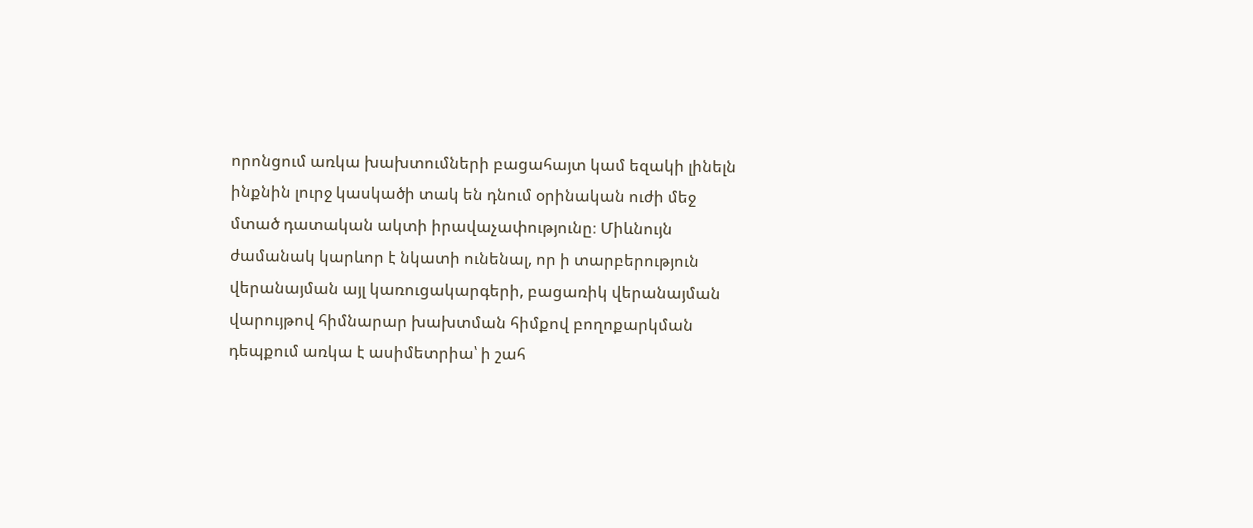որոնցում առկա խախտումների բացահայտ կամ եզակի լինելն ինքնին լուրջ կասկածի տակ են դնում օրինական ուժի մեջ մտած դատական ակտի իրավաչափությունը։ Միևնույն ժամանակ կարևոր է նկատի ունենալ, որ ի տարբերություն վերանայման այլ կառուցակարգերի, բացառիկ վերանայման վարույթով հիմնարար խախտման հիմքով բողոքարկման դեպքում առկա է ասիմետրիա՝ ի շահ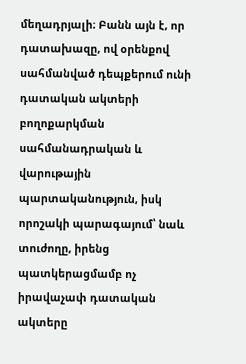մեղադրյալի։ Բանն այն է, որ դատախազը, ով օրենքով սահմանված դեպքերում ունի դատական ակտերի բողոքարկման սահմանադրական և վարութային պարտականություն, իսկ որոշակի պարագայում՝ նաև տուժողը, իրենց պատկերացմամբ ոչ իրավաչափ դատական ակտերը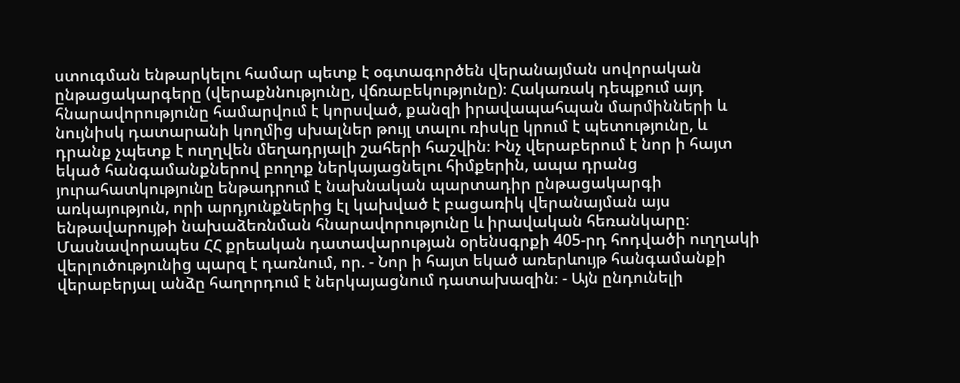ստուգման ենթարկելու համար պետք է օգտագործեն վերանայման սովորական ընթացակարգերը (վերաքննությունը, վճռաբեկությունը)։ Հակառակ դեպքում այդ հնարավորությունը համարվում է կորսված, քանզի իրավապահպան մարմինների և նույնիսկ դատարանի կողմից սխալներ թույլ տալու ռիսկը կրում է պետությունը, և դրանք չպետք է ուղղվեն մեղադրյալի շահերի հաշվին։ Ինչ վերաբերում է նոր ի հայտ եկած հանգամանքներով բողոք ներկայացնելու հիմքերին, ապա դրանց յուրահատկությունը ենթադրում է նախնական պարտադիր ընթացակարգի առկայություն, որի արդյունքներից էլ կախված է բացառիկ վերանայման այս ենթավարույթի նախաձեռնման հնարավորությունը և իրավական հեռանկարը։ Մասնավորապես ՀՀ քրեական դատավարության օրենսգրքի 405-րդ հոդվածի ուղղակի վերլուծությունից պարզ է դառնում, որ. - Նոր ի հայտ եկած առերևույթ հանգամանքի վերաբերյալ անձը հաղորդում է ներկայացնում դատախազին։ - Այն ընդունելի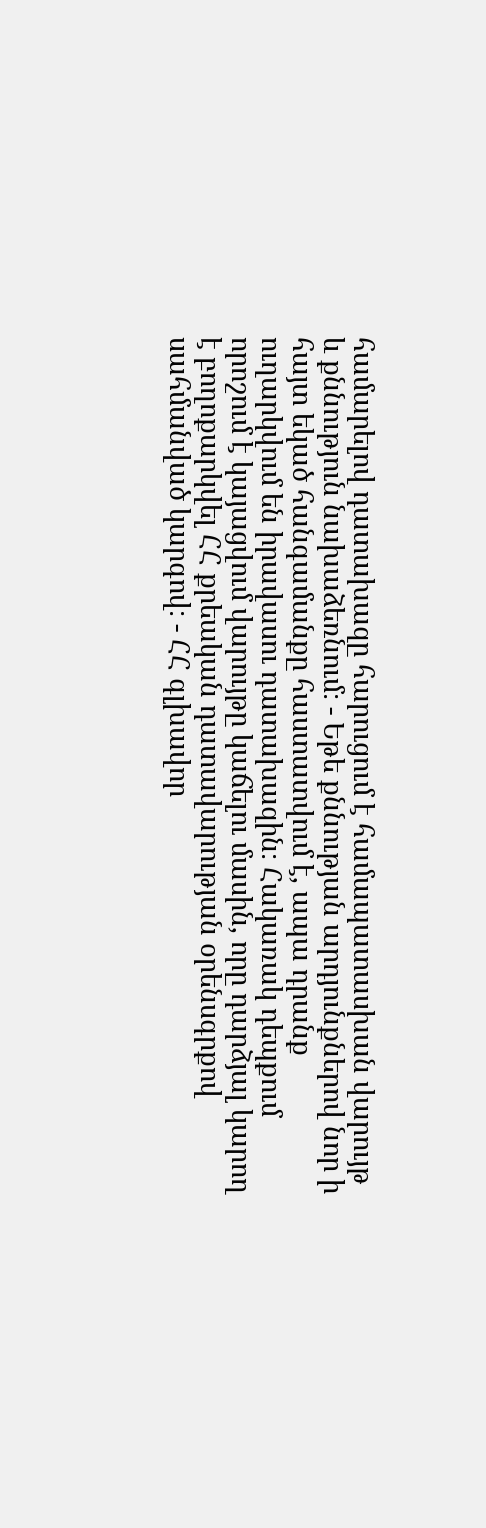համարելով դատախազը հարուցում է համապատասխան վարույթ և քննություն նախաձեռնում։ - Եթե քննության արդյունքներով նոր ի հայտ եկած հանգամանքը հաստատվում է, ապա դրանք ուղարկվում են իրավասու դատախազին։ Հակառակ դեպքում որոշում է կայացվում վարույթը կաճելու մասին, որը դարձյալ կարող է բողոքարկվել ՀՀ քրեական դատավարության օրենսգրքով սահմանված կարգով։ - ՀՀ գլխավոր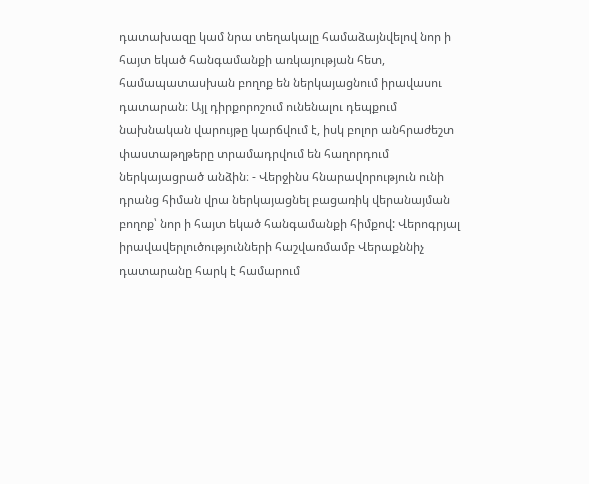դատախազը կամ նրա տեղակալը համաձայնվելով նոր ի հայտ եկած հանգամանքի առկայության հետ, համապատասխան բողոք են ներկայացնում իրավասու դատարան։ Այլ դիրքորոշում ունենալու դեպքում նախնական վարույթը կարճվում է, իսկ բոլոր անհրաժեշտ փաստաթղթերը տրամադրվում են հաղորդում ներկայացրած անձին։ - Վերջինս հնարավորություն ունի դրանց հիման վրա ներկայացնել բացառիկ վերանայման բողոք՝ նոր ի հայտ եկած հանգամանքի հիմքով: Վերոգրյալ իրավավերլուծությունների հաշվառմամբ Վերաքննիչ դատարանը հարկ է համարում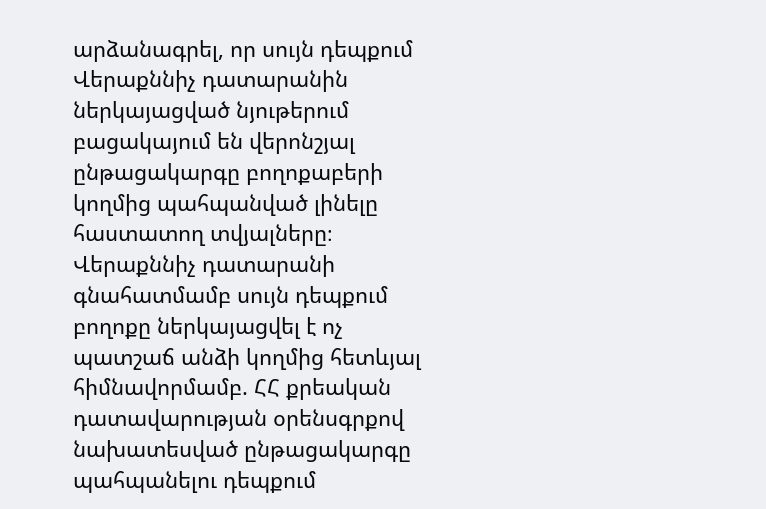արձանագրել, որ սույն դեպքում Վերաքննիչ դատարանին ներկայացված նյութերում բացակայում են վերոնշյալ ընթացակարգը բողոքաբերի կողմից պահպանված լինելը հաստատող տվյալները։ Վերաքննիչ դատարանի գնահատմամբ սույն դեպքում բողոքը ներկայացվել է ոչ պատշաճ անձի կողմից հետևյալ հիմնավորմամբ. ՀՀ քրեական դատավարության օրենսգրքով նախատեսված ընթացակարգը պահպանելու դեպքում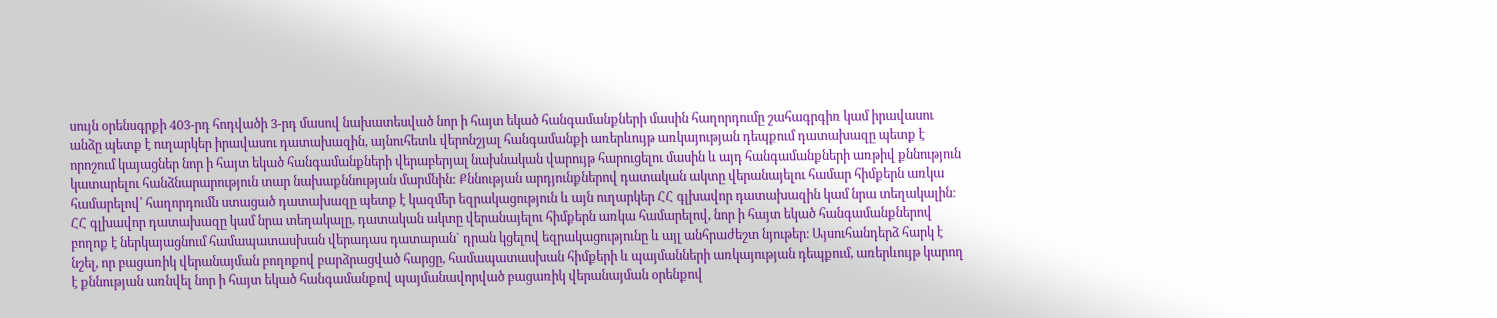սույն օրենսգրքի 403-րդ հոդվածի 3-րդ մասով նախատեսված նոր ի հայտ եկած հանգամանքների մասին հաղորդումը շահագրգիռ կամ իրավասու անձը պետք է ուղարկեր իրավասու դատախազին, այնուհետև վերոնշյալ հանգամանքի առերևույթ առկայության դեպքում դատախազը պետք է որոշում կայացներ նոր ի հայտ եկած հանգամանքների վերաբերյալ նախնական վարույթ հարուցելու մասին և այդ հանգամանքների առթիվ քննություն կատարելու հանձնարարություն տար նախաքննության մարմնին: Քննության արդյունքներով դատական ակտը վերանայելու համար հիմքերն առկա համարելով՝ հաղորդումն ստացած դատախազը պետք է կազմեր եզրակացություն և այն ուղարկեր ՀՀ գլխավոր դատախազին կամ նրա տեղակալին։ ՀՀ գլխավոր դատախազը կամ նրա տեղակալը, դատական ակտը վերանայելու հիմքերն առկա համարելով, նոր ի հայտ եկած հանգամանքներով բողոք է ներկայացնում համապատասխան վերադաս դատարան` դրան կցելով եզրակացությունը և այլ անհրաժեշտ նյութեր։ Այսուհանդերձ հարկ է նշել, որ բացառիկ վերանայման բողոքով բարձրացված հարցը, համապատասխան հիմքերի և պայմանների առկայության դեպքում, առերևույթ կարող է քննության առնվել նոր ի հայտ եկած հանգամանքով պայմանավորված բացառիկ վերանայման օրենքով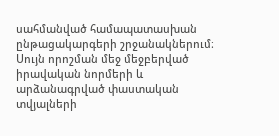սահմանված համապատասխան ընթացակարգերի շրջանակներում։ Սույն որոշման մեջ մեջբերված իրավական նորմերի և արձանագրված փաստական տվյալների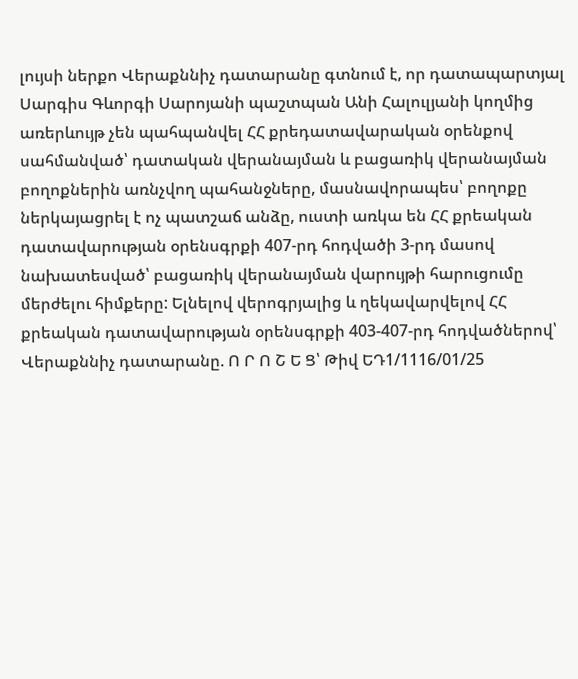լույսի ներքո Վերաքննիչ դատարանը գտնում է, որ դատապարտյալ Սարգիս Գևորգի Սարոյանի պաշտպան Անի Հալուլյանի կողմից առերևույթ չեն պահպանվել ՀՀ քրեդատավարական օրենքով սահմանված՝ դատական վերանայման և բացառիկ վերանայման բողոքներին առնչվող պահանջները, մասնավորապես՝ բողոքը ներկայացրել է ոչ պատշաճ անձը, ուստի առկա են ՀՀ քրեական դատավարության օրենսգրքի 407-րդ հոդվածի 3-րդ մասով նախատեսված՝ բացառիկ վերանայման վարույթի հարուցումը մերժելու հիմքերը: Ելնելով վերոգրյալից և ղեկավարվելով ՀՀ քրեական դատավարության օրենսգրքի 403-407-րդ հոդվածներով՝ Վերաքննիչ դատարանը. Ո Ր Ո Շ Ե Ց՝ Թիվ ԵԴ1/1116/01/25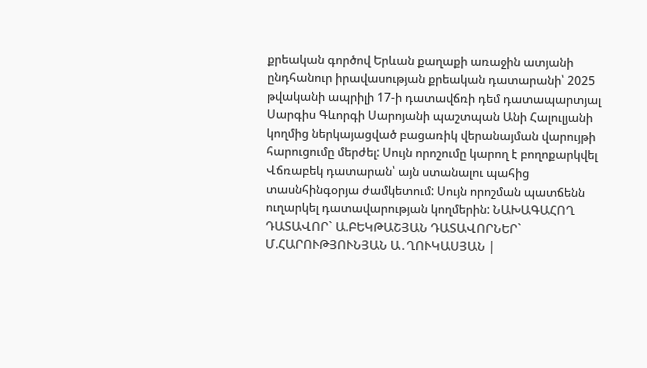քրեական գործով Երևան քաղաքի առաջին ատյանի ընդհանուր իրավասության քրեական դատարանի՝ 2025 թվականի ապրիլի 17-ի դատավճռի դեմ դատապարտյալ Սարգիս Գևորգի Սարոյանի պաշտպան Անի Հալուլյանի կողմից ներկայացված բացառիկ վերանայման վարույթի հարուցումը մերժել: Սույն որոշումը կարող է բողոքարկվել Վճռաբեկ դատարան՝ այն ստանալու պահից տասնհինգօրյա ժամկետում: Սույն որոշման պատճենն ուղարկել դատավարության կողմերին: ՆԱԽԱԳԱՀՈՂ ԴԱՏԱՎՈՐ` Ա.ԲԵԿԹԱՇՅԱՆ ԴԱՏԱՎՈՐՆԵՐ` Մ.ՀԱՐՈՒԹՅՈՒՆՅԱՆ Ա․ՂՈՒԿԱՍՅԱՆ |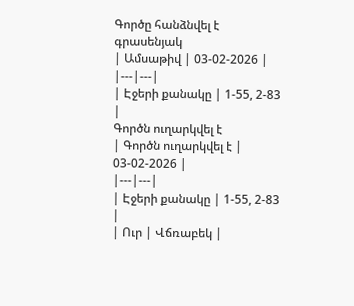Գործը հանձնվել է գրասենյակ
| Ամսաթիվ | 03-02-2026 |
|---|---|
| Էջերի քանակը | 1-55, 2-83 |
Գործն ուղարկվել է
| Գործն ուղարկվել է | 03-02-2026 |
|---|---|
| Էջերի քանակը | 1-55, 2-83 |
| Ուր | Վճռաբեկ |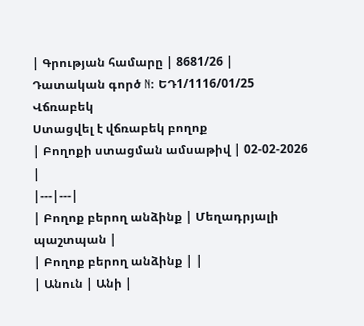| Գրության համարը | 8681/26 |
Դատական գործ N: ԵԴ1/1116/01/25
Վճռաբեկ
Ստացվել է վճռաբեկ բողոք
| Բողոքի ստացման ամսաթիվ | 02-02-2026 |
|---|---|
| Բողոք բերող անձինք | Մեղադրյալի պաշտպան |
| Բողոք բերող անձինք | |
| Անուն | Անի |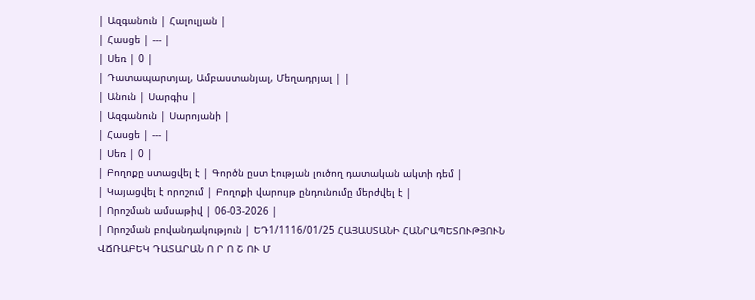| Ազգանուն | Հալուլյան |
| Հասցե | --- |
| Սեռ | 0 |
| Դատապարտյալ, Ամբաստանյալ, Մեղադրյալ | |
| Անուն | Սարգիս |
| Ազգանուն | Սարոյանի |
| Հասցե | --- |
| Սեռ | 0 |
| Բողոքը ստացվել է | Գործն ըստ էության լուծող դատական ակտի դեմ |
| Կայացվել է որոշում | Բողոքի վարույթ ընդունումը մերժվել է |
| Որոշման ամսաթիվ | 06-03-2026 |
| Որոշման բովանդակություն | ԵԴ1/1116/01/25 ՀԱՅԱՍՏԱՆԻ ՀԱՆՐԱՊԵՏՈՒԹՅՈՒՆ ՎՃՌԱԲԵԿ ԴԱՏԱՐԱՆ Ո Ր Ո Շ ՈՒ Մ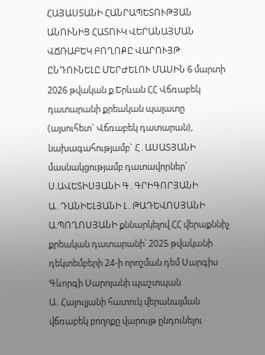ՀԱՅԱՍՏԱՆԻ ՀԱՆՐԱՊԵՏՈՒԹՅԱՆ ԱՆՈՒՆԻՑ ՀԱՏՈՒԿ ՎԵՐԱՆԱՅՄԱՆ ՎՃՌԱԲԵԿ ԲՈՂՈՔԸ ՎԱՐՈՒՅԹ ԸՆԴՈՒՆԵԼԸ ՄԵՐԺԵԼՈՒ ՄԱՍԻՆ 6 մարտի 2026 թվական ք.Երևան ՀՀ Վճռաբեկ դատարանի քրեական պալատը (այսուհետ` Վճռաբեկ դատարան), նախագահությամբ` Հ․ԱՍԱՏՅԱՆԻ մասնակցությամբ դատավորներ` Ս.ԱՎԵՏԻՍՅԱՆԻ Գ․ԳՐԻԳՈՐՅԱՆԻ Ա․ԴԱՆԻԵԼՅԱՆԻ Լ․ԹԱԴԵՎՈՍՅԱՆԻ Ա.ՊՈՂՈՍՅԱՆԻ քննարկելով ՀՀ վերաքննիչ քրեական դատարանի՝ 2025 թվականի դեկտեմբերի 24-ի որոշման դեմ Սարգիս Գևորգի Սարոյանի պաշտպան Ա․Հալուլյանի հատուկ վերանայման վճռաբեկ բողոքը վարույթ ընդունելու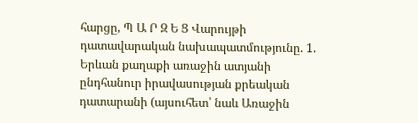հարցը, Պ Ա Ր Զ Ե Ց Վարույթի դատավարական նախապատմությունը. 1. Երևան քաղաքի առաջին ատյանի ընդհանուր իրավասության քրեական դատարանի (այսուհետ՝ նաև Առաջին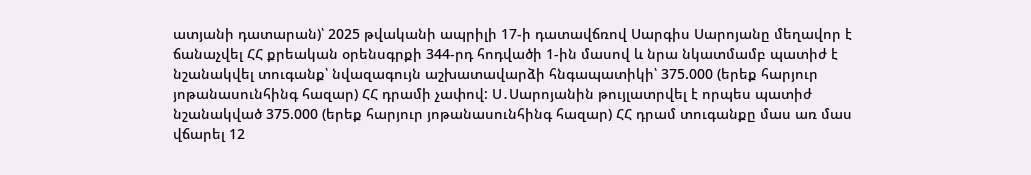ատյանի դատարան)՝ 2025 թվականի ապրիլի 17-ի դատավճռով Սարգիս Սարոյանը մեղավոր է ճանաչվել ՀՀ քրեական օրենսգրքի 344-րդ հոդվածի 1-ին մասով և նրա նկատմամբ պատիժ է նշանակվել տուգանք՝ նվազագույն աշխատավարձի հնգապատիկի՝ 375.000 (երեք հարյուր յոթանասունհինգ հազար) ՀՀ դրամի չափով: Ս․Սարոյանին թույլատրվել է որպես պատիժ նշանակված 375.000 (երեք հարյուր յոթանասունհինգ հազար) ՀՀ դրամ տուգանքը մաս առ մաս վճարել 12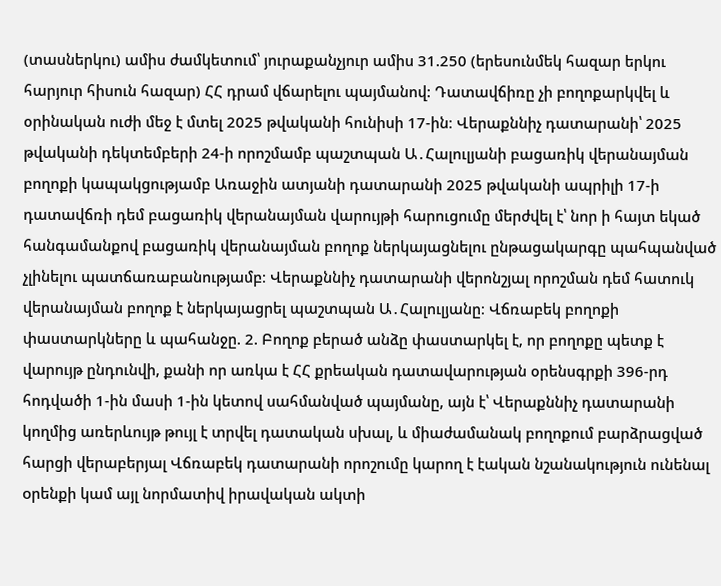(տասներկու) ամիս ժամկետում՝ յուրաքանչյուր ամիս 31.250 (երեսունմեկ հազար երկու հարյուր հիսուն հազար) ՀՀ դրամ վճարելու պայմանով: Դատավճիռը չի բողոքարկվել և օրինական ուժի մեջ է մտել 2025 թվականի հունիսի 17-ին։ Վերաքննիչ դատարանի՝ 2025 թվականի դեկտեմբերի 24-ի որոշմամբ պաշտպան Ա․Հալուլյանի բացառիկ վերանայման բողոքի կապակցությամբ Առաջին ատյանի դատարանի 2025 թվականի ապրիլի 17-ի դատավճռի դեմ բացառիկ վերանայման վարույթի հարուցումը մերժվել է՝ նոր ի հայտ եկած հանգամանքով բացառիկ վերանայման բողոք ներկայացնելու ընթացակարգը պահպանված չլինելու պատճառաբանությամբ։ Վերաքննիչ դատարանի վերոնշյալ որոշման դեմ հատուկ վերանայման բողոք է ներկայացրել պաշտպան Ա․Հալուլյանը։ Վճռաբեկ բողոքի փաստարկները և պահանջը. 2. Բողոք բերած անձը փաստարկել է, որ բողոքը պետք է վարույթ ընդունվի, քանի որ առկա է ՀՀ քրեական դատավարության օրենսգրքի 396-րդ հոդվածի 1-ին մասի 1-ին կետով սահմանված պայմանը, այն է՝ Վերաքննիչ դատարանի կողմից առերևույթ թույլ է տրվել դատական սխալ, և միաժամանակ բողոքում բարձրացված հարցի վերաբերյալ Վճռաբեկ դատարանի որոշումը կարող է էական նշանակություն ունենալ oրենքի կամ այլ նորմատիվ իրավական ակտի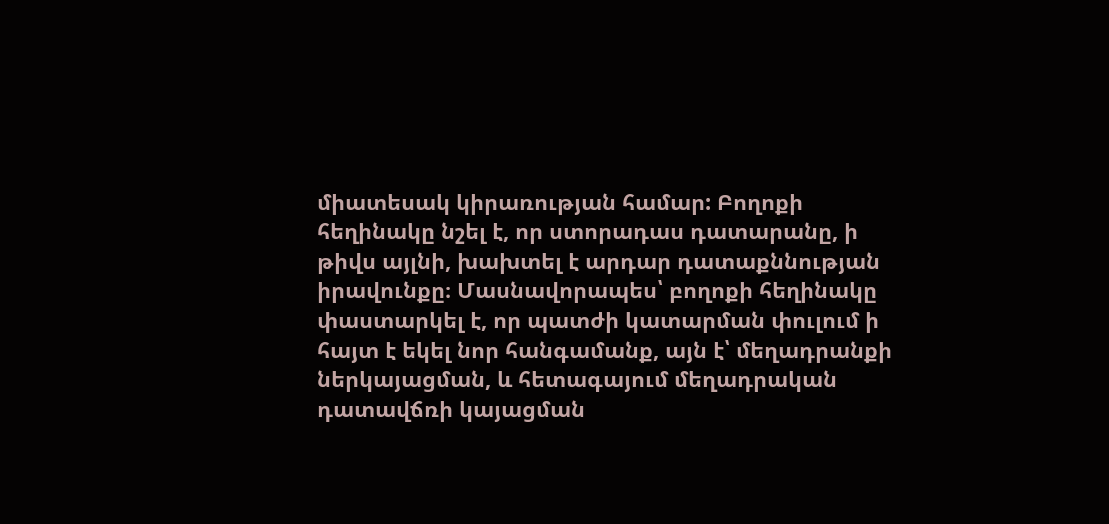միատեսակ կիրառության համար: Բողոքի հեղինակը նշել է, որ ստորադաս դատարանը, ի թիվս այլնի, խախտել է արդար դատաքննության իրավունքը։ Մասնավորապես՝ բողոքի հեղինակը փաստարկել է, որ պատժի կատարման փուլում ի հայտ է եկել նոր հանգամանք, այն է՝ մեղադրանքի ներկայացման, և հետագայում մեղադրական դատավճռի կայացման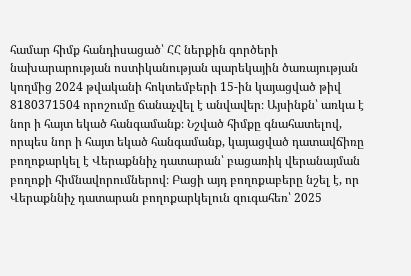համար հիմք հանդիսացած՝ ՀՀ ներքին գործերի նախարարության ոստիկանության պարեկային ծառայության կողմից 2024 թվականի հոկտեմբերի 15-ին կայացված թիվ 8180371504 որոշումը ճանաչվել է անվավեր։ Այսինքն՝ առկա է նոր ի հայտ եկած հանգամանք։ Նշված հիմքը գնահատելով, որպես նոր ի հայտ եկած հանգամանք, կայացված դատավճիռը բողոքարկել է Վերաքննիչ դատարան՝ բացառիկ վերանայման բողոքի հիմնավորումներով։ Բացի այդ բողոքաբերը նշել է, որ Վերաքննիչ դատարան բողոքարկելուն զուգահեռ՝ 2025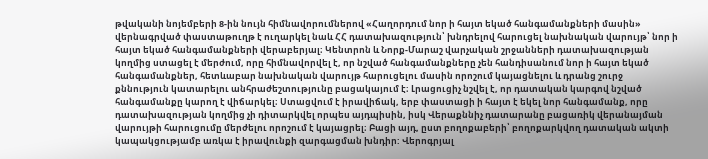թվականի նոյեմբերի 8-ին նույն հիմնավորումներով «Հաղորդում նոր ի հայտ եկած հանգամանքների մասին» վերնագրված փաստաթուղթ է ուղարկել նաև ՀՀ դատախազություն՝ խնդրելով հարուցել նախնական վարույթ՝ նոր ի հայտ եկած հանգամանքների վերաբերյալ։ Կենտրոն և Նորք-Մարաշ վարչական շրջանների դատախազության կողմից ստացել է մերժում, որը հիմնավորվել է, որ նշված հանգամանքները չեն հանդիսանում նոր ի հայտ եկած հանգամանքներ, հետևաբար նախնական վարույթ հարուցելու մասին որոշում կայացնելու և դրանց շուրջ քննություն կատարելու անհրաժեշտությունը բացակայում է։ Լրացուցիչ նշվել է, որ դատական կարգով նշված հանգամանքը կարող է վիճարկել։ Ստացվում է իրավիճակ, երբ փաստացի ի հայտ է եկել նոր հանգամանք, որը դատախազության կողմից չի դիտարկվել որպես այդպիսին, իսկ Վերաքննիչ դատարանը բացառիկ վերանայման վարույթի հարուցումը մերժելու որոշում է կայացրել։ Բացի այդ, ըստ բողոքաբերի՝ բողոքարկվող դատական ակտի կապակցությամբ առկա է իրավունքի զարգացման խնդիր: Վերոգրյալ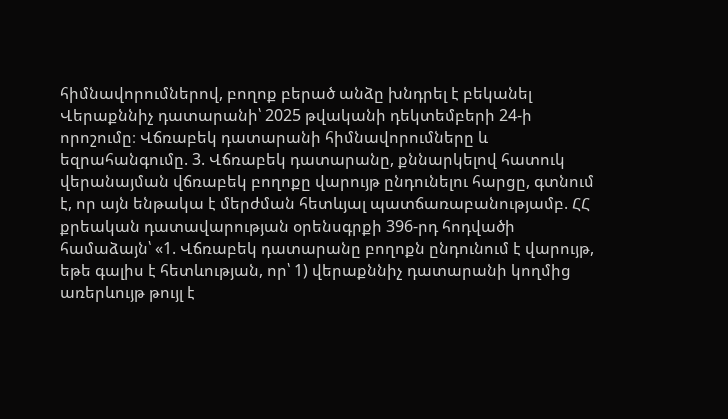հիմնավորումներով, բողոք բերած անձը խնդրել է բեկանել Վերաքննիչ դատարանի՝ 2025 թվականի դեկտեմբերի 24-ի որոշումը։ Վճռաբեկ դատարանի հիմնավորումները և եզրահանգումը. 3. Վճռաբեկ դատարանը, քննարկելով հատուկ վերանայման վճռաբեկ բողոքը վարույթ ընդունելու հարցը, գտնում է, որ այն ենթակա է մերժման հետևյալ պատճառաբանությամբ. ՀՀ քրեական դատավարության օրենսգրքի 396-րդ հոդվածի համաձայն՝ «1. Վճռաբեկ դատարանը բողոքն ընդունում է վարույթ, եթե գալիս է հետևության, որ՝ 1) վերաքննիչ դատարանի կողմից առերևույթ թույլ է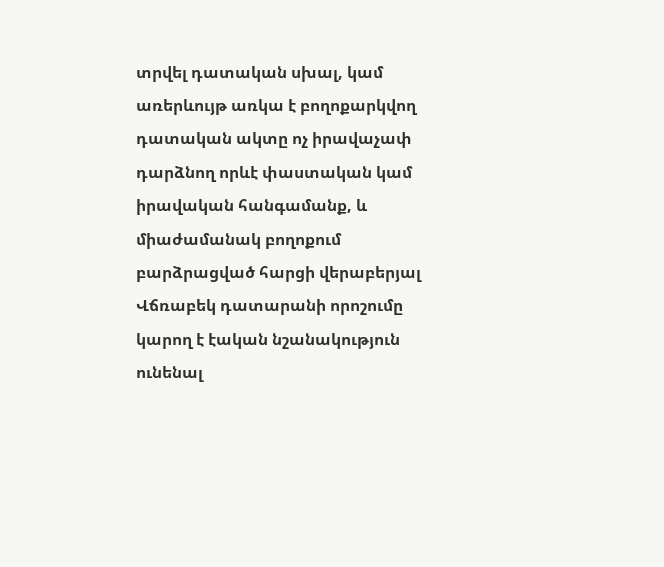տրվել դատական սխալ, կամ առերևույթ առկա է բողոքարկվող դատական ակտը ոչ իրավաչափ դարձնող որևէ փաստական կամ իրավական հանգամանք, և միաժամանակ բողոքում բարձրացված հարցի վերաբերյալ Վճռաբեկ դատարանի որոշումը կարող է էական նշանակություն ունենալ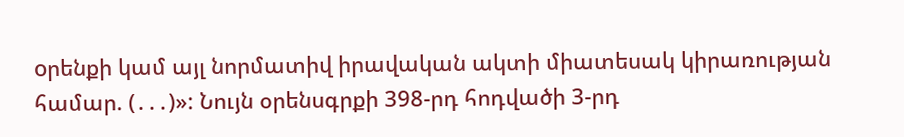oրենքի կամ այլ նորմատիվ իրավական ակտի միատեսակ կիրառության համար. (․․․)»: Նույն օրենսգրքի 398-րդ հոդվածի 3-րդ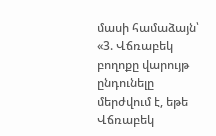մասի համաձայն՝ «3. Վճռաբեկ բողոքը վարույթ ընդունելը մերժվում է, եթե Վճռաբեկ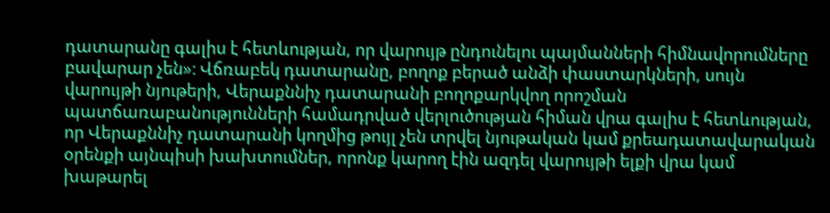դատարանը գալիս է հետևության, որ վարույթ ընդունելու պայմանների հիմնավորումները բավարար չեն»։ Վճռաբեկ դատարանը, բողոք բերած անձի փաստարկների, սույն վարույթի նյութերի, Վերաքննիչ դատարանի բողոքարկվող որոշման պատճառաբանությունների համադրված վերլուծության հիման վրա գալիս է հետևության, որ Վերաքննիչ դատարանի կողմից թույլ չեն տրվել նյութական կամ քրեադատավարական օրենքի այնպիսի խախտումներ, որոնք կարող էին ազդել վարույթի ելքի վրա կամ խաթարել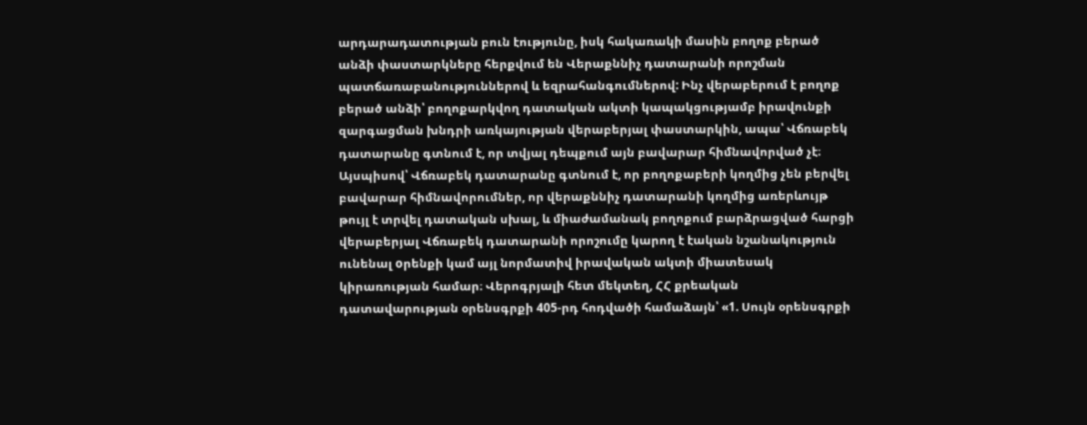արդարադատության բուն էությունը, իսկ հակառակի մասին բողոք բերած անձի փաստարկները հերքվում են Վերաքննիչ դատարանի որոշման պատճառաբանություններով և եզրահանգումներով: Ինչ վերաբերում է բողոք բերած անձի՝ բողոքարկվող դատական ակտի կապակցությամբ իրավունքի զարգացման խնդրի առկայության վերաբերյալ փաստարկին, ապա՝ Վճռաբեկ դատարանը գտնում է, որ տվյալ դեպքում այն բավարար հիմնավորված չէ։ Այսպիսով՝ Վճռաբեկ դատարանը գտնում է, որ բողոքաբերի կողմից չեն բերվել բավարար հիմնավորումներ, որ վերաքննիչ դատարանի կողմից առերևույթ թույլ է տրվել դատական սխալ, և միաժամանակ բողոքում բարձրացված հարցի վերաբերյալ Վճռաբեկ դատարանի որոշումը կարող է էական նշանակություն ունենալ oրենքի կամ այլ նորմատիվ իրավական ակտի միատեսակ կիրառության համար։ Վերոգրյալի հետ մեկտեղ, ՀՀ քրեական դատավարության օրենսգրքի 405-րդ հոդվածի համաձայն՝ «1. Սույն օրենսգրքի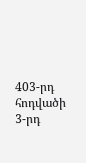403-րդ հոդվածի 3-րդ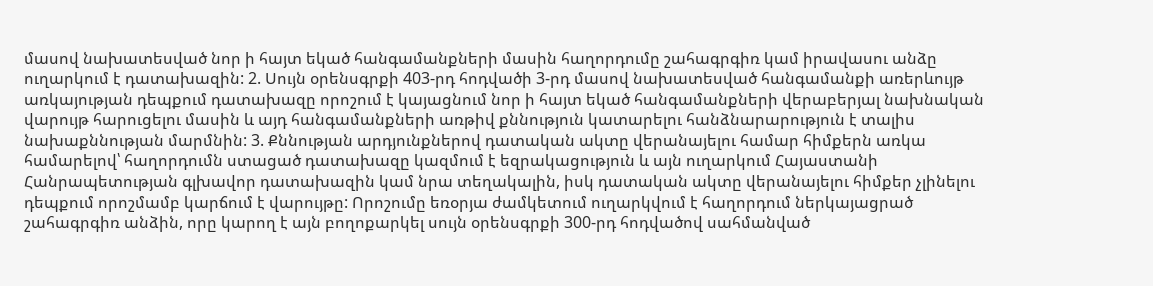մասով նախատեսված նոր ի հայտ եկած հանգամանքների մասին հաղորդումը շահագրգիռ կամ իրավասու անձը ուղարկում է դատախազին: 2. Սույն օրենսգրքի 403-րդ հոդվածի 3-րդ մասով նախատեսված հանգամանքի առերևույթ առկայության դեպքում դատախազը որոշում է կայացնում նոր ի հայտ եկած հանգամանքների վերաբերյալ նախնական վարույթ հարուցելու մասին և այդ հանգամանքների առթիվ քննություն կատարելու հանձնարարություն է տալիս նախաքննության մարմնին: 3. Քննության արդյունքներով դատական ակտը վերանայելու համար հիմքերն առկա համարելով՝ հաղորդումն ստացած դատախազը կազմում է եզրակացություն և այն ուղարկում Հայաստանի Հանրապետության գլխավոր դատախազին կամ նրա տեղակալին, իսկ դատական ակտը վերանայելու հիմքեր չլինելու դեպքում որոշմամբ կարճում է վարույթը: Որոշումը եռօրյա ժամկետում ուղարկվում է հաղորդում ներկայացրած շահագրգիռ անձին, որը կարող է այն բողոքարկել սույն օրենսգրքի 300-րդ հոդվածով սահմանված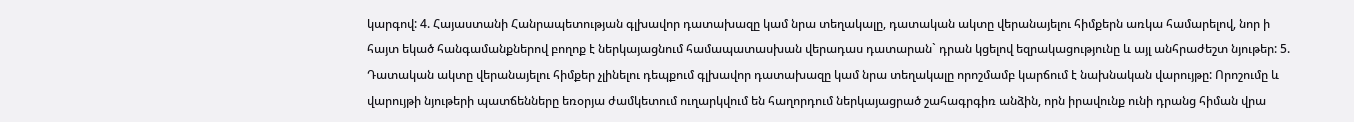կարգով: 4. Հայաստանի Հանրապետության գլխավոր դատախազը կամ նրա տեղակալը, դատական ակտը վերանայելու հիմքերն առկա համարելով, նոր ի հայտ եկած հանգամանքներով բողոք է ներկայացնում համապատասխան վերադաս դատարան` դրան կցելով եզրակացությունը և այլ անհրաժեշտ նյութեր: 5. Դատական ակտը վերանայելու հիմքեր չլինելու դեպքում գլխավոր դատախազը կամ նրա տեղակալը որոշմամբ կարճում է նախնական վարույթը: Որոշումը և վարույթի նյութերի պատճենները եռօրյա ժամկետում ուղարկվում են հաղորդում ներկայացրած շահագրգիռ անձին, որն իրավունք ունի դրանց հիման վրա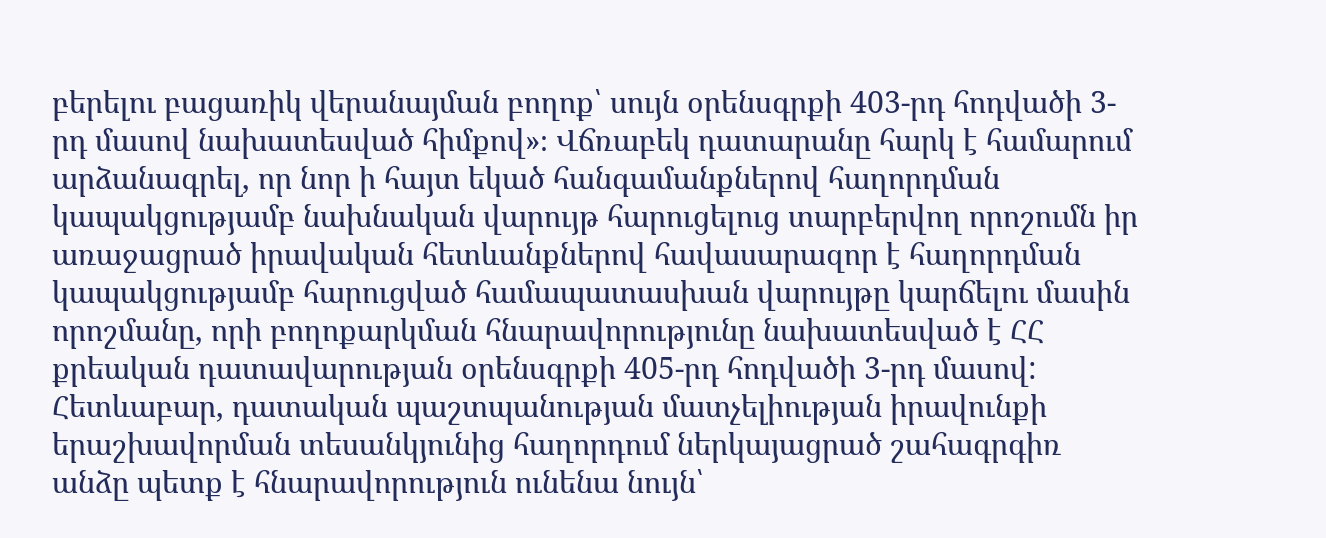բերելու բացառիկ վերանայման բողոք՝ սույն օրենսգրքի 403-րդ հոդվածի 3-րդ մասով նախատեսված հիմքով»։ Վճռաբեկ դատարանը հարկ է համարում արձանագրել, որ նոր ի հայտ եկած հանգամանքներով հաղորդման կապակցությամբ նախնական վարույթ հարուցելուց տարբերվող որոշումն իր առաջացրած իրավական հետևանքներով հավասարազոր է հաղորդման կապակցությամբ հարուցված համապատասխան վարույթը կարճելու մասին որոշմանը, որի բողոքարկման հնարավորությունը նախատեսված է ՀՀ քրեական դատավարության օրենսգրքի 405-րդ հոդվածի 3-րդ մասով: Հետևաբար, դատական պաշտպանության մատչելիության իրավունքի երաշխավորման տեսանկյունից հաղորդում ներկայացրած շահագրգիռ անձը պետք է հնարավորություն ունենա նույն՝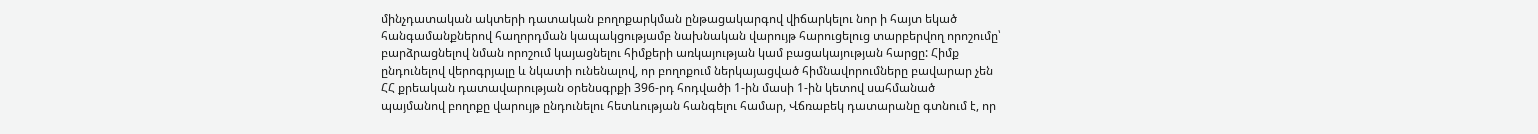մինչդատական ակտերի դատական բողոքարկման ընթացակարգով վիճարկելու նոր ի հայտ եկած հանգամանքներով հաղորդման կապակցությամբ նախնական վարույթ հարուցելուց տարբերվող որոշումը՝ բարձրացնելով նման որոշում կայացնելու հիմքերի առկայության կամ բացակայության հարցը: Հիմք ընդունելով վերոգրյալը և նկատի ունենալով, որ բողոքում ներկայացված հիմնավորումները բավարար չեն ՀՀ քրեական դատավարության օրենսգրքի 396-րդ հոդվածի 1-ին մասի 1-ին կետով սահմանած պայմանով բողոքը վարույթ ընդունելու հետևության հանգելու համար, Վճռաբեկ դատարանը գտնում է, որ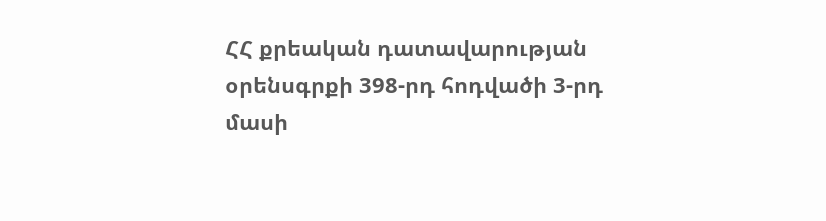ՀՀ քրեական դատավարության օրենսգրքի 398-րդ հոդվածի 3-րդ մասի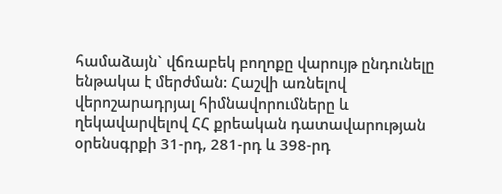համաձայն` վճռաբեկ բողոքը վարույթ ընդունելը ենթակա է մերժման: Հաշվի առնելով վերոշարադրյալ հիմնավորումները և ղեկավարվելով ՀՀ քրեական դատավարության օրենսգրքի 31-րդ, 281-րդ և 398-րդ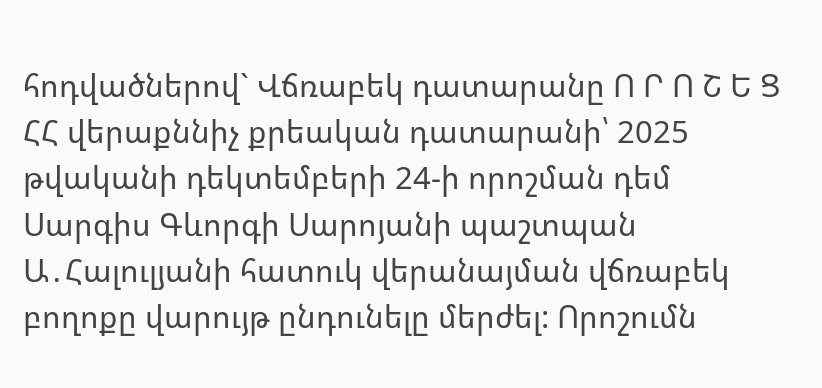հոդվածներով` Վճռաբեկ դատարանը Ո Ր Ո Շ Ե Ց ՀՀ վերաքննիչ քրեական դատարանի՝ 2025 թվականի դեկտեմբերի 24-ի որոշման դեմ Սարգիս Գևորգի Սարոյանի պաշտպան Ա․Հալուլյանի հատուկ վերանայման վճռաբեկ բողոքը վարույթ ընդունելը մերժել: Որոշումն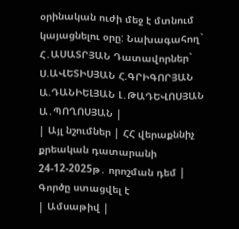օրինական ուժի մեջ է մտնում կայացնելու օրը: Նախագահող` Հ․ԱՍԱՏՐՅԱՆ Դատավորներ` Ս.ԱՎԵՏԻՍՅԱՆ Հ.ԳՐԻԳՈՐՅԱՆ Ա.ԴԱՆԻԵԼՅԱՆ Լ․ԹԱԴԵՎՈՍՅԱՆ Ա․ՊՈՂՈՍՅԱՆ |
| Այլ նշումներ | ՀՀ վերաքննիչ քրեական դատարանի 24-12-2025թ․ որոշման դեմ |
Գործը ստացվել է
| Ամսաթիվ |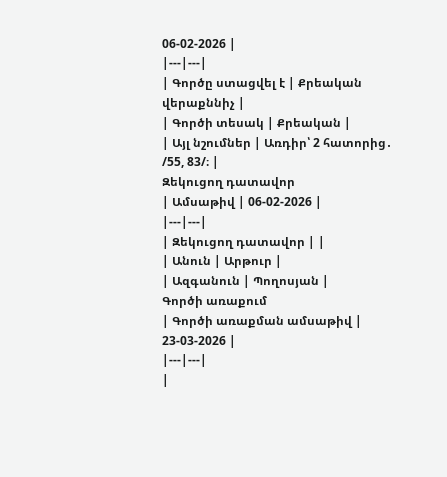06-02-2026 |
|---|---|
| Գործը ստացվել է | Քրեական վերաքննիչ |
| Գործի տեսակ | Քրեական |
| Այլ նշումներ | Առդիր՝ 2 հատորից․ /55, 83/։ |
Զեկուցող դատավոր
| Ամսաթիվ | 06-02-2026 |
|---|---|
| Զեկուցող դատավոր | |
| Անուն | Արթուր |
| Ազգանուն | Պողոսյան |
Գործի առաքում
| Գործի առաքման ամսաթիվ | 23-03-2026 |
|---|---|
|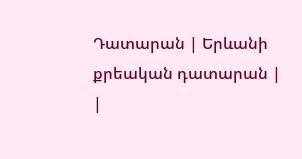Դատարան | Երևանի քրեական դատարան |
|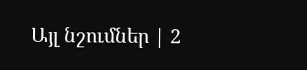Այլ նշումներ | 2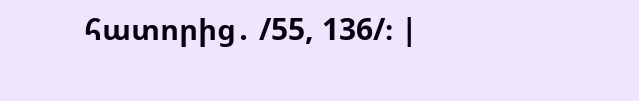հատորից․ /55, 136/։ |